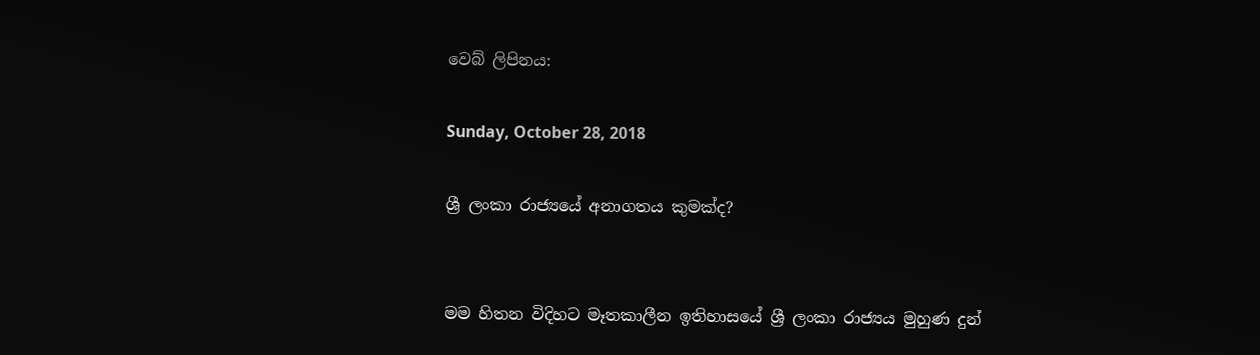වෙබ් ලිපිනය:

Sunday, October 28, 2018

ශ්‍රී ලංකා රාජ්‍යයේ අනාගතය කුමක්ද?


මම හිතන විදිහට මෑතකාලීන ඉතිහාසයේ ශ්‍රී ලංකා රාජ්‍යය මුහුණ දුන්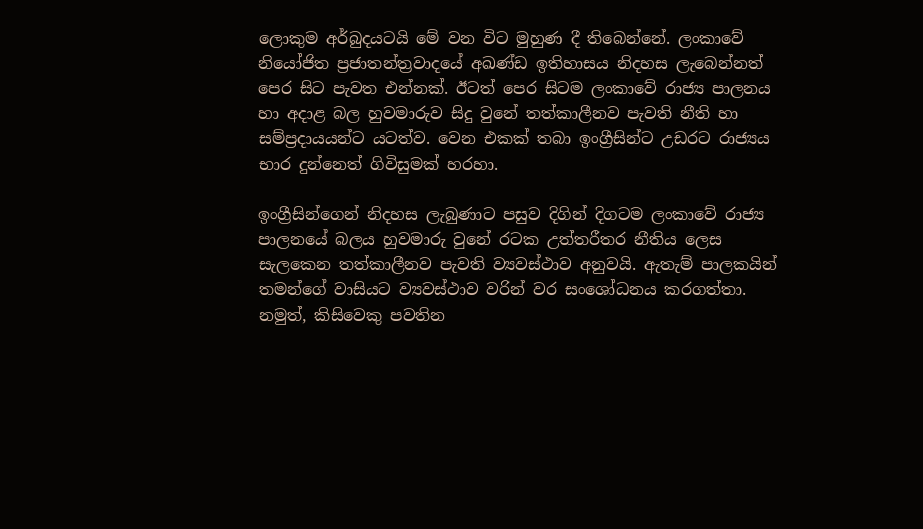ලොකුම අර්බුදයටයි මේ වන විට මුහුණ දී තිබෙන්නේ. ලංකාවේ නියෝජිත ප්‍රජාතන්ත්‍රවාදයේ අඛණ්ඩ ඉතිහාසය නිදහස ලැබෙන්නත් පෙර සිට පැවත එන්නක්. ඊටත් පෙර සිටම ලංකාවේ රාජ්‍ය පාලනය හා අදාළ බල හුවමාරුව සිදු වුනේ තත්කාලීනව පැවති නීති හා සම්ප්‍රදායයන්ට යටත්ව. වෙන එකක් තබා ඉංග්‍රීසින්ට උඩරට රාජ්‍යය භාර දුන්නෙත් ගිවිසුමක් හරහා.

ඉංග්‍රීසින්ගෙන් නිදහස ලැබුණාට පසුව දිගින් දිගටම ලංකාවේ රාජ්‍ය පාලනයේ බලය හුවමාරු වුනේ රටක උත්තරීතර නීතිය ලෙස සැලකෙන තත්කාලීනව පැවති ව්‍යවස්ථාව අනුවයි. ඇතැම් පාලකයින් තමන්ගේ වාසියට ව්‍යවස්ථාව වරින් වර සංශෝධනය කරගත්තා. නමුත්, කිසිවෙකු පවතින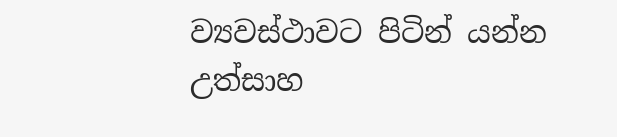ව්‍යවස්ථාවට පිටින් යන්න උත්සාහ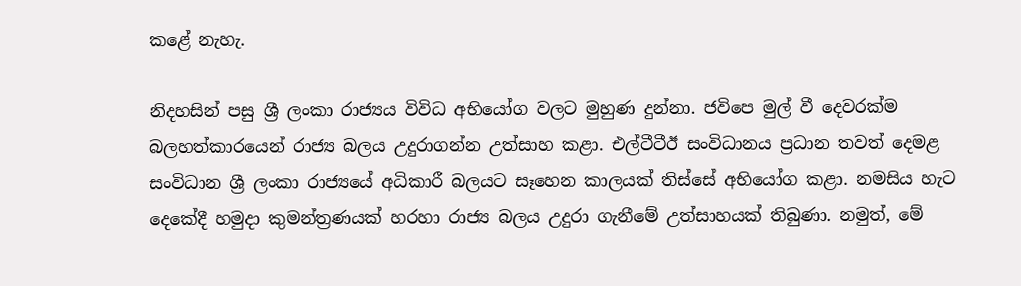කළේ නැහැ.

නිදහසින් පසු ශ්‍රී ලංකා රාජ්‍යය විවිධ අභියෝග වලට මුහුණ දුන්නා. ජවිපෙ මුල් වී දෙවරක්ම බලහත්කාරයෙන් රාජ්‍ය බලය උදුරාගන්න උත්සාහ කළා. එල්ටීටීඊ සංවිධානය ප්‍රධාන තවත් දෙමළ සංවිධාන ශ්‍රී ලංකා රාජ්‍යයේ අධිකාරී බලයට සෑහෙන කාලයක් තිස්සේ අභියෝග කළා. නමසිය හැට දෙකේදී හමුදා කුමන්ත්‍රණයක් හරහා රාජ්‍ය බලය උදුරා ගැනීමේ උත්සාහයක් තිබුණා. නමුත්, මේ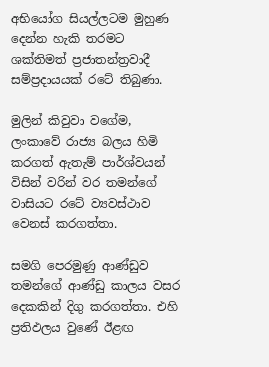අභියෝග සියල්ලටම මුහුණ දෙන්න හැකි තරමට ශක්තිමත් ප්‍රජාතන්ත්‍රවාදී සම්ප්‍රදායයක් රටේ තිබුණා.

මුලින් කිවුවා වගේම, ලංකාවේ රාජ්‍ය බලය හිමි කරගත් ඇතැම් පාර්ශ්වයන් විසින් වරින් වර තමන්ගේ වාසියට රටේ ව්‍යවස්ථාව වෙනස් කරගත්තා.

සමගි පෙරමුණු ආණ්ඩුව තමන්ගේ ආණ්ඩු කාලය වසර දෙකකින් දිගු කරගත්තා. එහි ප්‍රතිඵලය වුණේ ඊළඟ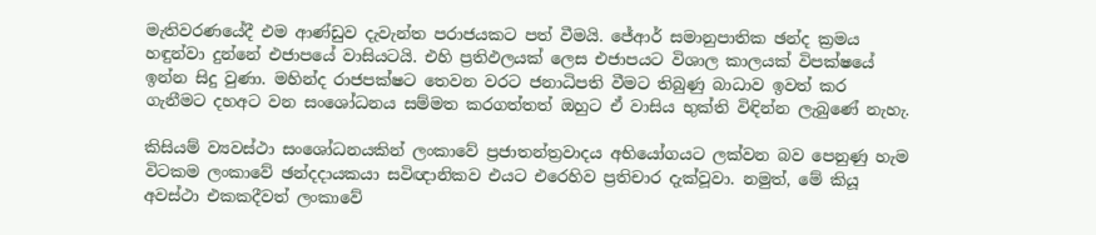මැතිවරණයේදී එම ආණ්ඩුව දැවැන්ත පරාජයකට පත් වීමයි. ජේආර් සමානුපාතික ඡන්ද ක්‍රමය හඳුන්වා දුන්නේ එජාපයේ වාසියටයි. එහි ප්‍රතිඵලයක් ලෙස එජාපයට විශාල කාලයක් විපක්ෂයේ ඉන්න සිදු වුණා. මහින්ද රාජපක්ෂට තෙවන වරට ජනාධිපති වීමට තිබුණු බාධාව ඉවත් කර ගැනීමට දහඅට වන සංශෝධනය සම්මත කරගත්තත් ඔහුට ඒ වාසිය භුක්ති විඳින්න ලැබුණේ නැහැ.

කිසියම් ව්‍යවස්ථා සංශෝධනයකින් ලංකාවේ ප්‍රජාතන්ත්‍රවාදය අභියෝගයට ලක්වන බව පෙනුණු හැම විටකම ලංකාවේ ඡන්දදායකයා සවිඥානිකව එයට එරෙහිව ප්‍රතිචාර දැක්වූවා. නමුත්, මේ කියූ අවස්ථා එකකදීවත් ලංකාවේ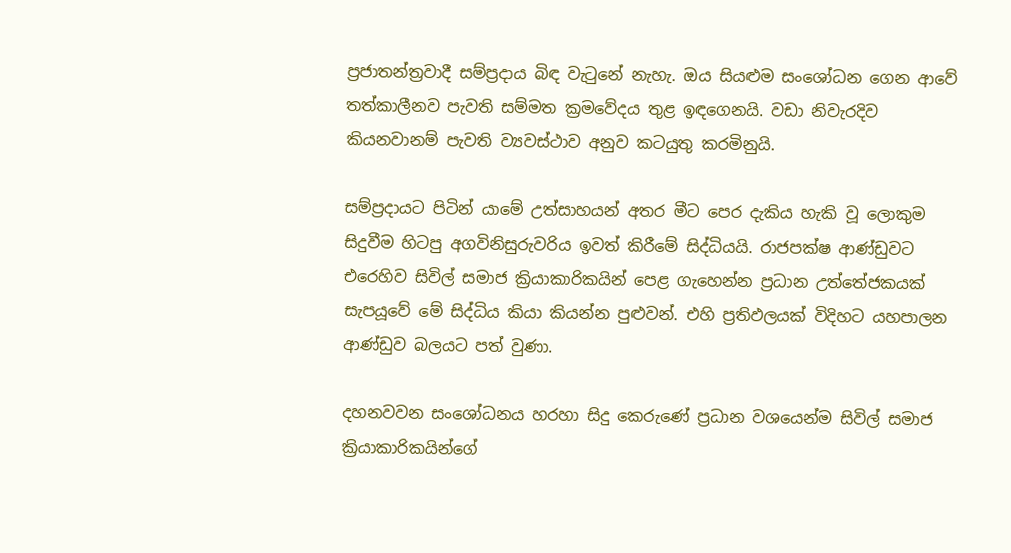ප්‍රජාතන්ත්‍රවාදී සම්ප්‍රදාය බිඳ වැටුනේ නැහැ. ඔය සියළුම සංශෝධන ගෙන ආවේ තත්කාලීනව පැවති සම්මත ක්‍රමවේදය තුළ ඉඳගෙනයි. වඩා නිවැරදිව කියනවානම් පැවති ව්‍යවස්ථාව අනුව කටයුතු කරමිනුයි.

සම්ප්‍රදායට පිටින් යාමේ උත්සාහයන් අතර මීට පෙර දැකිය හැකි වූ ලොකුම සිදුවීම හිටපු අගවිනිසුරුවරිය ඉවත් කිරීමේ සිද්ධියයි. රාජපක්ෂ ආණ්ඩුවට එරෙහිව සිවිල් සමාජ ක්‍රියාකාරිකයින් පෙළ ගැහෙන්න ප්‍රධාන උත්තේජකයක් සැපයූවේ මේ සිද්ධිය කියා කියන්න පුළුවන්. එහි ප්‍රතිඵලයක් විදිහට යහපාලන ආණ්ඩුව බලයට පත් වුණා.

දහනවවන සංශෝධනය හරහා සිදු කෙරුණේ ප්‍රධාන වශයෙන්ම සිවිල් සමාජ ක්‍රියාකාරිකයින්ගේ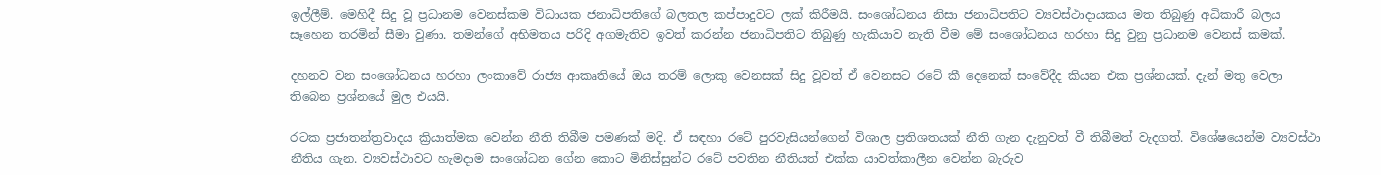ඉල්ලීම්. මෙහිදී සිදු වූ ප්‍රධානම වෙනස්කම විධායක ජනාධිපතිගේ බලතල කප්පාදුවට ලක් කිරීමයි. සංශෝධනය නිසා ජනාධිපතිට ව්‍යවස්ථාදායකය මත තිබුණු අධිකාරී බලය සෑහෙන තරමින් සීමා වුණා. තමන්ගේ අභිමතය පරිදි අගමැතිව ඉවත් කරන්න ජනාධිපතිට තිබුණු හැකියාව නැති වීම මේ සංශෝධනය හරහා සිදු වුනු ප්‍රධානම වෙනස් කමක්.

දහනව වන සංශෝධනය හරහා ලංකාවේ රාජ්‍ය ආකෘතියේ ඔය තරම් ලොකු වෙනසක් සිදු වූවත් ඒ වෙනසට රටේ කී දෙනෙක් සංවේදීද කියන එක ප්‍රශ්නයක්. දැන් මතු වෙලා තිබෙන ප්‍රශ්නයේ මුල එයයි.

රටක ප්‍රජාතන්ත්‍රවාදය ක්‍රියාත්මක වෙන්න නීති තිබීම පමණක් මදි. ඒ සඳහා රටේ පුරවැසියන්ගෙන් විශාල ප්‍රතිශතයක් නීති ගැන දැනුවත් වී තිබීමත් වැදගත්. විශේෂයෙන්ම ව්‍යවස්ථා නීතිය ගැන. ව්‍යවස්ථාවට හැමදාම සංශෝධන ගේන කොට මිනිස්සුන්ට රටේ පවතින නීතියත් එක්ක යාවත්කාලීන වෙන්න බැරුව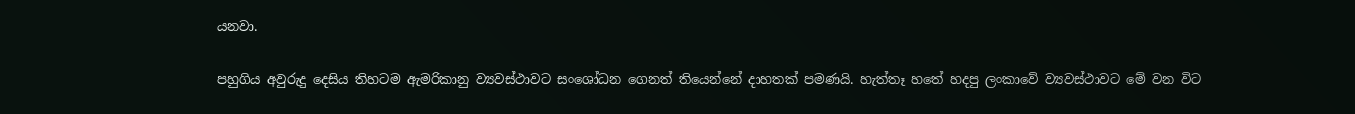යනවා.

පහුගිය අවුරුදු දෙසිය තිහටම ඇමරිකානු ව්‍යවස්ථාවට සංශෝධන ගෙනත් තියෙන්නේ දාහතක් පමණයි. හැත්තෑ හතේ හදපු ලංකාවේ ව්‍යවස්ථාවට මේ වන විට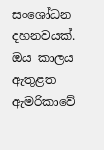සංශෝධන දහනවයක්. ඔය කාලය ඇතුළත ඇමරිකාවේ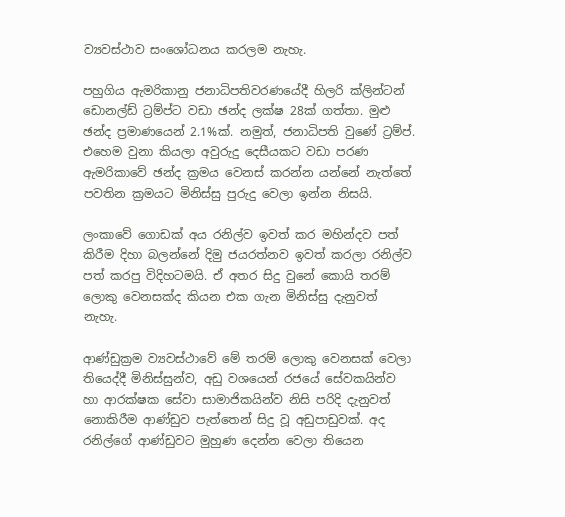ව්‍යවස්ථාව සංශෝධනය කරලම නැහැ.

පහුගිය ඇමරිකානු ජනාධිපතිවරණයේදී හිලරි ක්ලින්ටන් ඩොනල්ඩ් ට්‍රම්ප්ට වඩා ඡන්ද ලක්ෂ 28ක් ගත්තා. මුළු ඡන්ද ප්‍රමාණයෙන් 2.1%ක්. නමුත්, ජනාධිපති වුණේ ට්‍රම්ප්. එහෙම වුනා කියලා අවුරුදු දෙසීයකට වඩා පරණ ඇමරිකාවේ ඡන්ද ක්‍රමය වෙනස් කරන්න යන්නේ නැත්තේ පවතින ක්‍රමයට මිනිස්සු පුරුදු වෙලා ඉන්න නිසයි.

ලංකාවේ ගොඩක් අය රනිල්ව ඉවත් කර මහින්දව පත් කිරීම දිහා බලන්නේ දිමු ජයරත්නව ඉවත් කරලා රනිල්ව පත් කරපු විදිහටමයි. ඒ අතර සිදු වුනේ කොයි තරම් ලොකු වෙනසක්ද කියන එක ගැන මිනිස්සු දැනුවත් නැහැ.

ආණ්ඩුක්‍රම ව්‍යවස්ථාවේ මේ තරම් ලොකු වෙනසක් වෙලා තියෙද්දී මිනිස්සුන්ව, අඩු වශයෙන් රජයේ සේවකයින්ව හා ආරක්ෂක සේවා සාමාජිකයින්ව නිසි පරිදි දැනුවත් නොකිරීම ආණ්ඩුව පැත්තෙන් සිදු වූ අඩුපාඩුවක්. අද රනිල්ගේ ආණ්ඩුවට මුහුණ දෙන්න වෙලා තියෙන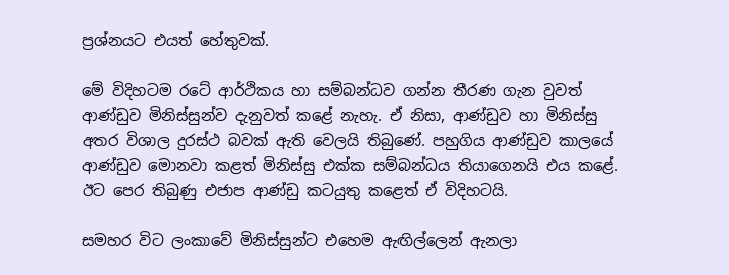ප්‍රශ්නයට එයත් හේතුවක්.

මේ විදිහටම රටේ ආර්ථිකය හා සම්බන්ධව ගන්න තීරණ ගැන වුවත් ආණ්ඩුව මිනිස්සුන්ව දැනුවත් කළේ නැහැ. ඒ නිසා, ආණ්ඩුව හා මිනිස්සු අතර විශාල දුරස්ථ බවක් ඇති වෙලයි තිබුණේ. පහුගිය ආණ්ඩුව කාලයේ ආණ්ඩුව මොනවා කළත් මිනිස්සු එක්ක සම්බන්ධය තියාගෙනයි එය කළේ. ඊට පෙර තිබුණු එජාප ආණ්ඩු කටයුතු කළෙත් ඒ විදිහටයි.

සමහර විට ලංකාවේ මිනිස්සුන්ට එහෙම ඇඟිල්ලෙන් ඇනලා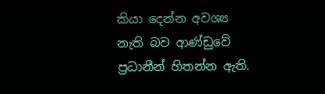කියා දෙන්න අවශ්‍ය නැති බව ආණ්ඩුවේ ප්‍රධානීන් හිතන්න ඇති.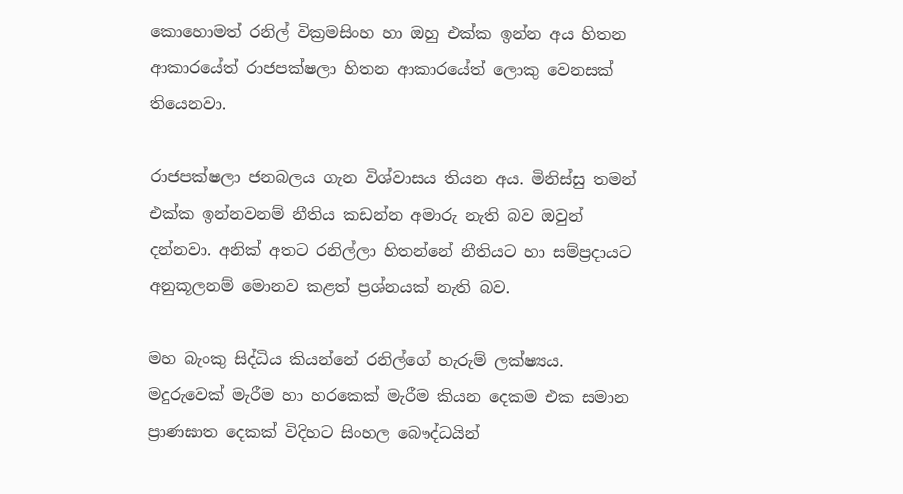කොහොමත් රනිල් වික්‍රමසිංහ හා ඔහු එක්ක ඉන්න අය හිතන ආකාරයේත් රාජපක්ෂලා හිතන ආකාරයේත් ලොකු වෙනසක් තියෙනවා.

රාජපක්ෂලා ජනබලය ගැන විශ්වාසය තියන අය. මිනිස්සු තමන් එක්ක ඉන්නවනම් නීතිය කඩන්න අමාරු නැති බව ඔවුන් දන්නවා. අනික් අතට රනිල්ලා හිතන්නේ නීතියට හා සම්ප්‍රදායට අනුකූලනම් මොනව කළත් ප්‍රශ්නයක් නැති බව.

මහ බැංකු සිද්ධිය කියන්නේ රනිල්ගේ හැරුම් ලක්ෂ්‍යය. මදුරුවෙක් මැරීම හා හරකෙක් මැරීම කියන දෙකම එක සමාන ප්‍රාණඝාත දෙකක් විදිහට සිංහල බෞද්ධයින්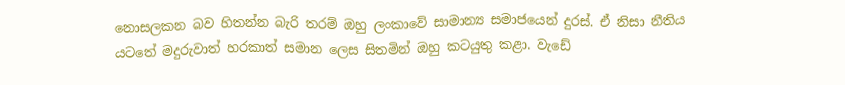නොසලකන බව හිතන්න බැරි තරම් ඔහු ලංකාවේ සාමාන්‍ය සමාජයෙන් දුරස්. ඒ නිසා නීතිය යටතේ මදුරුවාත් හරකාත් සමාන ලෙස සිතමින් ඔහු කටයුතු කළා. වැඩේ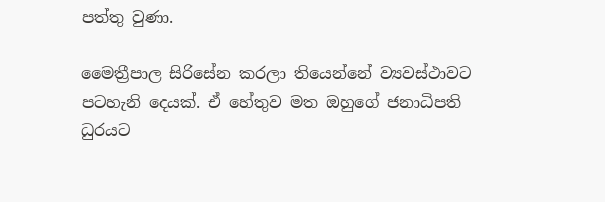පත්තු වුණා.

මෛත්‍රීපාල සිරිසේන කරලා තියෙන්නේ ව්‍යවස්ථාවට පටහැනි දෙයක්. ඒ හේතුව මත ඔහුගේ ජනාධිපති ධුරයට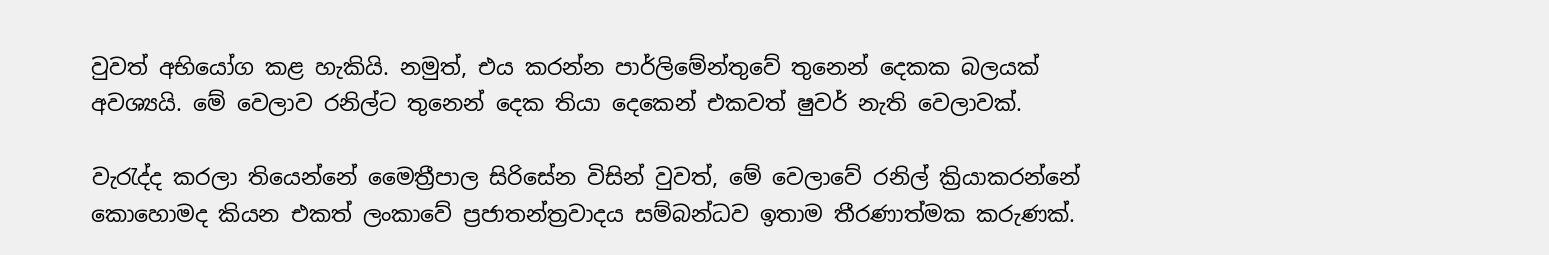වුවත් අභියෝග කළ හැකියි. නමුත්, එය කරන්න පාර්ලිමේන්තුවේ තුනෙන් දෙකක බලයක් අවශ්‍යයි. මේ වෙලාව රනිල්ට තුනෙන් දෙක තියා දෙකෙන් එකවත් ෂුවර් නැති වෙලාවක්.

වැරැද්ද කරලා තියෙන්නේ මෛත්‍රීපාල සිරිසේන විසින් වුවත්, මේ වෙලාවේ රනිල් ක්‍රියාකරන්නේ කොහොමද කියන එකත් ලංකාවේ ප්‍රජාතන්ත්‍රවාදය සම්බන්ධව ඉතාම තීරණාත්මක කරුණක්.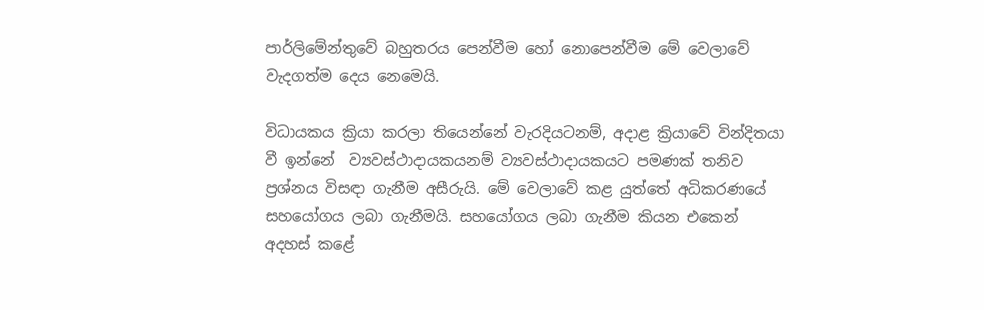පාර්ලිමේන්තුවේ බහුතරය පෙන්වීම හෝ නොපෙන්වීම මේ වෙලාවේ වැදගත්ම දෙය නෙමෙයි.

විධායකය ක්‍රියා කරලා තියෙන්නේ වැරදියටනම්, අදාළ ක්‍රියාවේ වින්දිතයා වී ඉන්නේ  ව්‍යවස්ථාදායකයනම් ව්‍යවස්ථාදායකයට පමණක් තනිව ප්‍රශ්නය විසඳා ගැනීම අසීරුයි. මේ වෙලාවේ කළ යුත්තේ අධිකරණයේ සහයෝගය ලබා ගැනීමයි. සහයෝගය ලබා ගැනීම කියන එකෙන් අදහස් කළේ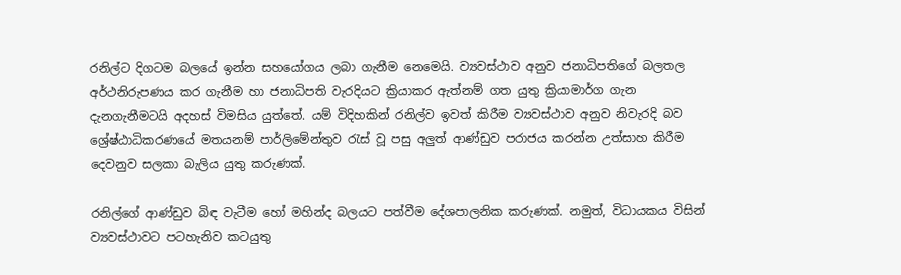රනිල්ට දිගටම බලයේ ඉන්න සහයෝගය ලබා ගැනීම නෙමෙයි. ව්‍යවස්ථාව අනුව ජනාධිපතිගේ බලතල අර්ථනිරුපණය කර ගැනීම හා ජනාධිපති වැරදියට ක්‍රියාකර ඇත්නම් ගත යුතු ක්‍රියාමාර්ග ගැන දැනගැනීමටයි අදහස් විමසිය යුත්තේ. යම් විදිහකින් රනිල්ව ඉවත් කිරීම ව්‍යවස්ථාව අනුව නිවැරදි බව ශ්‍රේෂ්ඨාධිකරණයේ මතයනම් පාර්ලිමේන්තුව රැස් වූ පසු අලුත් ආණ්ඩුව පරාජය කරන්න උත්සාහ කිරීම දෙවනුව සලකා බැලිය යුතු කරුණක්.

රනිල්ගේ ආණ්ඩුව බිඳ වැටීම හෝ මහින්ද බලයට පත්වීම දේශපාලනික කරුණක්. නමුත්, විධායකය විසින් ව්‍යවස්ථාවට පටහැනිව කටයුතු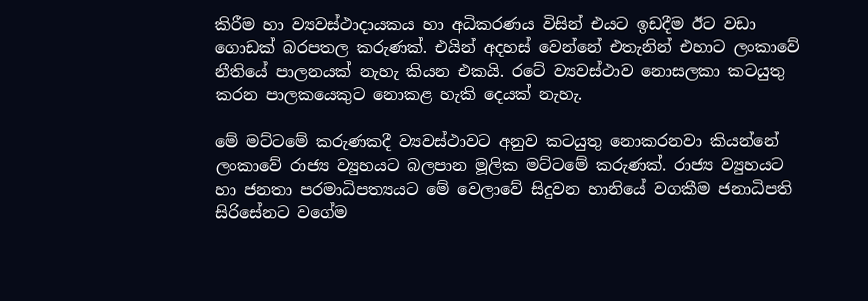කිරීම හා ව්‍යවස්ථාදායකය හා අධිකරණය විසින් එයට ඉඩදීම ඊට වඩා ගොඩක් බරපතල කරුණක්. එයින් අදහස් වෙන්නේ එතැනින් එහාට ලංකාවේ නීතියේ පාලනයක් නැහැ කියන එකයි. රටේ ව්‍යවස්ථාව නොසලකා කටයුතු කරන පාලකයෙකුට නොකළ හැකි දෙයක් නැහැ.

මේ මට්ටමේ කරුණකදී ව්‍යවස්ථාවට අනුව කටයුතු නොකරනවා කියන්නේ ලංකාවේ රාජ්‍ය ව්‍යුහයට බලපාන මූලික මට්ටමේ කරුණක්. රාජ්‍ය ව්‍යුහයට හා ජනතා පරමාධිපත්‍යයට මේ වෙලාවේ සිදුවන හානියේ වගකීම ජනාධිපති සිරිසේනට වගේම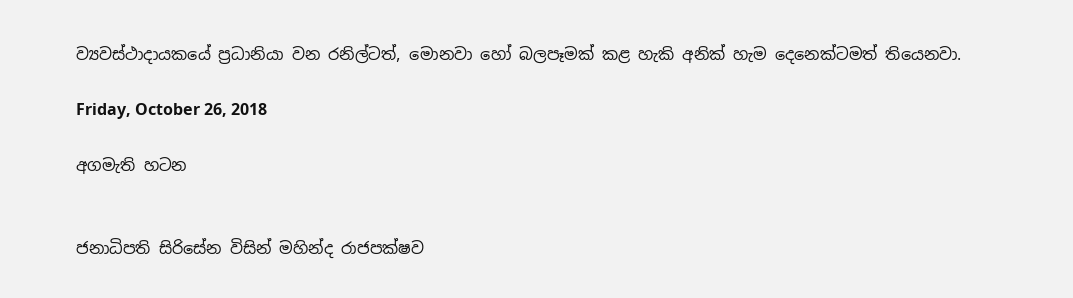ව්‍යවස්ථාදායකයේ ප්‍රධානියා වන රනිල්ටත්, මොනවා හෝ බලපෑමක් කළ හැකි අනික් හැම දෙනෙක්ටමත් තියෙනවා.

Friday, October 26, 2018

අගමැති හටන


ජනාධිපති සිරිසේන විසින් මහින්ද රාජපක්ෂව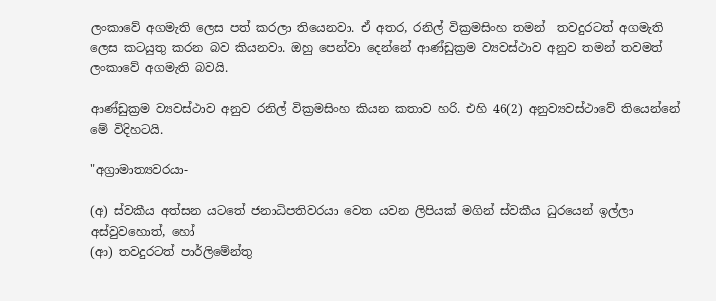ලංකාවේ අගමැති ලෙස පත් කරලා තියෙනවා. ඒ අතර, රනිල් වික්‍රමසිංහ තමන්  තවදුරටත් අගමැති ලෙස කටයුතු කරන බව කියනවා. ඔහු පෙන්වා දෙන්නේ ආණ්ඩුක්‍රම ව්‍යවස්ථාව අනුව තමන් තවමත් ලංකාවේ අගමැති බවයි.

ආණ්ඩුක්‍රම ව්‍යවස්ථාව අනුව රනිල් වික්‍රමසිංහ කියන කතාව හරි. එහි 46(2) අනුව්‍යවස්ථාවේ තියෙන්නේ මේ විදිහටයි.

"අග්‍රාමාත්‍යවරයා-

(අ) ස්වකීය අත්සන යටතේ ජනාධිපතිවරයා වෙත යවන ලිපියක් මගින් ස්වකීය ධුරයෙන් ඉල්ලා අස්වුවහොත්, හෝ
(ආ) තවදුරටත් පාර්ලිමේන්තු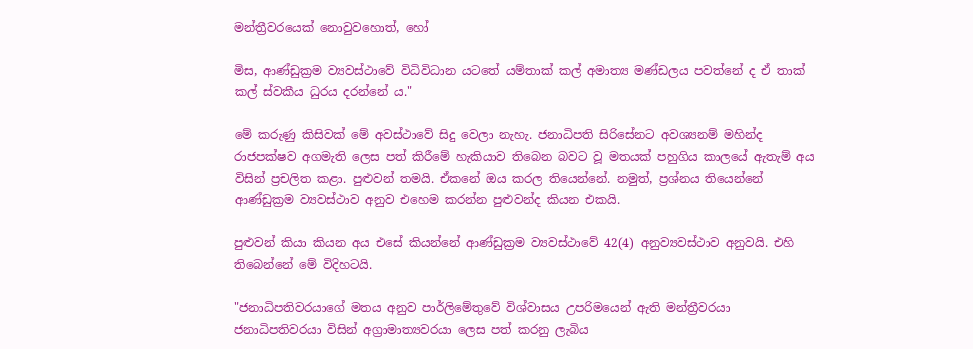මන්ත්‍රීවරයෙක් නොවුවහොත්, හෝ

මිස, ආණ්ඩුක්‍රම ව්‍යවස්ථාවේ විධිවිධාන යටතේ යම්තාක් කල් අමාත්‍ය මණ්ඩලය පවත්නේ ද ඒ තාක් කල් ස්වකීය ධුරය දරන්නේ ය."

මේ කරුණු කිසිවක් මේ අවස්ථාවේ සිදු වෙලා නැහැ. ජනාධිපති සිරිසේනට අවශ්‍යනම් මහින්ද රාජපක්ෂව අගමැති ලෙස පත් කිරීමේ හැකියාව තිබෙන බවට වූ මතයක් පහුගිය කාලයේ ඇතැම් අය විසින් ප්‍රචලිත කළා. පුළුවන් තමයි. ඒකනේ ඔය කරල තියෙන්නේ. නමුත්, ප්‍රශ්නය තියෙන්නේ ආණ්ඩුක්‍රම ව්‍යවස්ථාව අනුව එහෙම කරන්න පුළුවන්ද කියන එකයි.

පුළුවන් කියා කියන අය එසේ කියන්නේ ආණ්ඩුක්‍රම ව්‍යවස්ථාවේ 42(4) අනුව්‍යවස්ථාව අනුවයි. එහි තිබෙන්නේ මේ විදිහටයි.

"ජනාධිපතිවරයාගේ මතය අනුව පාර්ලිමේතුවේ විශ්වාසය උපරිමයෙන් ඇති මන්ත්‍රීවරයා ජනාධිපතිවරයා විසින් අග්‍රාමාත්‍යවරයා ලෙස පත් කරනු ලැබිය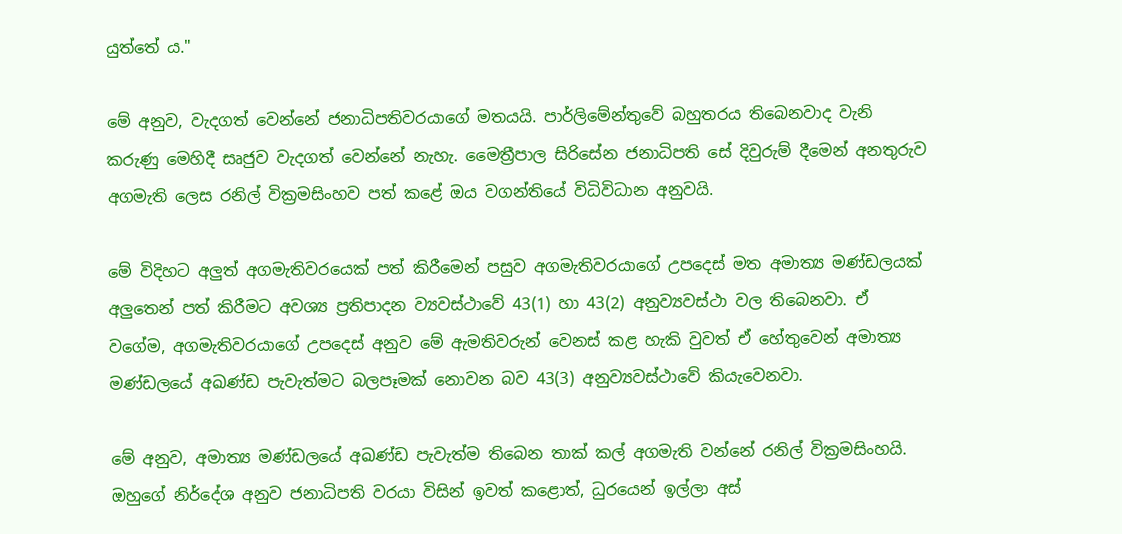යුත්තේ ය."

මේ අනුව, වැදගත් වෙන්නේ ජනාධිපතිවරයාගේ මතයයි. පාර්ලිමේන්තුවේ බහුතරය තිබෙනවාද වැනි කරුණු මෙහිදී සෘජුව වැදගත් වෙන්නේ නැහැ. මෛත්‍රීපාල සිරිසේන ජනාධිපති සේ දිවුරුම් දීමෙන් අනතුරුව අගමැති ලෙස රනිල් වික්‍රමසිංහව පත් කළේ ඔය වගන්තියේ විධිවිධාන අනුවයි.

මේ විදිහට අලුත් අගමැතිවරයෙක් පත් කිරීමෙන් පසුව අගමැතිවරයාගේ උපදෙස් මත අමාත්‍ය මණ්ඩලයක් අලුතෙන් පත් කිරීමට අවශ්‍ය ප්‍රතිපාදන ව්‍යවස්ථාවේ 43(1) හා 43(2) අනුව්‍යවස්ථා වල තිබෙනවා. ඒ වගේම, අගමැතිවරයාගේ උපදෙස් අනුව මේ ඇමතිවරුන් වෙනස් කළ හැකි වුවත් ඒ හේතුවෙන් අමාත්‍ය මණ්ඩලයේ අඛණ්ඩ පැවැත්මට බලපෑමක් නොවන බව 43(3) අනුව්‍යවස්ථාවේ කියැවෙනවා.

මේ අනුව, අමාත්‍ය මණ්ඩලයේ අඛණ්ඩ පැවැත්ම තිබෙන තාක් කල් අගමැති වන්නේ රනිල් වික්‍රමසිංහයි. ඔහුගේ නිර්දේශ අනුව ජනාධිපති වරයා විසින් ඉවත් කළොත්, ධුරයෙන් ඉල්ලා අස්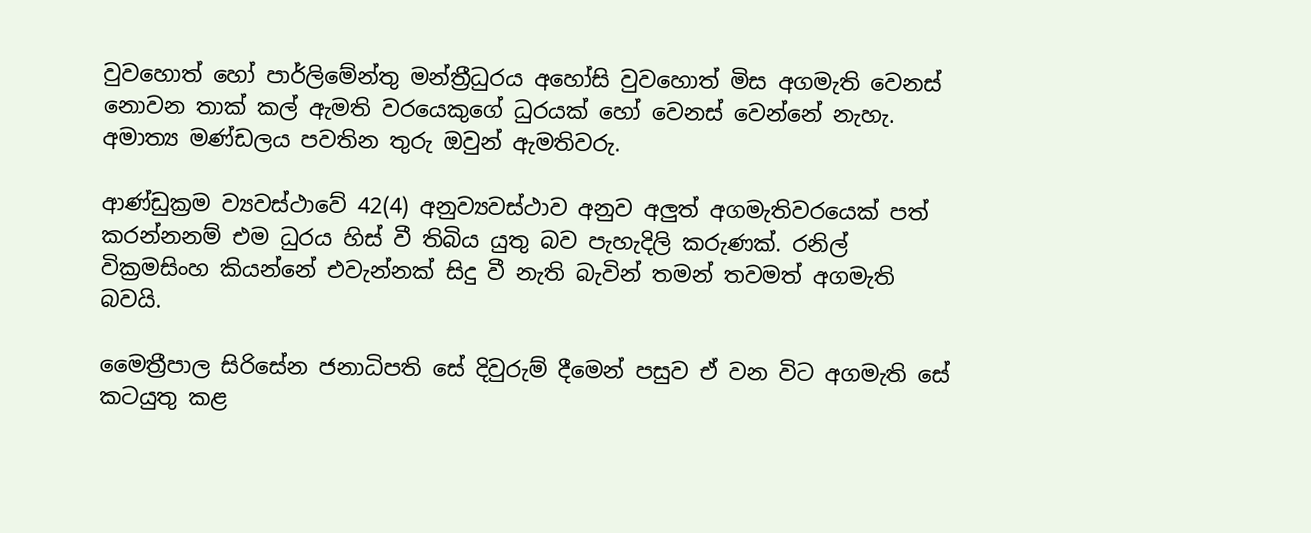වුවහොත් හෝ පාර්ලිමේන්තු මන්ත්‍රීධුරය අහෝසි වුවහොත් මිස අගමැති වෙනස් නොවන තාක් කල් ඇමති වරයෙකුගේ ධුරයක් හෝ වෙනස් වෙන්නේ නැහැ. අමාත්‍ය මණ්ඩලය පවතින තුරු ඔවුන් ඇමතිවරු.

ආණ්ඩුක්‍රම ව්‍යවස්ථාවේ 42(4) අනුව්‍යවස්ථාව අනුව අලුත් අගමැතිවරයෙක් පත් කරන්නනම් එම ධුරය හිස් වී තිබිය යුතු බව පැහැදිලි කරුණක්. රනිල් වික්‍රමසිංහ කියන්නේ එවැන්නක් සිදු වී නැති බැවින් තමන් තවමත් අගමැති බවයි.

මෛත්‍රීපාල සිරිසේන ජනාධිපති සේ දිවුරුම් දීමෙන් පසුව ඒ වන විට අගමැති සේ කටයුතු කළ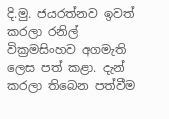දි.මු. ජයරත්නව ඉවත් කරලා රනිල් වික්‍රමසිංහව අගමැති ලෙස පත් කළා. දැන් කරලා තිබෙන පත්වීම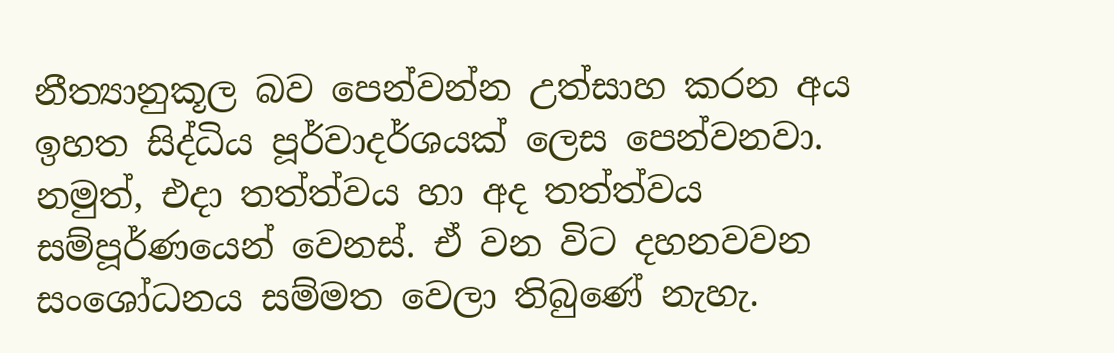නීත්‍යානුකූල බව පෙන්වන්න උත්සාහ කරන අය ඉහත සිද්ධිය පූර්වාදර්ශයක් ලෙස පෙන්වනවා. නමුත්, එදා තත්ත්වය හා අද තත්ත්වය සම්පූර්ණයෙන් වෙනස්. ඒ වන විට දහනවවන සංශෝධනය සම්මත වෙලා තිබුණේ නැහැ.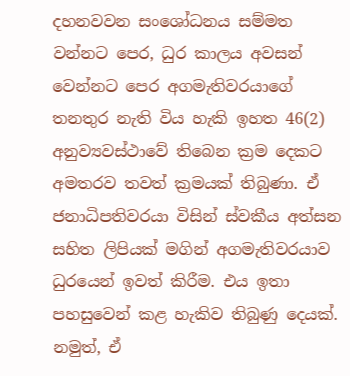දහනවවන සංශෝධනය සම්මත වන්නට පෙර, ධුර කාලය අවසන් වෙන්නට පෙර අගමැතිවරයාගේ තනතුර නැති විය හැකි ඉහත 46(2) අනුව්‍යවස්ථාවේ තිබෙන ක්‍රම දෙකට අමතරව තවත් ක්‍රමයක් තිබුණා. ඒ ජනාධිපතිවරයා විසින් ස්වකීය අත්සන සහිත ලිපියක් මගින් අගමැතිවරයාව ධුරයෙන් ඉවත් කිරීම. එය ඉතා පහසුවෙන් කළ හැකිව තිබුණු දෙයක්. නමුත්, ඒ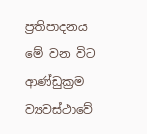ප්‍රතිපාදනය මේ වන විට ආණ්ඩුක්‍රම ව්‍යවස්ථාවේ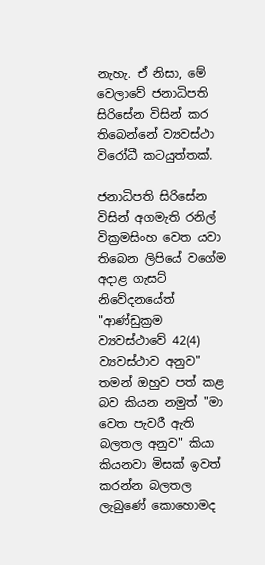නැහැ. ඒ නිසා, මේ වෙලාවේ ජනාධිපති සිරිසේන විසින් කර තිබෙන්නේ ව්‍යවස්ථා විරෝධී කටයුත්තක්.

ජනාධිපති සිරිසේන විසින් අගමැති රනිල් වික්‍රමසිංහ වෙත යවා තිබෙන ලිපියේ වගේම අදාළ ගැසට් නිවේදනයේත් "ආණ්ඩුක්‍රම ව්‍යවස්ථාවේ 42(4) ව්‍යවස්ථාව අනුව" තමන් ඔහුව පත් කළ බව කියන නමුත් "මා වෙත පැවරී ඇති බලතල අනුව" කියා කියනවා මිසක් ඉවත් කරන්න බලතල ලැබුණේ කොහොමද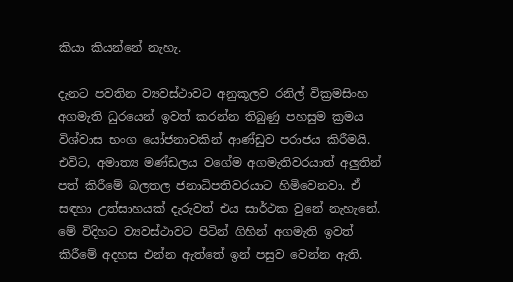කියා කියන්නේ නැහැ.

දැනට පවතින ව්‍යවස්ථාවට අනුකූලව රනිල් වික්‍රමසිංහ අගමැති ධුරයෙන් ඉවත් කරන්න තිබුණු පහසුම ක්‍රමය විශ්වාස භංග යෝජනාවකින් ආණ්ඩුව පරාජය කිරීමයි. එවිට, අමාත්‍ය මණ්ඩලය වගේම අගමැතිවරයාත් අලුතින් පත් කිරීමේ බලතල ජනාධිපතිවරයාට හිමිවෙනවා. ඒ සඳහා උත්සාහයක් දැරුවත් එය සාර්ථක වුනේ නැහැනේ. මේ විදිහට ව්‍යවස්ථාවට පිටින් ගිහින් අගමැති ඉවත් කිරීමේ අදහස එන්න ඇත්තේ ඉන් පසුව වෙන්න ඇති.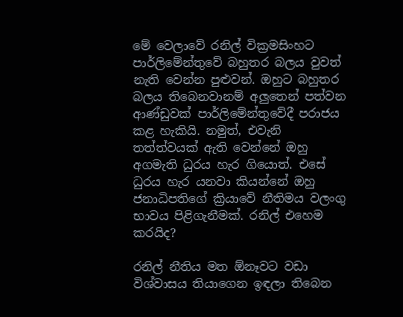මේ වෙලාවේ රනිල් වික්‍රමසිංහට පාර්ලිමේන්තුවේ බහුතර බලය වුවත් නැති වෙන්න පුළුවන්. ඔහුට බහුතර බලය තිබෙනවානම් අලුතෙන් පත්වන ආණ්ඩුවක් පාර්ලිමේන්තුවේදී පරාජය කළ හැකියි. නමුත්, එවැනි තත්ත්වයක් ඇති වෙන්නේ ඔහු අගමැති ධුරය හැර ගියොත්. එසේ ධුරය හැර යනවා කියන්නේ ඔහු ජනාධිපතිගේ ක්‍රියාවේ නීතිමය වලංගු භාවය පිළිගැනීමක්. රනිල් එහෙම කරයිද?

රනිල් නීතිය මත ඕනෑවට වඩා විශ්වාසය තියාගෙන ඉඳලා තිබෙන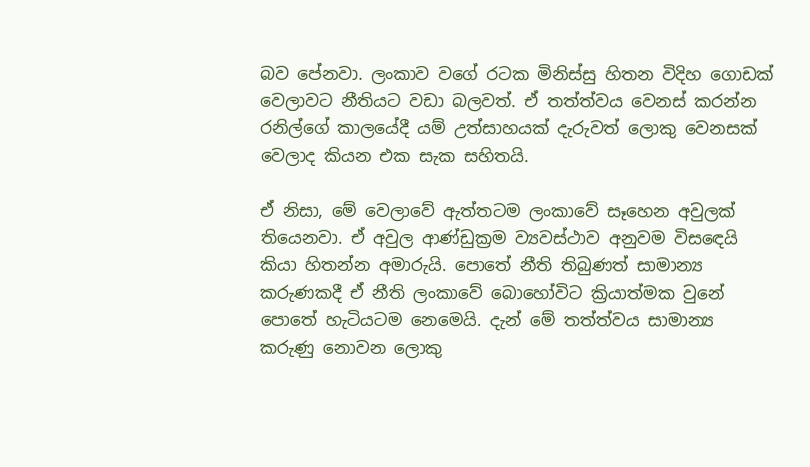බව පේනවා. ලංකාව වගේ රටක මිනිස්සු හිතන විදිහ ගොඩක් වෙලාවට නීතියට වඩා බලවත්. ඒ තත්ත්වය වෙනස් කරන්න රනිල්ගේ කාලයේදී යම් උත්සාහයක් දැරුවත් ලොකු වෙනසක් වෙලාද කියන එක සැක සහිතයි.

ඒ නිසා, මේ වෙලාවේ ඇත්තටම ලංකාවේ සෑහෙන අවුලක් තියෙනවා. ඒ අවුල ආණ්ඩුක්‍රම ව්‍යවස්ථාව අනුවම විසඳෙයි කියා හිතන්න අමාරුයි. පොතේ නීති තිබුණත් සාමාන්‍ය කරුණකදී ඒ නීති ලංකාවේ බොහෝවිට ක්‍රියාත්මක වුනේ පොතේ හැටියටම නෙමෙයි. දැන් මේ තත්ත්වය සාමාන්‍ය කරුණු නොවන ලොකු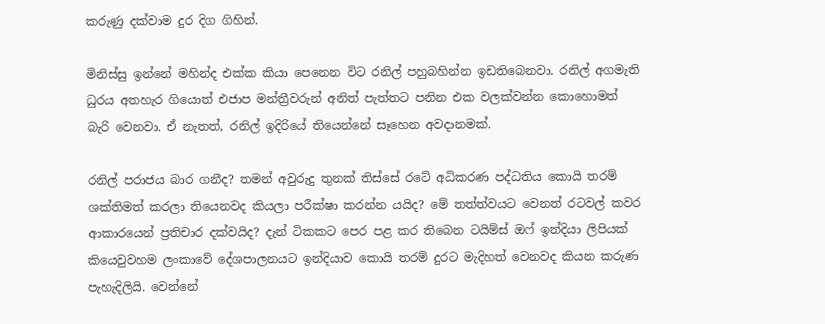කරුණු දක්වාම දුර දිග ගිහින්.

මිනිස්සු ඉන්නේ මහින්ද එක්ක කියා පෙනෙන විට රනිල් පහුබහින්න ඉඩතිබෙනවා. රනිල් අගමැති ධුරය අතහැර ගියොත් එජාප මන්ත්‍රීවරුන් අනිත් පැත්තට පනින එක වලක්වන්න කොහොමත් බැරි වෙනවා. ඒ නැතත්, රනිල් ඉදිරියේ තියෙන්නේ සෑහෙන අවදානමක්.

රනිල් පරාජය බාර ගනීද? තමන් අවුරුදු තුනක් තිස්සේ රටේ අධිකරණ පද්ධතිය කොයි තරම් ශක්තිමත් කරලා තියෙනවද කියලා පරීක්ෂා කරන්න යයිද? මේ තත්ත්වයට වෙනත් රටවල් කවර ආකාරයෙන් ප්‍රතිචාර දක්වයිද? දැන් ටිකකට පෙර පළ කර තිබෙන ටයිම්ස් ඔෆ් ඉන්දියා ලිපියක් කියෙවුවහම ලංකාවේ දේශපාලනයට ඉන්දියාව කොයි තරම් දුරට මැදිහත් වෙනවද කියන කරුණ පැහැදිලියි. වෙන්නේ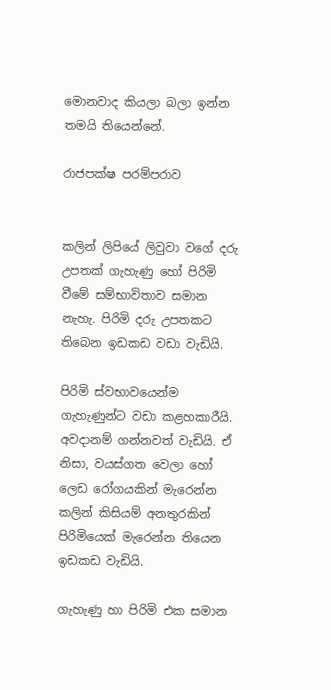මොනවාද කියලා බලා ඉන්න තමයි තියෙන්නේ.

රාජපක්ෂ පරම්පරාව


කලින් ලිපියේ ලිවුවා වගේ දරු උපතක් ගැහැණු හෝ පිරිමි වීමේ සම්භාවිතාව සමාන නැහැ. පිරිමි දරු උපතකට තිබෙන ඉඩකඩ වඩා වැඩියි.

පිරිමි ස්වභාවයෙන්ම ගැහැණුන්ට වඩා කළහකාරීයි. අවදානම් ගන්නවත් වැඩියි. ඒ නිසා, වයස්ගත වෙලා හෝ ලෙඩ රෝගයකින් මැරෙන්න කලින් කිසියම් අනතුරකින් පිරිමියෙක් මැරෙන්න තියෙන ඉඩකඩ වැඩියි.

ගැහැණු හා පිරිමි එක සමාන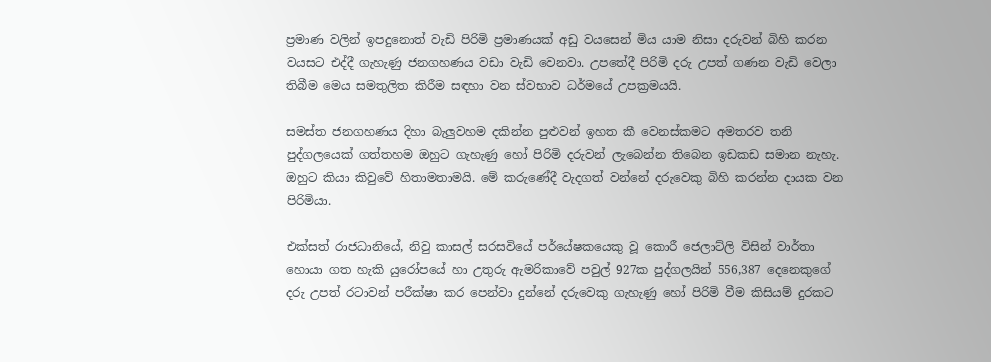ප්‍රමාණ වලින් ඉපදුනොත් වැඩි පිරිමි ප්‍රමාණයක් අඩු වයසෙන් මිය යාම නිසා දරුවන් බිහි කරන වයසට එද්දී ගැහැණු ජනගහණය වඩා වැඩි වෙනවා. උපතේදී පිරිමි දරු උපත් ගණන වැඩි වෙලා තිබීම මෙය සමතුලිත කිරීම සඳහා වන ස්වභාව ධර්මයේ උපක්‍රමයයි.

සමස්ත ජනගහණය දිහා බැලුවහම දකින්න පුළුවන් ඉහත කී වෙනස්කමට අමතරව තනි පුද්ගලයෙක් ගත්තහම ඔහුට ගැහැණු හෝ පිරිමි දරුවන් ලැබෙන්න තිබෙන ඉඩකඩ සමාන නැහැ. ඔහුට කියා කිවුවේ හිතාමතාමයි. මේ කරුණේදී වැදගත් වන්නේ දරුවෙකු බිහි කරන්න දායක වන පිරිමියා.

එක්සත් රාජධානියේ, නිවු කාසල් සරසවියේ පර්යේෂකයෙකු වූ කොරී ජෙලාට්ලි විසින් වාර්තා හොයා ගත හැකි යුරෝපයේ හා උතුරු ඇමරිකාවේ පවුල් 927ක පුද්ගලයින් 556,387 දෙනෙකුගේ දරු උපත් රටාවන් පරීක්ෂා කර පෙන්වා දුන්නේ දරුවෙකු ගැහැණු හෝ පිරිමි වීම කිසියම් දුරකට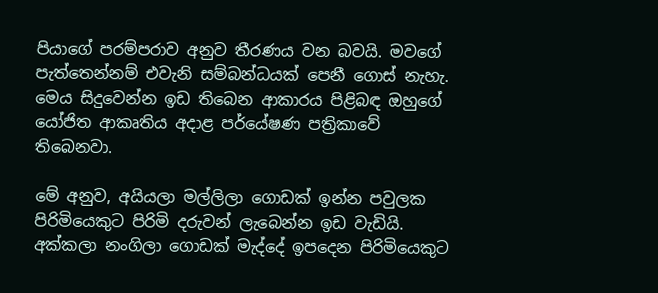පියාගේ පරම්පරාව අනුව තීරණය වන බවයි. මවගේ පැත්තෙන්නම් එවැනි සම්බන්ධයක් පෙනී ගොස් නැහැ. මෙය සිදුවෙන්න ඉඩ තිබෙන ආකාරය පිළිබඳ ඔහුගේ යෝජිත ආකෘතිය අදාළ පර්යේෂණ පත්‍රිකාවේ තිබෙනවා.

මේ අනුව, අයියලා මල්ලිලා ගොඩක් ඉන්න පවුලක පිරිමියෙකුට පිරිමි දරුවන් ලැබෙන්න ඉඩ වැඩියි. අක්කලා නංගිලා ගොඩක් මැද්දේ ඉපදෙන පිරිමියෙකුට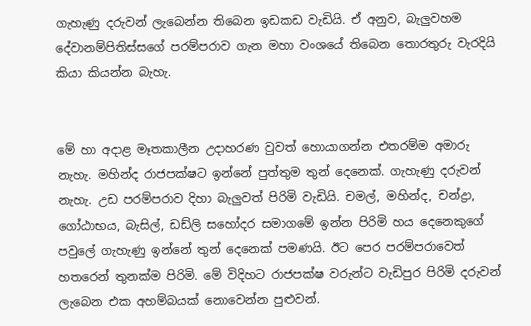ගැහැණු දරුවන් ලැබෙන්න තිබෙන ඉඩකඩ වැඩියි. ඒ අනුව, බැලුවහම දේවානම්පිතිස්සගේ පරම්පරාව ගැන මහා වංශයේ තිබෙන තොරතුරු වැරදියි කියා කියන්න බැහැ.


මේ හා අදාළ මෑතකාලීන උදාහරණ වුවත් හොයාගන්න එතරම්ම අමාරු නැහැ. මහින්ද රාජපක්ෂට ඉන්නේ පුත්තුම තුන් දෙනෙක්. ගැහැණු දරුවන් නැහැ. උඩ පරම්පරාව දිහා බැලුවත් පිරිමි වැඩියි. චමල්, මහින්ද, චන්ද්‍රා, ගෝඨාභය, බැසිල්, ඩඩ්ලි සහෝදර සමාගමේ ඉන්න පිරිමි හය දෙනෙකුගේ පවුලේ ගැහැණු ඉන්නේ තුන් දෙනෙක් පමණයි. ඊට පෙර පරම්පරාවෙත් හතරෙන් තුනක්ම පිරිමි. මේ විදිහට රාජපක්ෂ වරුන්ට වැඩිපුර පිරිමි දරුවන් ලැබෙන එක අහම්බයක් නොවෙන්න පුළුවන්.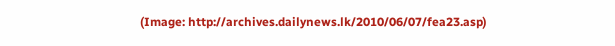(Image: http://archives.dailynews.lk/2010/06/07/fea23.asp)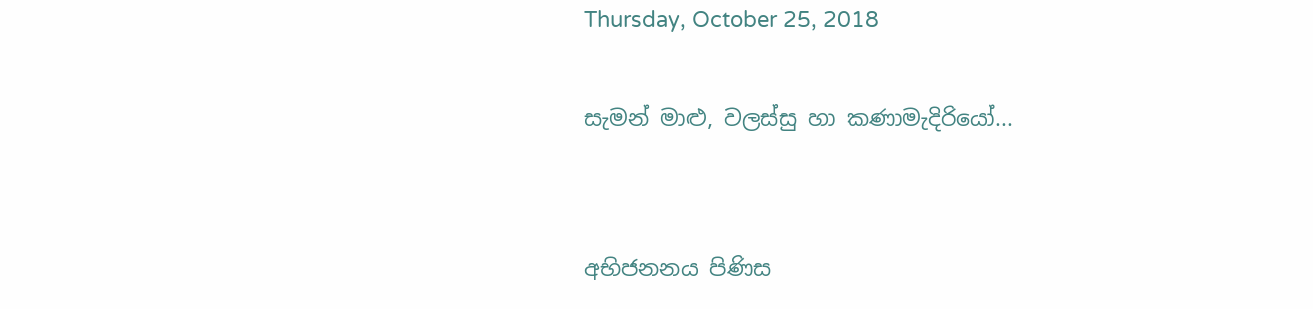Thursday, October 25, 2018

සැමන් මාළු, වලස්සු හා කණාමැදිරියෝ...


අභිජනනය පිණිස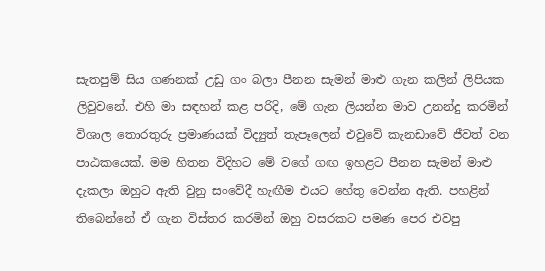සැතපුම් සිය ගණනක් උඩු ගං බලා පීනන සැමන් මාළු ගැන කලින් ලිපියක ලිවුවනේ. එහි මා සඳහන් කළ පරිදි, මේ ගැන ලියන්න මාව උනන්දු කරමින් විශාල තොරතුරු ප්‍රමාණයක් විද්‍යුත් තැපෑලෙන් එවුවේ කැනඩාවේ ජීවත් වන පාඨකයෙක්. මම හිතන විදිහට මේ වගේ ගඟ ඉහළට පීනන සැමන් මාළු දැකලා ඔහුට ඇති වුනු සංවේදී හැඟීම එයට හේතු වෙන්න ඇති. පහළින් තිබෙන්නේ ඒ ගැන විස්තර කරමින් ඔහු වසරකට පමණ පෙර එවපු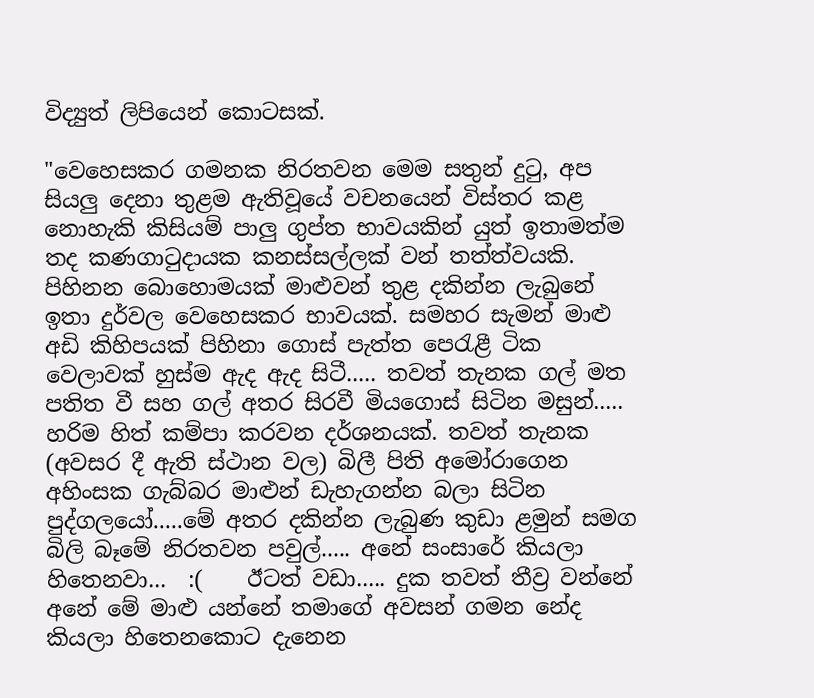විද්‍යුත් ලිපියෙන් කොටසක්.

"වෙහෙසකර ගමනක නිරතවන මෙම සතුන් දුටු, අප සියලු දෙනා තුළම ඇතිවූයේ වචනයෙන් විස්තර කළ නොහැකි කිසියම් පාලු ගුප්ත භාවයකින් යුත් ඉතාමත්ම තද කණගාටුදායක කනස්සල්ලක් වන් තත්ත්වයකි. පිහිනන බොහොමයක් මාළුවන් තුළ දකින්න ලැබුනේ ඉතා දුර්වල වෙහෙසකර භාවයක්. සමහර සැමන් මාළු අඩි කිහිපයක් පිහිනා ගොස් පැත්ත පෙරැළී ටික වෙලාවක් හුස්ම ඇද ඇද සිටී..... තවත් තැනක ගල් මත පතිත වී සහ ගල් අතර සිරවී මියගොස් සිටින මසුන්..... හරිම හිත් කම්පා කරවන දර්ශනයක්. තවත් තැනක (අවසර දී ඇති ස්ථාන වල) බිලී පිති අමෝරාගෙන අහිංසක ගැබ්බර මාළුන් ඩැහැගන්න බලා සිටින පුද්ගලයෝ.....මේ අතර දකින්න ලැබුණ කුඩා ළමුන් සමග බිලි බෑමේ නිරතවන පවුල්..... අනේ සංසාරේ කියලා හිතෙනවා...  :(    ඊටත් වඩා..... දුක තවත් තීව්‍ර වන්නේ අනේ මේ මාළු යන්නේ තමාගේ අවසන් ගමන නේද කියලා හිතෙනකොට දැනෙන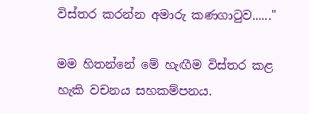විස්තර කරන්න අමාරු කණගාටුව......"

මම හිතන්නේ මේ හැඟීම විස්තර කළ හැකි වචනය සහකම්පනය.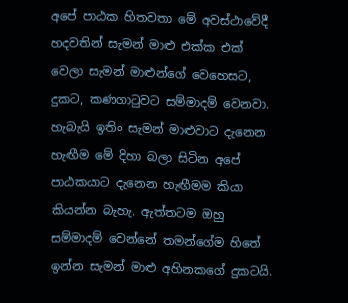අපේ පාඨක හිතවතා මේ අවස්ථාවේදී හදවතින් සැමන් මාළු එක්ක එක් වෙලා සැමන් මාළුන්ගේ වෙහෙසට, දුකට, කණගාටුවට සම්මාදම් වෙනවා. හැබැයි ඉතිං සැමන් මාළුවාට දැනෙන හැඟීම මේ දිහා බලා සිටින අපේ පාඨකයාට දැනෙන හැඟීමම කියා කියන්න බැහැ. ඇත්තටම ඔහු සම්මාදම් වෙන්නේ තමන්ගේම හිතේ ඉන්න සැමන් මාළු අහිනකගේ දුකටයි.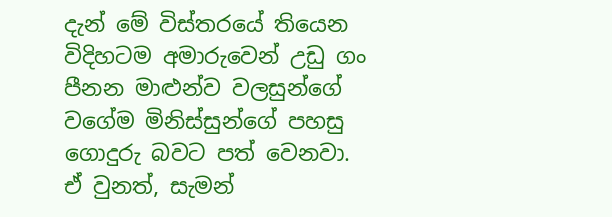දැන් මේ විස්තරයේ තියෙන විදිහටම අමාරුවෙන් උඩු ගං පීනන මාළුන්ව වලසුන්ගේ වගේම මිනිස්සුන්ගේ පහසු ගොදුරු බවට පත් වෙනවා. ඒ වුනත්, සැමන්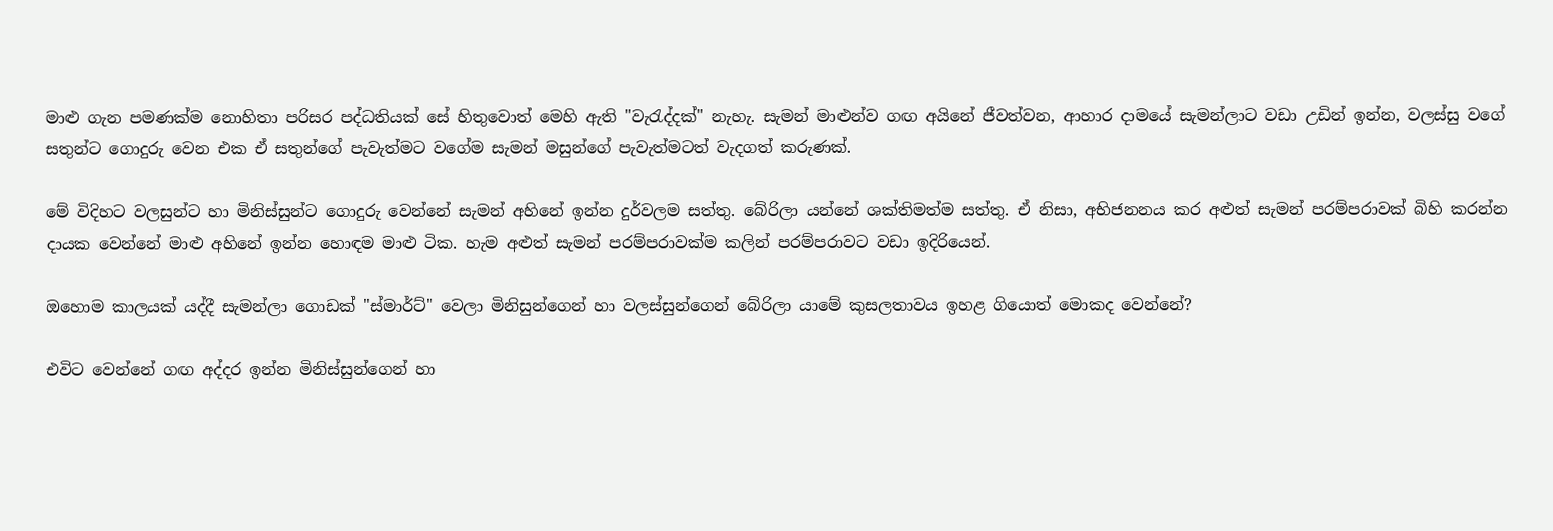මාළු ගැන පමණක්ම නොහිතා පරිසර පද්ධතියක් සේ හිතුවොත් මෙහි ඇති "වැරැද්දක්" නැහැ. සැමන් මාළුන්ව ගඟ අයිනේ ජීවත්වන, ආහාර දාමයේ සැමන්ලාට වඩා උඩින් ඉන්න, වලස්සු වගේ සතුන්ට ගොදුරු වෙන එක ඒ සතුන්ගේ පැවැත්මට වගේම සැමන් මසුන්ගේ පැවැත්මටත් වැදගත් කරුණක්.

මේ විදිහට වලසුන්ට හා මිනිස්සුන්ට ගොදුරු වෙන්නේ සැමන් අහිනේ ඉන්න දුර්වලම සත්තු. බේරිලා යන්නේ ශක්තිමත්ම සත්තු. ඒ නිසා, අභිජනනය කර අළුත් සැමන් පරම්පරාවක් බිහි කරන්න දායක වෙන්නේ මාළු අහිනේ ඉන්න හොඳම මාළු ටික. හැම අළුත් සැමන් පරම්පරාවක්ම කලින් පරම්පරාවට වඩා ඉදිරියෙන්.

ඔහොම කාලයක් යද්දී සැමන්ලා ගොඩක් "ස්මාර්ට්" වෙලා මිනිසුන්ගෙන් හා වලස්සුන්ගෙන් බේරිලා යාමේ කුසලතාවය ඉහළ ගියොත් මොකද වෙන්නේ?

එවිට වෙන්නේ ගඟ අද්දර ඉන්න මිනිස්සුන්ගෙන් හා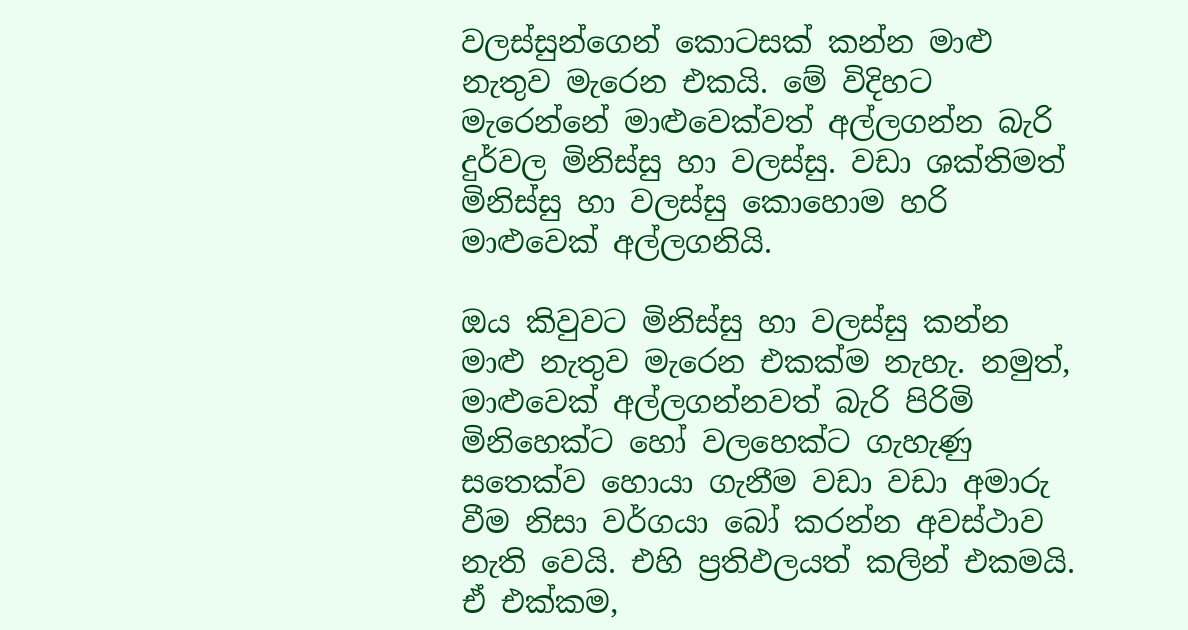වලස්සුන්ගෙන් කොටසක් කන්න මාළු නැතුව මැරෙන එකයි. මේ විදිහට මැරෙන්නේ මාළුවෙක්වත් අල්ලගන්න බැරි දුර්වල මිනිස්සු හා වලස්සු. වඩා ශක්තිමත් මිනිස්සු හා වලස්සු කොහොම හරි මාළුවෙක් අල්ලගනියි.

ඔය කිවුවට මිනිස්සු හා වලස්සු කන්න මාළු නැතුව මැරෙන එකක්ම නැහැ. නමුත්, මාළුවෙක් අල්ලගන්නවත් බැරි පිරිමි මිනිහෙක්ට හෝ වලහෙක්ට ගැහැණු සතෙක්ව හොයා ගැනීම වඩා වඩා අමාරු වීම නිසා වර්ගයා බෝ කරන්න අවස්ථාව නැති වෙයි. එහි ප්‍රතිඵලයත් කලින් එකමයි. ඒ එක්කම,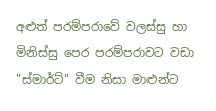අළුත් පරම්පරාවේ වලස්සු හා මිනිස්සු පෙර පරම්පරාවට වඩා "ස්මාර්ට්" වීම නිසා මාළුන්ට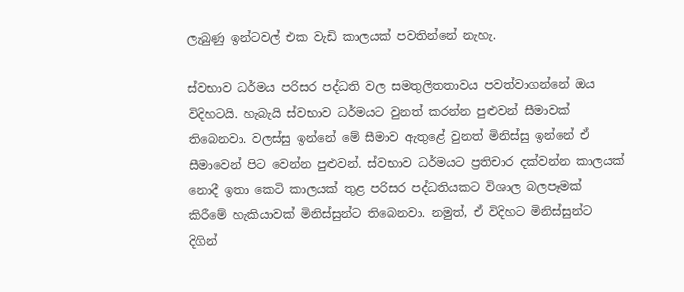ලැබුණු ඉන්ටවල් එක වැඩි කාලයක් පවතින්නේ නැහැ.

ස්වභාව ධර්මය පරිසර පද්ධති වල සමතුලිතතාවය පවත්වාගන්නේ ඔය විදිහටයි. හැබැයි ස්වභාව ධර්මයට වුනත් කරන්න පුළුවන් සීමාවක් තිබෙනවා. වලස්සු ඉන්නේ මේ සීමාව ඇතුළේ වුනත් මිනිස්සු ඉන්නේ ඒ සීමාවෙන් පිට වෙන්න පුළුවන්. ස්වභාව ධර්මයට ප්‍රතිචාර දක්වන්න කාලයක් නොදී ඉතා කෙටි කාලයක් තුළ පරිසර පද්ධතියකට විශාල බලපෑමක් කිරීමේ හැකියාවක් මිනිස්සුන්ට තිබෙනවා. නමුත්, ඒ විදිහට මිනිස්සුන්ට දිගින්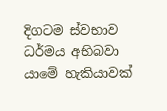දිගටම ස්වභාව ධර්මය අභිබවා යාමේ හැකියාවක්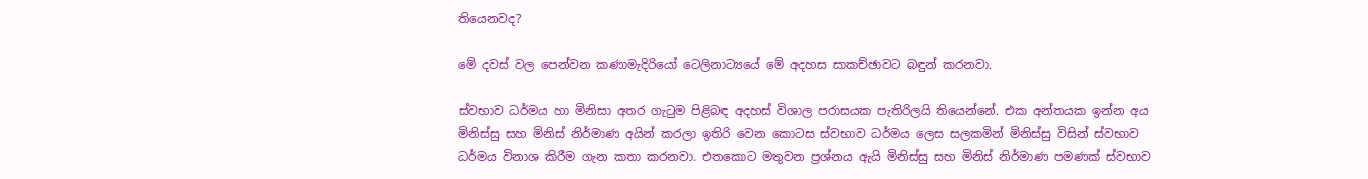තියෙනවද?

මේ දවස් වල පෙන්වන කණාමැදිරියෝ ටෙලිනාට්‍යයේ මේ අදහස සාකච්ඡාවට බඳුන් කරනවා.

ස්වභාව ධර්මය හා මිනිසා අතර ගැටුම පිළිබඳ අදහස් විශාල පරාසයක පැතිරිලයි තියෙන්නේ. එක අන්තයක ඉන්න අය මිනිස්සු සහ මිනිස් නිර්මාණ අයින් කරලා ඉතිරි වෙන කොටස ස්වභාව ධර්මය ලෙස සලකමින් මිනිස්සු විසින් ස්වභාව ධර්මය විනාශ කිරීම ගැන කතා කරනවා. එතකොට මතුවන ප්‍රශ්නය ඇයි මිනිස්සු සහ මිනිස් නිර්මාණ පමණක් ස්වභාව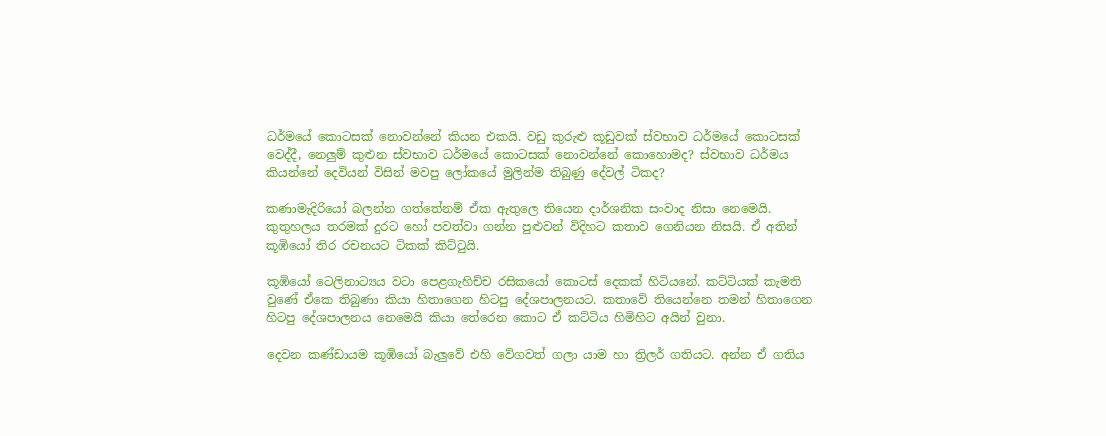ධර්මයේ කොටසක් නොවන්නේ කියන එකයි. වඩු කුරුළු කූඩුවක් ස්වභාව ධර්මයේ කොටසක් වෙද්දී, නෙලුම් කුළුන ස්වභාව ධර්මයේ කොටසක් නොවන්නේ කොහොමද? ස්වභාව ධර්මය කියන්නේ දෙවියන් විසින් මවපු ලෝකයේ මුලින්ම තිබුණු දේවල් ටිකද?

කණාමැදිරියෝ බලන්න ගත්තේනම් ඒක ඇතුලෙ තියෙන දාර්ශනික සංවාද නිසා නෙමෙයි. කුතුහලය තරමක් දුරට හෝ පවත්වා ගන්න පුළුවන් විදිහට කතාව ගෙනියන නිසයි. ඒ අතින් කූඹියෝ තිර රචනයට ටිකක් කිට්ටුයි.

කූඹියෝ ටෙලිනාට්‍යය වටා පෙළගැහිච්ච රසිකයෝ කොටස් දෙකක් හිටියනේ. කට්ටියක් කැමති වුණේ ඒකෙ තිබුණා කියා හිතාගෙන හිටපු දේශපාලනයට. කතාවේ තියෙන්නෙ තමන් හිතාගෙන හිටපු දේශපාලනය නෙමෙයි කියා තේරෙන කොට ඒ කට්ටිය හිමිහිට අයින් වුනා.

දෙවන කණ්ඩායම කූඹියෝ බැලුවේ එහි වේගවත් ගලා යාම හා ත්‍රිලර් ගතියට. අන්න ඒ ගතිය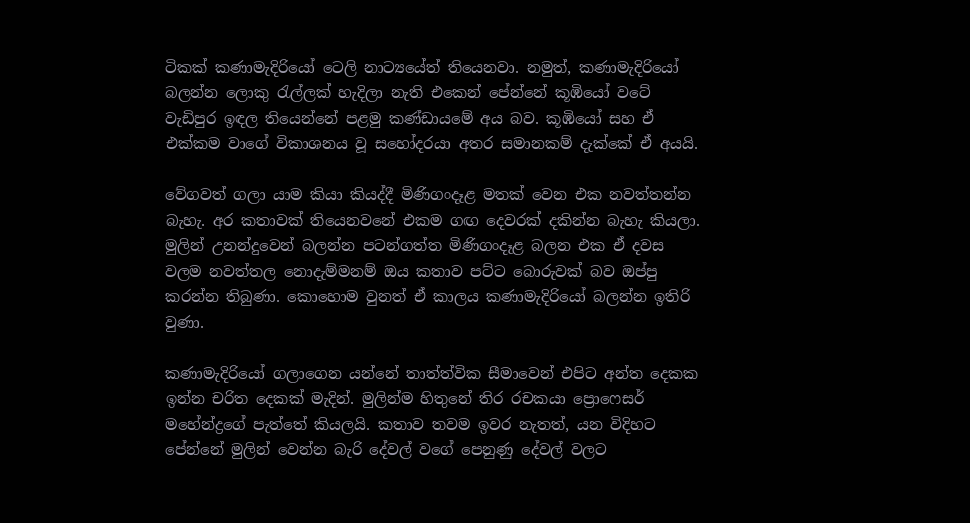ටිකක් කණාමැදිරියෝ ටෙලි නාට්‍යයේත් තියෙනවා. නමුත්, කණාමැදිරියෝ බලන්න ලොකු රැල්ලක් හැදිලා නැති එකෙන් පේන්නේ කූඹියෝ වටේ වැඩිපුර ඉඳල තියෙන්නේ පළමු කණ්ඩායමේ අය බව. කූඹියෝ සහ ඒ එක්කම වාගේ විකාශනය වූ සහෝදරයා අතර සමානකම් දැක්කේ ඒ අයයි.

වේගවත් ගලා යාම කියා කියද්දී මිණිගංදෑළ මතක් වෙන එක නවත්තන්න බැහැ. අර කතාවක් තියෙනවනේ එකම ගඟ දෙවරක් දකින්න බැහැ කියලා. මුලින් උනන්දුවෙන් බලන්න පටන්ගත්ත මිණිගංදෑළ බලන එක ඒ දවස වලම නවත්තල නොදැම්මනම් ඔය කතාව පට්ට බොරුවක් බව ඔප්පු කරන්න තිබුණා. කොහොම වුනත් ඒ කාලය කණාමැදිරියෝ බලන්න ඉතිරි වුණා.

කණාමැදිරියෝ ගලාගෙන යන්නේ තාත්ත්වික සීමාවෙන් එපිට අන්ත දෙකක ඉන්න චරිත දෙකක් මැදින්. මුලින්ම හිතුනේ තිර රචකයා ප්‍රොෆෙසර් මහේන්ද්‍රගේ පැත්තේ කියලයි. කතාව තවම ඉවර නැතත්, යන විදිහට පේන්නේ මුලින් වෙන්න බැරි දේවල් වගේ පෙනුණු දේවල් වලට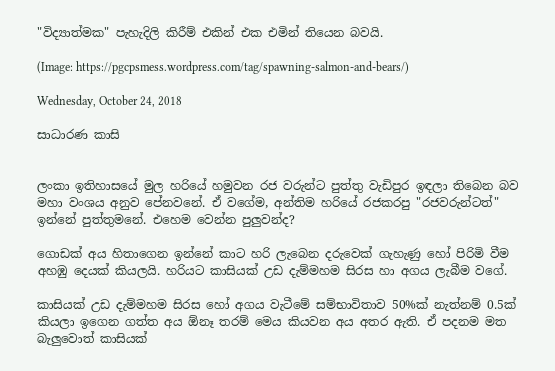"විද්‍යාත්මක" පැහැදිලි කිරීම් එකින් එක එමින් තියෙන බවයි.

(Image: https://pgcpsmess.wordpress.com/tag/spawning-salmon-and-bears/)

Wednesday, October 24, 2018

සාධාරණ කාසි


ලංකා ඉතිහාසයේ මුල හරියේ හමුවන රජ වරුන්ට පුත්තු වැඩිපුර ඉඳලා තිබෙන බව මහා වංශය අනුව පේනවනේ. ඒ වගේම, අන්තිම හරියේ රජකරපු "රජවරුන්ටත්" ඉන්නේ පුත්තුමනේ. එහෙම වෙන්න පුලුවන්ද?

ගොඩක් අය හිතාගෙන ඉන්නේ කාට හරි ලැබෙන දරුවෙක් ගැහැණු හෝ පිරිමි වීම අහඹු දෙයක් කියලයි. හරියට කාසියක් උඩ දැම්මහම සිරස හා අගය ලැබීම වගේ.

කාසියක් උඩ දැම්මහම සිරස හෝ අගය වැටීමේ සම්භාවිතාව 50%ක් නැත්නම් 0.5ක් කියලා ඉගෙන ගත්ත අය ඕනෑ තරම් මෙය කියවන අය අතර ඇති. ඒ පදනම මත බැලුවොත් කාසියක්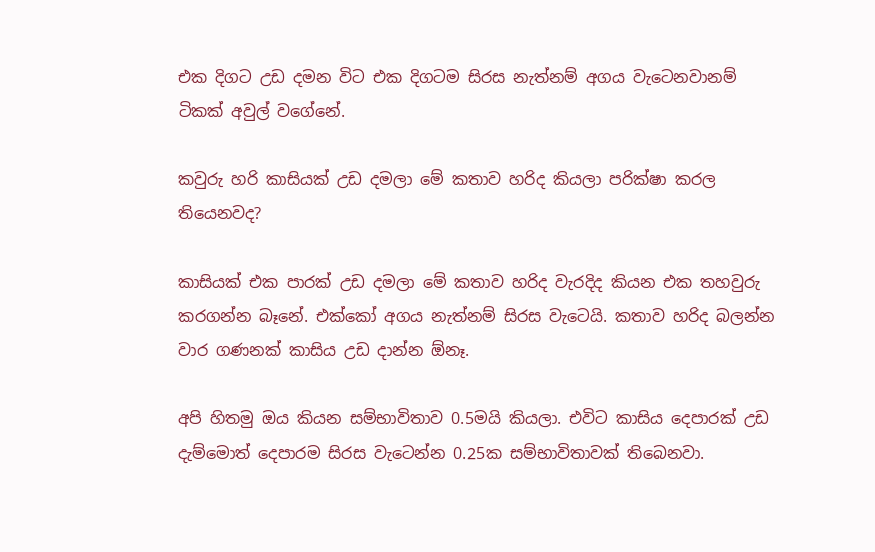එක දිගට උඩ දමන විට එක දිගටම සිරස නැත්නම් අගය වැටෙනවානම් ටිකක් අවුල් වගේනේ.

කවුරු හරි කාසියක් උඩ දමලා මේ කතාව හරිද කියලා පරික්ෂා කරල තියෙනවද?

කාසියක් එක පාරක් උඩ දමලා මේ කතාව හරිද වැරදිද කියන එක තහවුරු කරගන්න බෑනේ. එක්කෝ අගය නැත්නම් සිරස වැටෙයි. කතාව හරිද බලන්න වාර ගණනක් කාසිය උඩ දාන්න ඕනෑ.

අපි හිතමු ඔය කියන සම්භාවිතාව 0.5මයි කියලා. එවිට කාසිය දෙපාරක් උඩ දැම්මොත් දෙපාරම සිරස වැටෙන්න 0.25ක සම්භාවිතාවක් තිබෙනවා.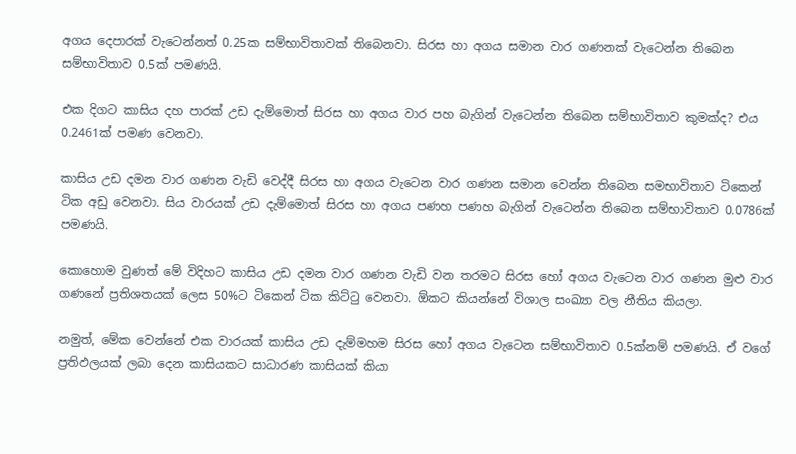අගය දෙපාරක් වැටෙන්නත් 0.25ක සම්භාවිතාවක් තිබෙනවා. සිරස හා අගය සමාන වාර ගණනක් වැටෙන්න තිබෙන සම්භාවිතාව 0.5ක් පමණයි.

එක දිගට කාසිය දහ පාරක් උඩ දැම්මොත් සිරස හා අගය වාර පහ බැගින් වැටෙන්න තිබෙන සම්භාවිතාව කුමක්ද? එය 0.2461ක් පමණ වෙනවා.

කාසිය උඩ දමන වාර ගණන වැඩි වෙද්දී සිරස හා අගය වැටෙන වාර ගණන සමාන වෙන්න තිබෙන සමභාවිතාව ටිකෙන් ටික අඩු වෙනවා. සිය වාරයක් උඩ දැම්මොත් සිරස හා අගය පණහ පණහ බැගින් වැටෙන්න තිබෙන සම්භාවිතාව 0.0786ක් පමණයි.

කොහොම වුණත් මේ විදිහට කාසිය උඩ දමන වාර ගණන වැඩි වන තරමට සිරස හෝ අගය වැටෙන වාර ගණන මුළු වාර ගණනේ ප්‍රතිශතයක් ලෙස 50%ට ටිකෙන් ටික කිට්ටු වෙනවා. ඕකට කියන්නේ විශාල සංඛ්‍යා වල නීතිය කියලා.

නමුත්, මේක වෙන්නේ එක වාරයක් කාසිය උඩ දැම්මහම සිරස හෝ අගය වැටෙන සම්භාවිතාව 0.5ක්නම් පමණයි. ඒ වගේ ප්‍රතිඵලයක් ලබා දෙන කාසියකට සාධාරණ කාසියක් කියා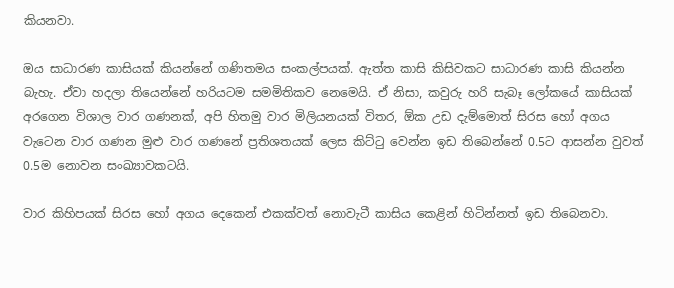කියනවා.

ඔය සාධාරණ කාසියක් කියන්නේ ගණිතමය සංකල්පයක්. ඇත්ත කාසි කිසිවකට සාධාරණ කාසි කියන්න බැහැ. ඒවා හදලා තියෙන්නේ හරියටම සමමිතිකව නෙමෙයි. ඒ නිසා, කවුරු හරි සැබෑ ලෝකයේ කාසියක් අරගෙන විශාල වාර ගණනක්, අපි හිතමු වාර මිලියනයක් විතර, ඕක උඩ දැම්මොත් සිරස හෝ අගය වැටෙන වාර ගණන මුළු වාර ගණනේ ප්‍රතිශතයක් ලෙස කිට්ටු වෙන්න ඉඩ තිබෙන්නේ 0.5ට ආසන්න වුවත් 0.5ම නොවන සංඛ්‍යාවකටයි.

වාර කිහිපයක් සිරස හෝ අගය දෙකෙන් එකක්වත් නොවැටී කාසිය කෙළින් හිටින්නත් ඉඩ තිබෙනවා.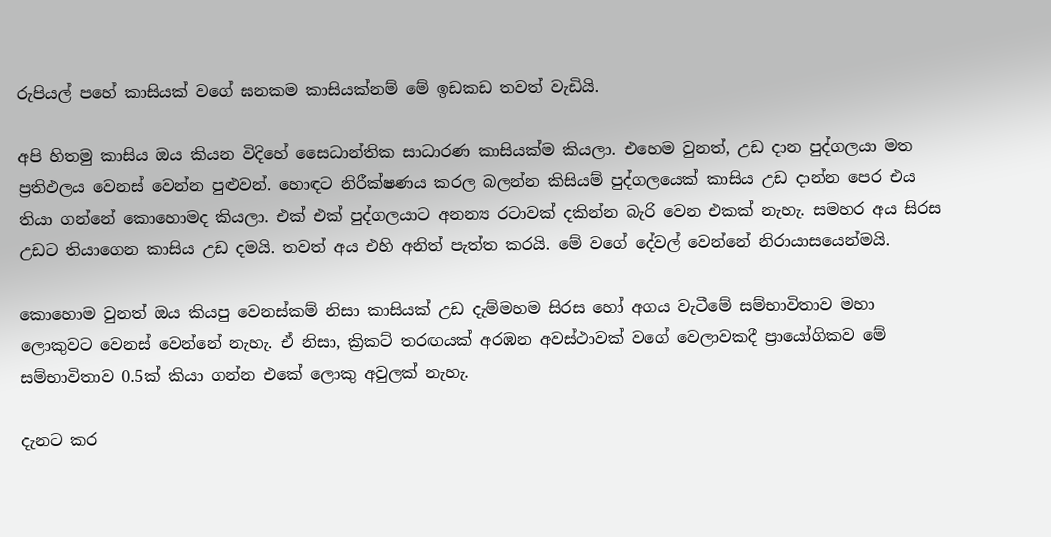රුපියල් පහේ කාසියක් වගේ ඝනකම කාසියක්නම් මේ ඉඩකඩ තවත් වැඩියි.

අපි හිතමු කාසිය ඔය කියන විදිහේ සෛධාන්තික සාධාරණ කාසියක්ම කියලා. එහෙම වුනත්, උඩ දාන පුද්ගලයා මත ප්‍රතිඵලය වෙනස් වෙන්න පුළුවන්. හොඳට නිරීක්ෂණය කරල බලන්න කිසියම් පුද්ගලයෙක් කාසිය උඩ දාන්න පෙර එය තියා ගන්නේ කොහොමද කියලා. එක් එක් පුද්ගලයාට අනන්‍ය රටාවක් දකින්න බැරි වෙන එකක් නැහැ. සමහර අය සිරස උඩට තියාගෙන කාසිය උඩ දමයි. තවත් අය එහි අනිත් පැත්ත කරයි. මේ වගේ දේවල් වෙන්නේ නිරායාසයෙන්මයි.

කොහොම වුනත් ඔය කියපු වෙනස්කම් නිසා කාසියක් උඩ දැම්මහම සිරස හෝ අගය වැටීමේ සම්භාවිතාව මහා ලොකුවට වෙනස් වෙන්නේ නැහැ. ඒ නිසා, ක්‍රිකට් තරඟයක් අරඹන අවස්ථාවක් වගේ වෙලාවකදී ප්‍රායෝගිකව මේ සම්භාවිතාව 0.5ක් කියා ගන්න එකේ ලොකු අවුලක් නැහැ.

දැනට කර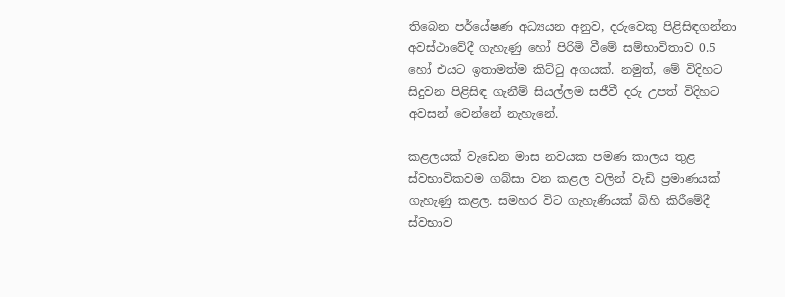තිබෙන පර්යේෂණ අධ්‍යයන අනුව, දරුවෙකු පිළිසිඳගන්නා අවස්ථාවේදී ගැහැණු හෝ පිරිමි වීමේ සම්භාවිතාව 0.5 හෝ එයට ඉතාමත්ම කිට්ටු අගයක්. නමුත්, මේ විදිහට සිදුවන පිළිසිඳ ගැනීම් සියල්ලම සජීවී දරු උපත් විදිහට අවසන් වෙන්නේ නැහැනේ.

කළලයක් වැඩෙන මාස නවයක පමණ කාලය තුළ ස්වභාවිකවම ගබ්සා වන කළල වලින් වැඩි ප්‍රමාණයක් ගැහැණු කළල. සමහර විට ගැහැණියක් බිහි කිරීමේදී ස්වභාව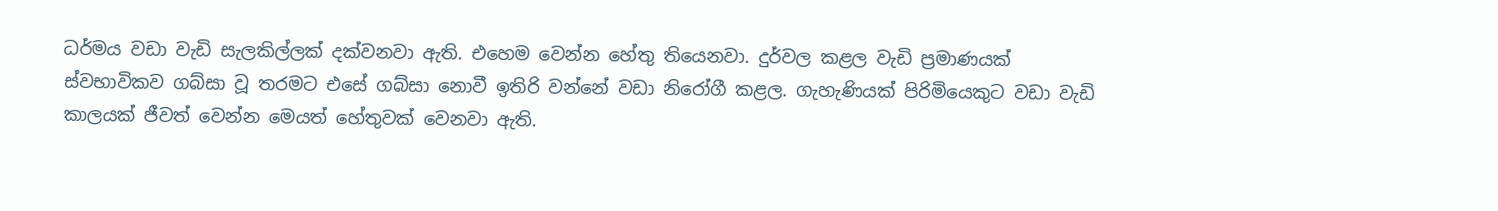ධර්මය වඩා වැඩි සැලකිල්ලක් දක්වනවා ඇති. එහෙම වෙන්න හේතු තියෙනවා. දුර්වල කළල වැඩි ප්‍රමාණයක් ස්වභාවිකව ගබ්සා වූ තරමට එසේ ගබ්සා නොවී ඉතිරි වන්නේ වඩා නිරෝගී කළල. ගැහැණියක් පිරිමියෙකුට වඩා වැඩි කාලයක් ජීවත් වෙන්න මෙයත් හේතුවක් වෙනවා ඇති.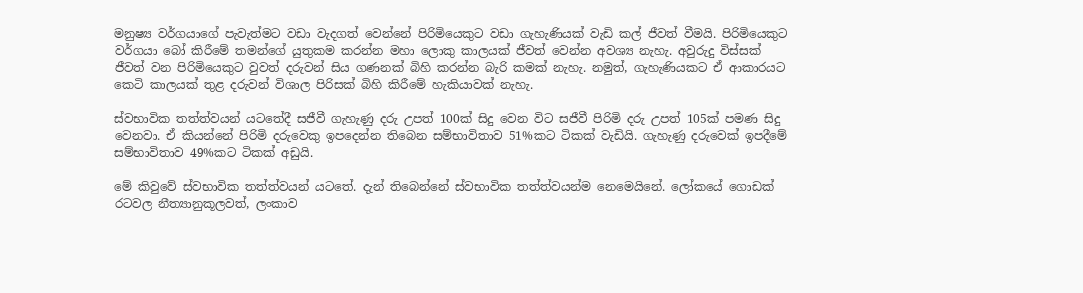මනුෂ්‍ය වර්ගයාගේ පැවැත්මට වඩා වැදගත් වෙන්නේ පිරිමියෙකුට වඩා ගැහැණියක් වැඩි කල් ජීවත් වීමයි. පිරිමියෙකුට වර්ගයා බෝ කිරීමේ තමන්ගේ යුතුකම කරන්න මහා ලොකු කාලයක් ජීවත් වෙන්න අවශ්‍ය නැහැ. අවුරුදු විස්සක් ජීවත් වන පිරිමියෙකුට වුවත් දරුවන් සිය ගණනක් බිහි කරන්න බැරි කමක් නැහැ. නමුත්, ගැහැණියකට ඒ ආකාරයට කෙටි කාලයක් තුළ දරුවන් විශාල පිරිසක් බිහි කිරීමේ හැකියාවක් නැහැ.

ස්වභාවික තත්ත්වයන් යටතේදී සජීවී ගැහැණු දරු උපත් 100ක් සිදු වෙන විට සජීවී පිරිමි දරු උපත් 105ක් පමණ සිදු වෙනවා. ඒ කියන්නේ පිරිමි දරුවෙකු ඉපදෙන්න තිබෙන සම්භාවිතාව 51%කට ටිකක් වැඩියි. ගැහැණු දරුවෙක් ඉපදීමේ සම්භාවිතාව 49%කට ටිකක් අඩුයි.

මේ කිවුවේ ස්වභාවික තත්ත්වයන් යටතේ. දැන් තිබෙන්නේ ස්වභාවික තත්ත්වයන්ම නෙමෙයිනේ. ලෝකයේ ගොඩක් රටවල නීත්‍යානුකූලවත්, ලංකාව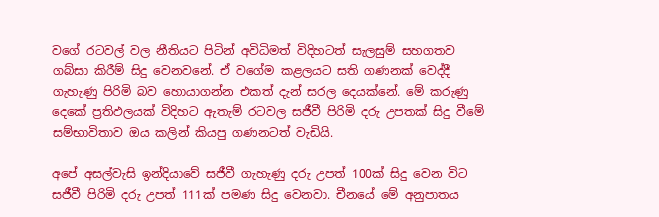වගේ රටවල් වල නීතියට පිටින් අවිධිමත් විදිහටත් සැලසුම් සහගතව ගබ්සා කිරීම් සිදු වෙනවනේ. ඒ වගේම කළලයට සති ගණනක් වෙද්දී ගැහැණු පිරිමි බව හොයාගන්න එකත් දැන් සරල දෙයක්නේ. මේ කරුණු දෙකේ ප්‍රතිඵලයක් විදිහට ඇතැම් රටවල සජීවී පිරිමි දරු උපතක් සිදු වීමේ සම්භාවිතාව ඔය කලින් කියපු ගණනටත් වැඩියි.

අපේ අසල්වැසි ඉන්දියාවේ සජීවී ගැහැණු දරු උපත් 100ක් සිදු වෙන විට සජීවී පිරිමි දරු උපත් 111ක් පමණ සිදු වෙනවා. චීනයේ මේ අනුපාතය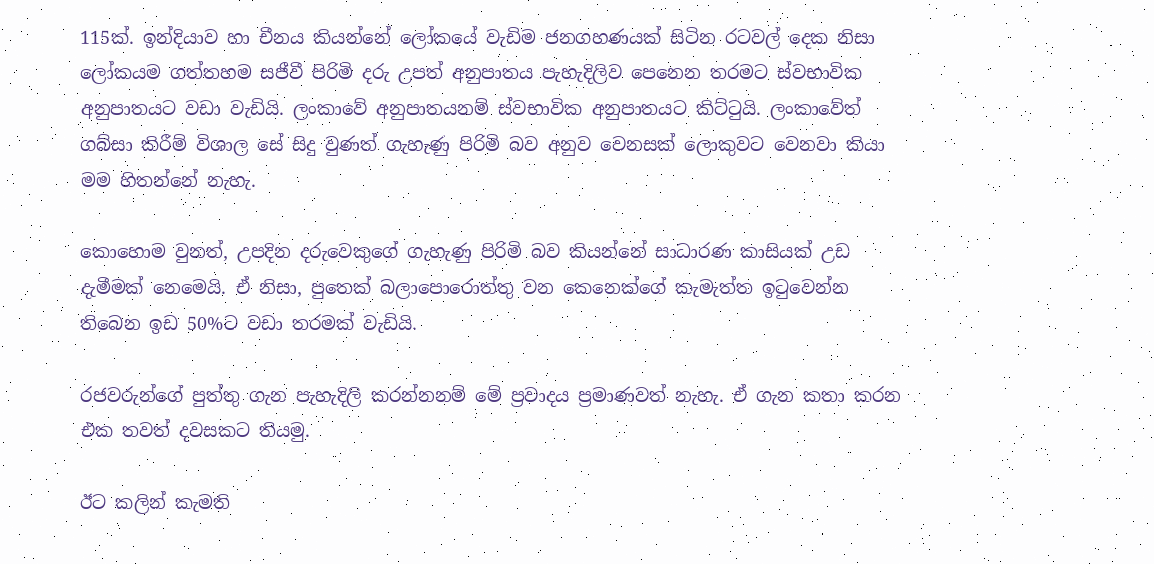115ක්. ඉන්දියාව හා චීනය කියන්නේ ලෝකයේ වැඩිම ජනගහණයක් සිටින රටවල් දෙක නිසා ලෝකයම ගත්තහම සජීවී පිරිමි දරු උපත් අනුපාතය පැහැදිලිව පෙනෙන තරමට ස්වභාවික අනුපාතයට වඩා වැඩියි. ලංකාවේ අනුපාතයනම් ස්වභාවික අනුපාතයට කිට්ටුයි. ලංකාවේත් ගබ්සා කිරීම් විශාල සේ සිදු වුණත් ගැහැණු පිරිමි බව අනුව වෙනසක් ලොකුවට වෙනවා කියා මම හිතන්නේ නැහැ.

කොහොම වුනත්, උපදින දරුවෙකුගේ ගැහැණු පිරිමි බව කියන්නේ සාධාරණ කාසියක් උඩ දැමීමක් නෙමෙයි. ඒ නිසා, පුතෙක් බලාපොරොත්තු වන කෙනෙක්ගේ කැමැත්ත ඉටුවෙන්න තිබෙන ඉඩ 50%ට වඩා තරමක් වැඩියි.

රජවරුන්ගේ පුත්තු ගැන පැහැදිලි කරන්නනම් මේ ප්‍රවාදය ප්‍රමාණවත් නැහැ. ඒ ගැන කතා කරන එක තවත් දවසකට තියමු.

ඊට කලින් කැමති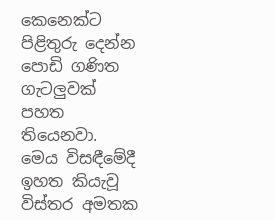කෙනෙක්ට පිළිතුරු දෙන්න පොඩි ගණිත ගැටලුවක් පහත තියෙනවා. මෙය විසඳීමේදී ඉහත කියැවූ විස්තර අමතක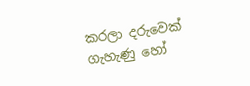කරලා දරුවෙක් ගැහැණු හෝ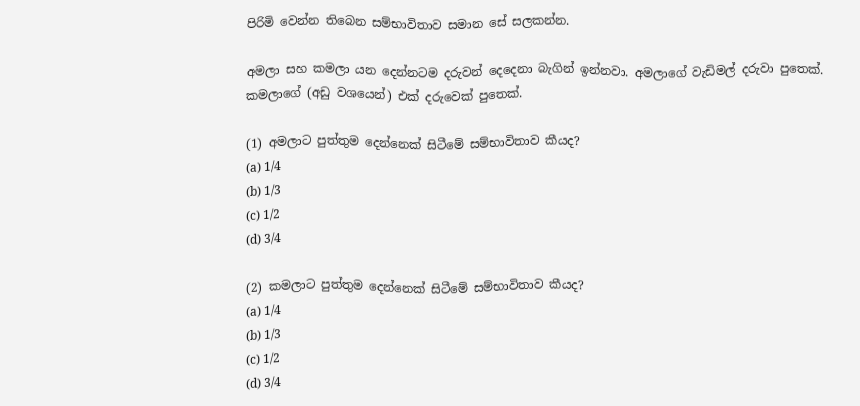පිරිමි වෙන්න තිබෙන සම්භාවිතාව සමාන සේ සලකන්න.

අමලා සහ කමලා යන දෙන්නටම දරුවන් දෙදෙනා බැගින් ඉන්නවා. අමලාගේ වැඩිමල් දරුවා පුතෙක්. කමලාගේ (අඩු වශයෙන්) එක් දරුවෙක් පුතෙක්.

(1) අමලාට පුත්තුම දෙන්නෙක් සිටීමේ සම්භාවිතාව කීයද?
(a) 1/4
(b) 1/3
(c) 1/2
(d) 3/4

(2) කමලාට පුත්තුම දෙන්නෙක් සිටීමේ සම්භාවිතාව කීයද?
(a) 1/4
(b) 1/3
(c) 1/2
(d) 3/4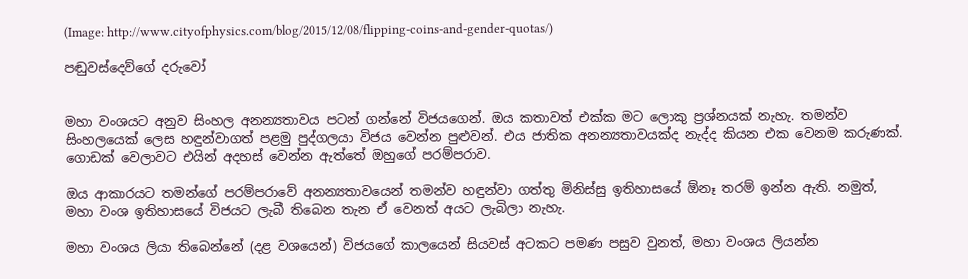(Image: http://www.cityofphysics.com/blog/2015/12/08/flipping-coins-and-gender-quotas/)

පඬුවස්දෙව්ගේ දරුවෝ


මහා වංශයට අනුව සිංහල අනන්‍යතාවය පටන් ගන්නේ විජයගෙන්. ඔය කතාවත් එක්ක මට ලොකු ප්‍රශ්නයක් නැහැ. තමන්ව  සිංහලයෙක් ලෙස හඳුන්වාගත් පළමු පුද්ගලයා විජය වෙන්න පුළුවන්. එය ජාතික අනන්‍යතාවයක්ද නැද්ද කියන එක වෙනම කරුණක්. ගොඩක් වෙලාවට එයින් අදහස් වෙන්න ඇත්තේ ඔහුගේ පරම්පරාව.

ඔය ආකාරයට තමන්ගේ පරම්පරාවේ අනන්‍යතාවයෙන් තමන්ව හඳුන්වා ගත්තු මිනිස්සු ඉතිහාසයේ ඕනෑ තරම් ඉන්න ඇති. නමුත්, මහා වංශ ඉතිහාසයේ විජයට ලැබී තිබෙන තැන ඒ වෙනත් අයට ලැබිලා නැහැ.

මහා වංශය ලියා තිබෙන්නේ (දළ වශයෙන්) විජයගේ කාලයෙන් සියවස් අටකට පමණ පසුව වුනත්, මහා වංශය ලියන්න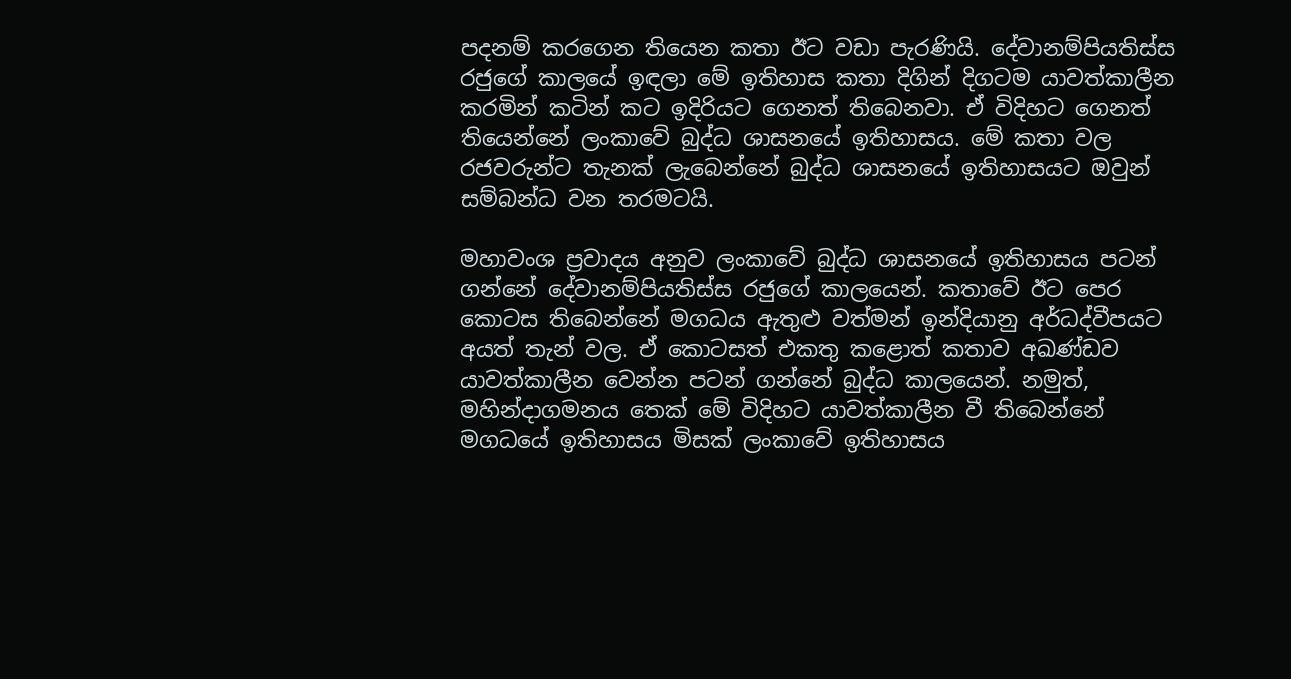පදනම් කරගෙන තියෙන කතා ඊට වඩා පැරණියි. දේවානම්පියතිස්ස රජුගේ කාලයේ ඉඳලා මේ ඉතිහාස කතා දිගින් දිගටම යාවත්කාලීන කරමින් කටින් කට ඉදිරියට ගෙනත් තිබෙනවා. ඒ විදිහට ගෙනත් තියෙන්නේ ලංකාවේ බුද්ධ ශාසනයේ ඉතිහාසය. මේ කතා වල රජවරුන්ට තැනක් ලැබෙන්නේ බුද්ධ ශාසනයේ ඉතිහාසයට ඔවුන් සම්බන්ධ වන තරමටයි.

මහාවංශ ප්‍රවාදය අනුව ලංකාවේ බුද්ධ ශාසනයේ ඉතිහාසය පටන් ගන්නේ දේවානම්පියතිස්ස රජුගේ කාලයෙන්. කතාවේ ඊට පෙර කොටස තිබෙන්නේ මගධය ඇතුළු වත්මන් ඉන්දියානු අර්ධද්වීපයට අයත් තැන් වල. ඒ කොටසත් එකතු කළොත් කතාව අඛණ්ඩව යාවත්කාලීන වෙන්න පටන් ගන්නේ බුද්ධ කාලයෙන්. නමුත්, මහින්දාගමනය තෙක් මේ විදිහට යාවත්කාලීන වී තිබෙන්නේ මගධයේ ඉතිහාසය මිසක් ලංකාවේ ඉතිහාසය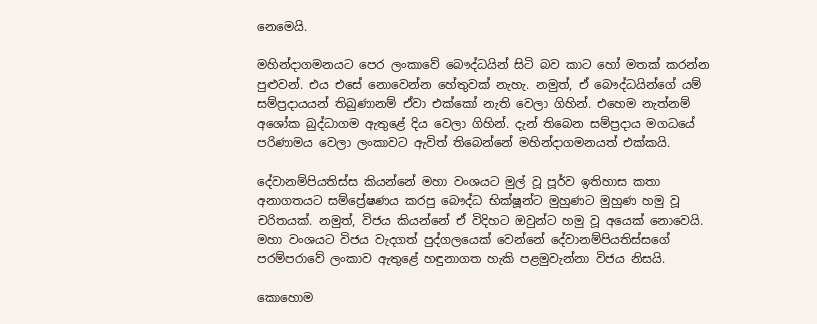නෙමෙයි.

මහින්දාගමනයට පෙර ලංකාවේ බෞද්ධයින් සිටි බව කාට හෝ මතක් කරන්න පුළුවන්. එය එසේ නොවෙන්න හේතුවක් නැහැ. නමුත්, ඒ බෞද්ධයින්ගේ යම් සම්ප්‍රදායයන් තිබුණානම් ඒවා එක්කෝ නැති වෙලා ගිහින්. එහෙම නැත්නම් අශෝක බුද්ධාගම ඇතුළේ දිය වෙලා ගිහින්. දැන් තිබෙන සම්ප්‍රදාය මගධයේ පරිණාමය වෙලා ලංකාවට ඇවිත් තිබෙන්නේ මහින්දාගමනයත් එක්කයි.

දේවානම්පියතිස්ස කියන්නේ මහා වංශයට මුල් වූ පූර්ව ඉතිහාස කතා අනාගතයට සම්ප්‍රේෂණය කරපු බෞද්ධ භික්ෂූන්ට මුහුණට මුහුණ හමු වූ චරිතයක්. නමුත්, විජය කියන්නේ ඒ විදිහට ඔවුන්ට හමු වූ අයෙක් නොවෙයි. මහා වංශයට විජය වැදගත් පුද්ගලයෙක් වෙන්නේ දේවානම්පියතිස්සගේ පරම්පරාවේ ලංකාව ඇතුළේ හඳුනාගත හැකි පළමුවැන්නා විජය නිසයි.

කොහොම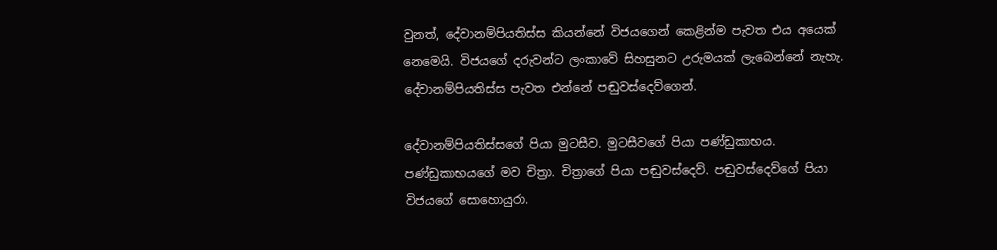වුනත්, දේවානම්පියතිස්ස කියන්නේ විජයගෙන් කෙළින්ම පැවත එය අයෙක් නෙමෙයි. විජයගේ දරුවන්ට ලංකාවේ සිහසුනට උරුමයක් ලැබෙන්නේ නැහැ. දේවානම්පියතිස්ස පැවත එන්නේ පඬුවස්දෙව්ගෙන්.

දේවානම්පියතිස්සගේ පියා මුටසීව. මුටසීවගේ පියා පණ්ඩුකාභය. පණ්ඩුකාභයගේ මව චිත්‍රා. චිත්‍රාගේ පියා පඬුවස්දෙව්. පඬුවස්දෙව්ගේ පියා විජයගේ සොහොයුරා.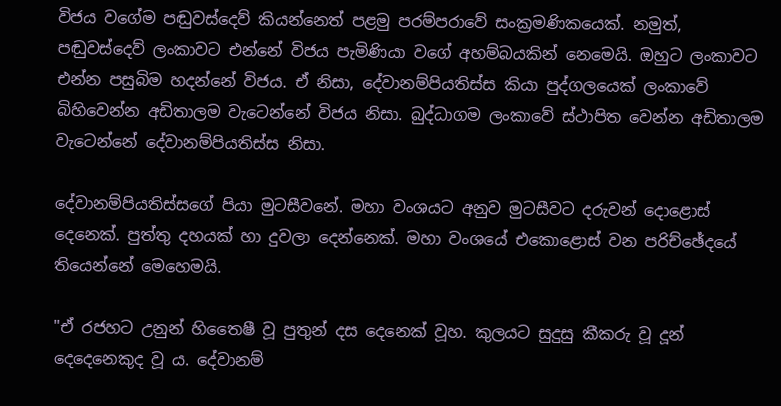විජය වගේම පඬුවස්දෙව් කියන්නෙත් පළමු පරම්පරාවේ සංක්‍රමණිකයෙක්. නමුත්, පඬුවස්දෙව් ලංකාවට එන්නේ විජය පැමිණියා වගේ අහම්බයකින් නෙමෙයි. ඔහුට ලංකාවට එන්න පසුබිම හදන්නේ විජය. ඒ නිසා, දේවානම්පියතිස්ස කියා පුද්ගලයෙක් ලංකාවේ බිහිවෙන්න අඩිතාලම වැටෙන්නේ විජය නිසා. බුද්ධාගම ලංකාවේ ස්ථාපිත වෙන්න අඩිතාලම වැටෙන්නේ දේවානම්පියතිස්ස නිසා.

දේවානම්පියතිස්සගේ පියා මුටසීවනේ. මහා වංශයට අනුව මුටසීවට දරුවන් දොළොස් දෙනෙක්. පුත්තු දහයක් හා දුවලා දෙන්නෙක්. මහා වංශයේ එකොළොස් වන පරිච්ඡේදයේ තියෙන්නේ මෙහෙමයි.

"ඒ රජහට උනුන් හිතෛෂී වූ පුතුන් දස දෙනෙක් වූහ. කුලයට සුදුසු කීකරු වූ දූන් දෙදෙනෙකුද වූ ය. දේවානම්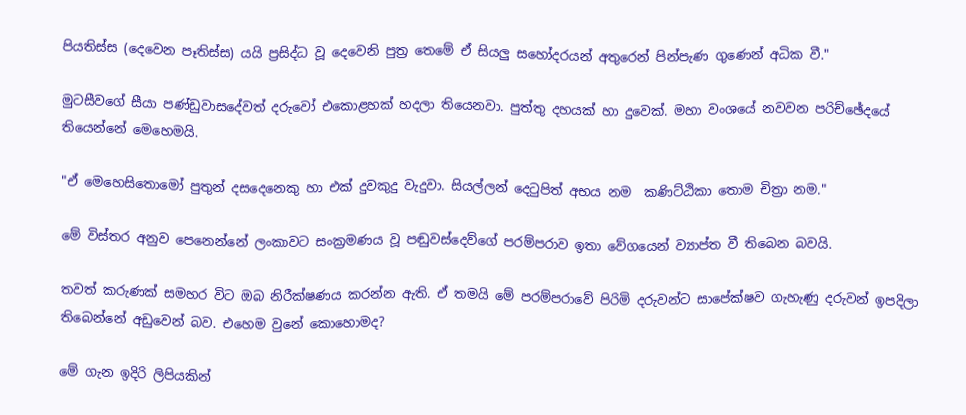පියතිස්ස (දෙවෙන පෑතිස්ස) යයි ප්‍රසිද්ධ වූ දෙවෙනි පුත්‍ර තෙමේ ඒ සියලු සහෝදරයන් ‍අතුරෙන් පින්පැණ ගුණෙන් අධික වී."

මුටසීවගේ සීයා පණ්ඩුවාසදේවත් දරුවෝ එකොළහක් හදලා තියෙනවා. පුත්තු දහයක් හා දුවෙක්. මහා වංශයේ නවවන පරිච්ඡේදයේ තියෙන්නේ මෙහෙමයි.

"ඒ මෙහෙසිතොමෝ පුතුන් දසදෙනෙකු හා එක් දුවකුදු වැදුවා. සියල්ලන් දෙටුපිත් අභය නම  කණිට්ඨිකා තොම චිත්‍රා නම."

මේ විස්තර අනුව පෙනෙන්නේ ලංකාවට සංක්‍රමණය වූ පඬුවස්දෙව්ගේ පරම්පරාව ඉතා වේගයෙන් ව්‍යාප්ත වී තිබෙන බවයි.

තවත් කරුණක් සමහර විට ඔබ නිරීක්ෂණය කරන්න ඇති. ඒ තමයි මේ පරම්පරාවේ පිරිමි දරුවන්ට සාපේක්ෂව ගැහැණු දරුවන් ඉපදිලා තිබෙන්නේ අඩුවෙන් බව. එහෙම වුනේ කොහොමද?

මේ ගැන ඉදිරි ලිපියකින්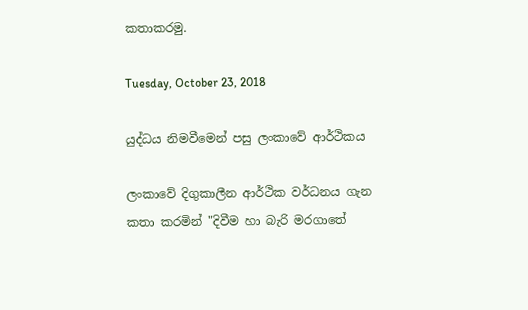කතාකරමු.

Tuesday, October 23, 2018

යුද්ධය නිමවීමෙන් පසු ලංකාවේ ආර්ථිකය

ලංකාවේ දිගුකාලීන ආර්ථික වර්ධනය ගැන කතා කරමින් "දිවීම හා බැරි මරගාතේ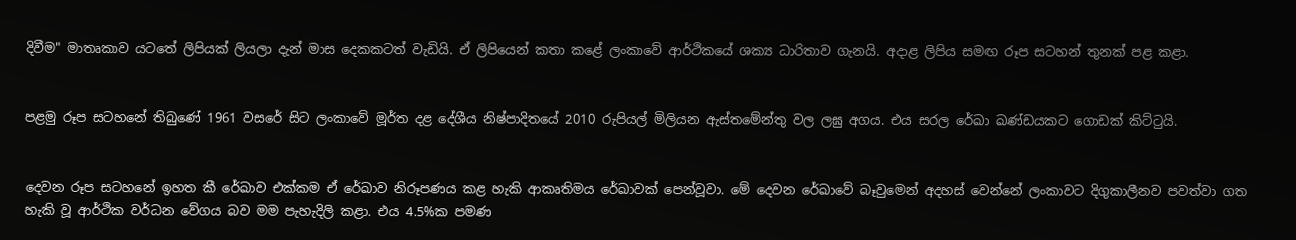දිවීම" මාතෘකාව යටතේ ලිපියක් ලියලා දැන් මාස දෙකකටත් වැඩියි. ඒ ලිපියෙන් කතා කළේ ලංකාවේ ආර්ථිකයේ ශක්‍ය ධාරිතාව ගැනයි. අදාළ ලිපිය සමඟ රූප සටහන් තුනක් පළ කළා.


පළමු රූප සටහනේ තිබුණේ 1961 වසරේ සිට ලංකාවේ මූර්ත දළ දේශීය නිෂ්පාදිතයේ 2010 රුපියල් මිලියන ඇස්තමේන්තු වල ලඝු අගය. එය සරල රේඛා ඛණ්ඩයකට ගොඩක් කිට්ටුයි.


දෙවන රූප සටහනේ ඉහත කී රේඛාව එක්කම ඒ රේඛාව නිරූපණය කළ හැකි ආකෘතිමය රේඛාවක් පෙන්වූවා. මේ දෙවන රේඛාවේ බෑවුමෙන් අදහස් වෙන්නේ ලංකාවට දිගුකාලීනව පවත්වා ගත හැකි වූ ආර්ථික වර්ධන වේගය බව මම පැහැදිලි කළා. එය 4.5%ක පමණ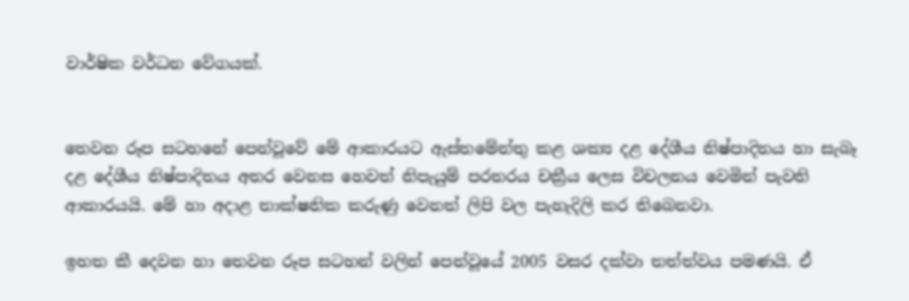වාර්ෂික වර්ධන වේගයක්.


තෙවන රූප සටහනේ පෙන්වූවේ මේ ආකාරයට ඇස්තමේන්තු කළ ශක්‍ය දළ දේශීය නිෂ්පාදිතය හා සැබෑ දළ දේශීය නිෂ්පාදිතය අතර වෙනස හෙවත් නිපැයුම් පරතරය චක්‍රීය ලෙස විචලනය වෙමින් පැවති ආකාරයයි. මේ හා අදාළ තාක්ෂනික කරුණු වෙනත් ලිපි වල පැහැදිලි කර තිබෙනවා.

ඉහත කී දෙවන හා තෙවන රූප සටහන් වලින් පෙන්වූයේ 2005 වසර දක්වා තත්ත්වය පමණයි. ඒ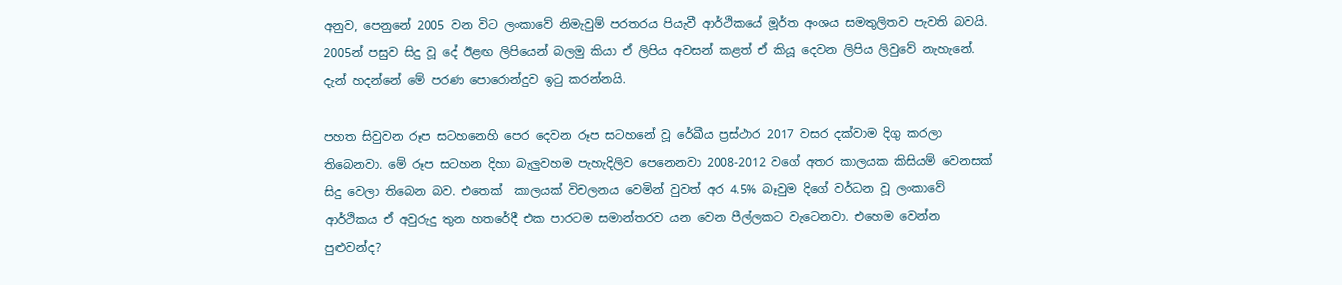අනුව, පෙනුනේ 2005 වන විට ලංකාවේ නිමැවුම් පරතරය පියැවී ආර්ථිකයේ මූර්ත අංශය සමතුලිතව පැවති බවයි. 2005න් පසුව සිදු වූ දේ ඊළඟ ලිපියෙන් බලමු කියා ඒ ලිපිය අවසන් කළත් ඒ කියූ දෙවන ලිපිය ලිවුවේ නැහැනේ. දැන් හදන්නේ මේ පරණ පොරොන්දුව ඉටු කරන්නයි.

පහත සිවුවන රූප සටහනෙහි පෙර දෙවන රූප සටහනේ වූ රේඛීය ප්‍රස්ථාර 2017 වසර දක්වාම දිගු කරලා තිබෙනවා. මේ රූප සටහන දිහා බැලුවහම පැහැදිලිව පෙනෙනවා 2008-2012 වගේ අතර කාලයක කිසියම් වෙනසක් සිදු වෙලා තිබෙන බව. එතෙක්  කාලයක් විචලනය වෙමින් වුවත් අර 4.5% බෑවුම දිගේ වර්ධන වූ ලංකාවේ ආර්ථිකය ඒ අවුරුදු තුන හතරේදී එක පාරටම සමාන්තරව යන වෙන පීල්ලකට වැටෙනවා. එහෙම වෙන්න පුළුවන්ද?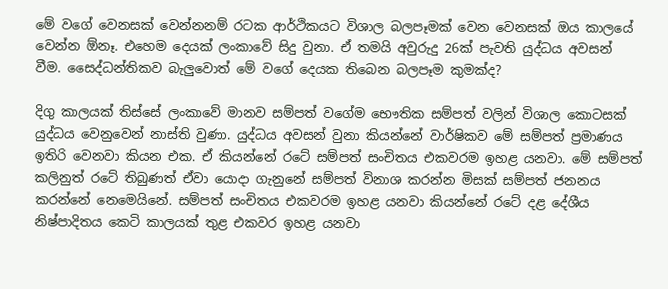මේ වගේ වෙනසක් වෙන්නනම් රටක ආර්ථිකයට විශාල බලපෑමක් වෙන වෙනසක් ඔය කාලයේ වෙන්න ඕනෑ. එහෙම දෙයක් ලංකාවේ සිදු වුනා. ඒ තමයි අවුරුදු 26ක් පැවති යුද්ධය අවසන් වීම. සෛද්ධන්තිකව බැලුවොත් මේ වගේ දෙයක තිබෙන බලපෑම කුමක්ද?

දිගු කාලයක් තිස්සේ ලංකාවේ මානව සම්පත් වගේම භෞතික සම්පත් වලින් විශාල කොටසක් යුද්ධය වෙනුවෙන් නාස්ති වුණා. යුද්ධය අවසන් වුනා කියන්නේ වාර්ෂිකව මේ සම්පත් ප්‍රමාණය ඉතිරි වෙනවා කියන එක. ඒ කියන්නේ රටේ සම්පත් සංචිතය එකවරම ඉහළ යනවා. මේ සම්පත් කලිනුත් රටේ තිබුණත් ඒවා යොදා ගැනුනේ සම්පත් විනාශ කරන්න මිසක් සම්පත් ජනනය කරන්නේ නෙමෙයිනේ. සම්පත් සංචිතය එකවරම ඉහළ යනවා කියන්නේ රටේ දළ දේශීය නිෂ්පාදිතය කෙටි කාලයක් තුළ එකවර ඉහළ යනවා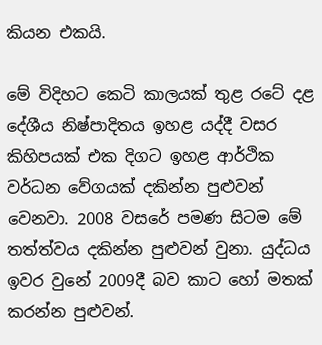කියන එකයි.

මේ විදිහට කෙටි කාලයක් තුළ රටේ දළ දේශීය නිෂ්පාදිතය ඉහළ යද්දී වසර කිහිපයක් එක දිගට ඉහළ ආර්ථික වර්ධන වේගයක් දකින්න පුළුවන් වෙනවා. 2008 වසරේ පමණ සිටම මේ තත්ත්වය දකින්න පුළුවන් වුනා. යුද්ධය ඉවර වුනේ 2009දී බව කාට හෝ මතක් කරන්න පුළුවන්.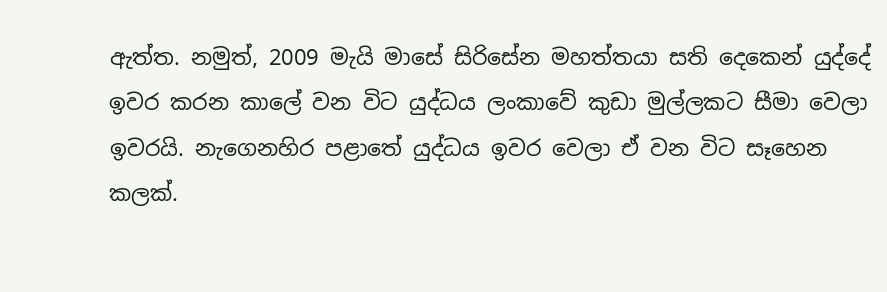ඇත්ත. නමුත්, 2009 මැයි මාසේ සිරිසේන මහත්තයා සති දෙකෙන් යුද්දේ ඉවර කරන කාලේ වන විට යුද්ධය ලංකාවේ කුඩා මුල්ලකට සීමා වෙලා ඉවරයි. නැගෙනහිර පළාතේ යුද්ධය ඉවර වෙලා ඒ වන විට සෑහෙන කලක්.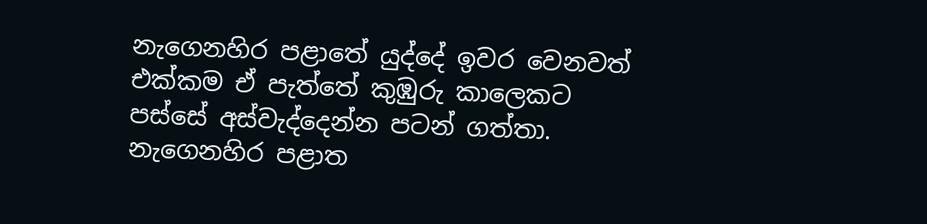නැගෙනහිර පළාතේ යුද්දේ ඉවර වෙනවත් එක්කම ඒ පැත්තේ කුඹුරු කාලෙකට පස්සේ අස්වැද්දෙන්න පටන් ගත්තා. නැගෙනහිර පළාත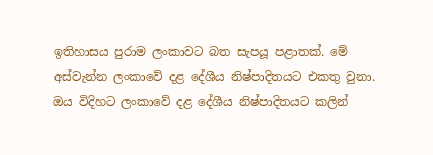ඉතිහාසය පුරාම ලංකාවට බත සැපයූ පළාතක්. මේ අස්වැන්න ලංකාවේ දළ දේශීය නිෂ්පාදිතයට එකතු වුනා. ඔය විදිහට ලංකාවේ දළ දේශීය නිෂ්පාදිතයට කලින්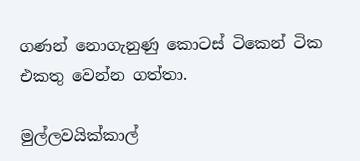ගණන් නොගැනුණු කොටස් ටිකෙන් ටික එකතු වෙන්න ගත්තා.

මුල්ලවයික්කාල්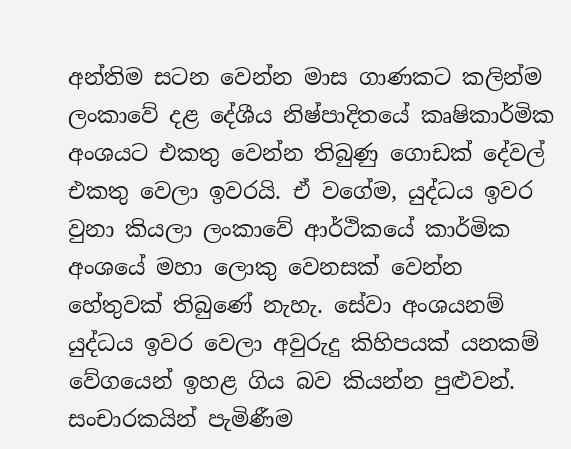අන්තිම සටන වෙන්න මාස ගාණකට කලින්ම ලංකාවේ දළ දේශීය නිෂ්පාදිතයේ කෘෂිකාර්මික අංශයට එකතු වෙන්න තිබුණු ගොඩක් දේවල් එකතු වෙලා ඉවරයි. ඒ වගේම, යුද්ධය ඉවර වුනා කියලා ලංකාවේ ආර්ථිකයේ කාර්මික අංශයේ මහා ලොකු වෙනසක් වෙන්න හේතුවක් තිබුණේ නැහැ. සේවා අංශයනම් යුද්ධය ඉවර වෙලා අවුරුදු කිහිපයක් යනකම් වේගයෙන් ඉහළ ගිය බව කියන්න පුළුවන්. සංචාරකයින් පැමිණීම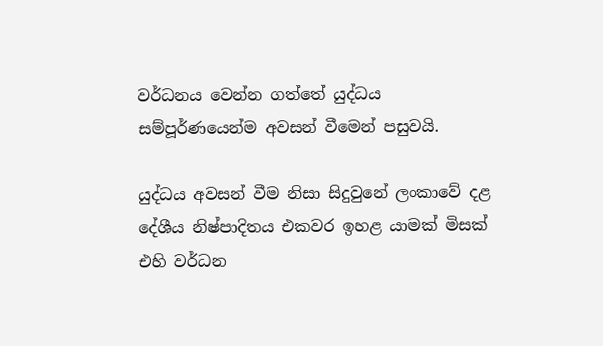වර්ධනය වෙන්න ගත්තේ යුද්ධය සම්පූර්ණයෙන්ම අවසන් වීමෙන් පසුවයි.

යුද්ධය අවසන් වීම නිසා සිදුවුනේ ලංකාවේ දළ දේශීය නිෂ්පාදිතය එකවර ඉහළ යාමක් මිසක් එහි වර්ධන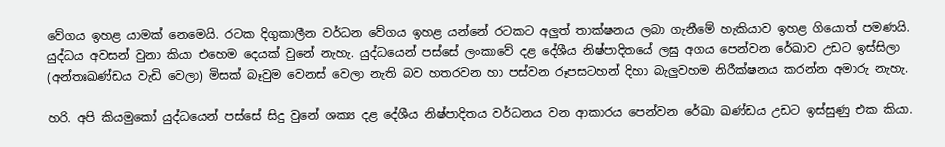වේගය ඉහළ යාමක් නෙමෙයි. රටක දිගුකාලීන වර්ධන වේගය ඉහළ යන්නේ රටකට අලුත් තාක්ෂනය ලබා ගැනීමේ හැකියාව ඉහළ ගියොත් පමණයි. යුද්ධය අවසන් වුනා කියා එහෙම දෙයක් වුනේ නැහැ. යුද්ධයෙන් පස්සේ ලංකාවේ දළ දේශීය නිෂ්පාදිතයේ ලඝු අගය පෙන්වන රේඛාව උඩට ඉස්සිලා (අන්තඃඛණ්ඩය වැඩි වෙලා) මිසක් බෑවුම වෙනස් වෙලා නැති බව හතරවන හා පස්වන රූපසටහන් දිහා බැලුවහම නිරීක්ෂනය කරන්න අමාරු නැහැ.

හරි. අපි කියමුකෝ යුද්ධයෙන් පස්සේ සිදු වුනේ ශක්‍ය දළ දේශීය නිෂ්පාදිතය වර්ධනය වන ආකාරය පෙන්වන රේඛා ඛණ්ඩය උඩට ඉස්සුණු එක කියා.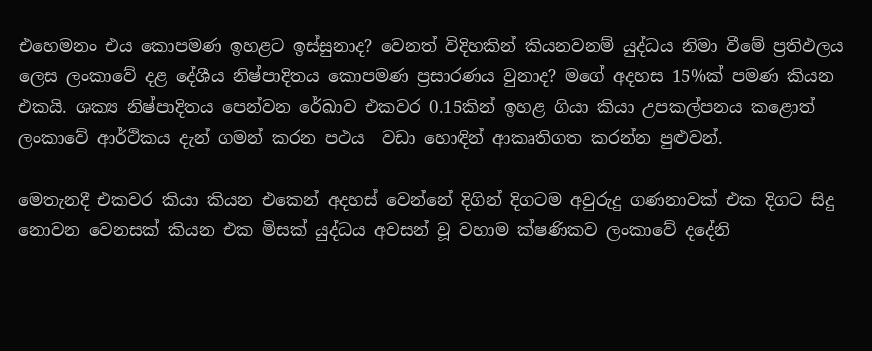එහෙමනං එය කොපමණ ඉහළට ඉස්සුනාද? වෙනත් විදිහකින් කියනවනම් යුද්ධය නිමා වීමේ ප්‍රතිඵලය ලෙස ලංකාවේ දළ දේශීය නිෂ්පාදිතය කොපමණ ප්‍රසාරණය වුනාද? මගේ අදහස 15%ක් පමණ කියන එකයි. ශක්‍ය නිෂ්පාදිතය පෙන්වන රේඛාව එකවර 0.15කින් ඉහළ ගියා කියා උපකල්පනය කළොත් ලංකාවේ ආර්ථිකය දැන් ගමන් කරන පථය  වඩා හොඳින් ආකෘතිගත කරන්න පුළුවන්.

මෙතැනදී එකවර කියා කියන එකෙන් අදහස් වෙන්නේ දිගින් දිගටම අවුරුදු ගණනාවක් එක දිගට සිදු නොවන වෙනසක් කියන එක මිසක් යුද්ධය අවසන් වූ වහාම ක්ෂණිකව ලංකාවේ දදේනි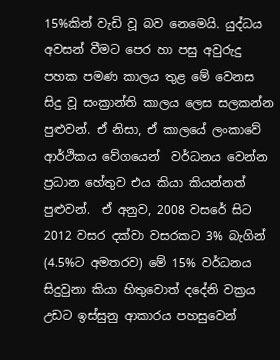15%කින් වැඩි වූ බව නෙමෙයි. යුද්ධය අවසන් වීමට පෙර හා පසු අවුරුදු පහක පමණ කාලය තුළ මේ වෙනස සිදු වූ සංක්‍රාන්ති කාලය ලෙස සලකන්න පුළුවන්. ඒ නිසා, ඒ කාලයේ ලංකාවේ ආර්ථිකය වේගයෙන්  වර්ධනය වෙන්න ප්‍රධාන හේතුව එය කියා කියන්නත් පුළුවන්.  ඒ අනුව, 2008 වසරේ සිට 2012 වසර දක්වා වසරකට 3% බැගින් (4.5%ට අමතරව) මේ 15% වර්ධනය සිදුවුනා කියා හිතුවොත් දදේනි වක්‍රය උඩට ඉස්සුනු ආකාරය පහසුවෙන්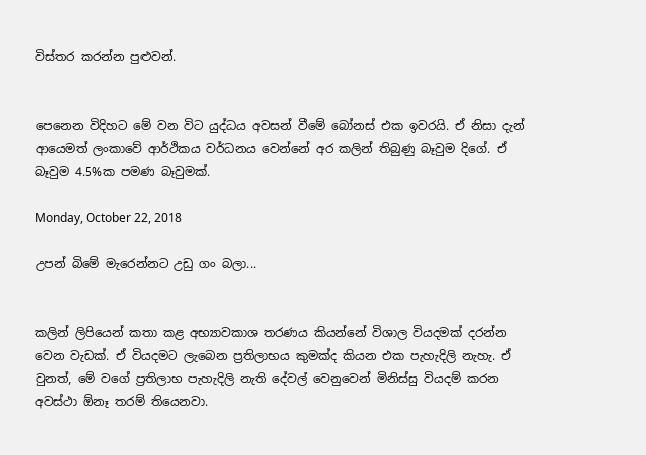විස්තර කරන්න පුළුවන්.


පෙනෙන විදිහට මේ වන විට යුද්ධය අවසන් වීමේ බෝනස් එක ඉවරයි. ඒ නිසා දැන් ආයෙමත් ලංකාවේ ආර්ථිකය වර්ධනය වෙන්නේ අර කලින් තිබුණු බෑවුම දිගේ. ඒ බෑවුම 4.5%ක පමණ බෑවුමක්.

Monday, October 22, 2018

උපන් බිමේ මැරෙන්නට උඩු ගං බලා...


කලින් ලිපියෙන් කතා කළ අභ්‍යාවකාශ තරණය කියන්නේ විශාල වියදමක් දරන්න වෙන වැඩක්. ඒ වියදමට ලැබෙන ප්‍රතිලාභය කුමක්ද කියන එක පැහැදිලි නැහැ. ඒ වුනත්, මේ වගේ ප්‍රතිලාභ පැහැදිලි නැති දේවල් වෙනුවෙන් මිනිස්සු වියදම් කරන අවස්ථා ඕනෑ තරම් තියෙනවා.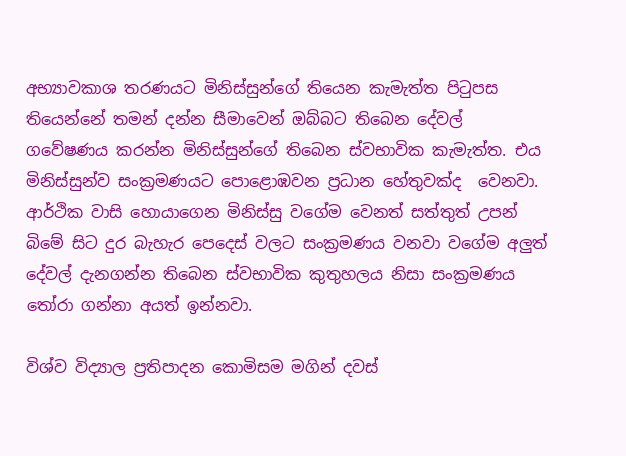අභ්‍යාවකාශ තරණයට මිනිස්සුන්ගේ තියෙන කැමැත්ත පිටුපස තියෙන්නේ තමන් දන්න සීමාවෙන් ඔබ්බට තිබෙන දේවල් ගවේෂණය කරන්න මිනිස්සුන්ගේ තිබෙන ස්වභාවික කැමැත්ත. එය මිනිස්සුන්ව සංක්‍රමණයට පොළොඹවන ප්‍රධාන හේතුවක්ද  වෙනවා. ආර්ථික වාසි හොයාගෙන මිනිස්සු වගේම වෙනත් සත්තුත් උපන් බිමේ සිට දුර බැහැර පෙදෙස් වලට සංක්‍රමණය වනවා වගේම අලුත් දේවල් දැනගන්න තිබෙන ස්වභාවික කුතුහලය නිසා සංක්‍රමණය තෝරා ගන්නා අයත් ඉන්නවා.

විශ්ව විද්‍යාල ප්‍රතිපාදන කොමිසම මගින් දවස්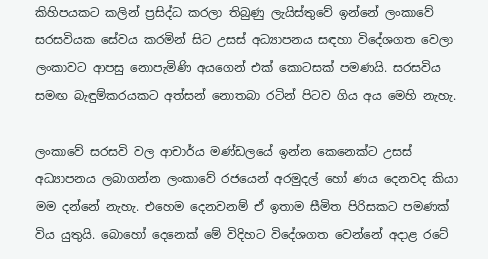කිහිපයකට කලින් ප්‍රසිද්ධ කරලා තිබුණු ලැයිස්තුවේ ඉන්නේ ලංකාවේ සරසවියක සේවය කරමින් සිට උසස් අධ්‍යාපනය සඳහා විදේශගත වෙලා ලංකාවට ආපසු නොපැමිණි අයගෙන් එක් කොටසක් පමණයි. සරසවිය සමඟ බැඳුම්කරයකට අත්සන් නොතබා රටින් පිටව ගිය අය මෙහි නැහැ.

ලංකාවේ සරසවි වල ආචාර්ය මණ්ඩලයේ ඉන්න කෙනෙක්ට උසස් අධ්‍යාපනය ලබාගන්න ලංකාවේ රජයෙන් අරමුදල් හෝ ණය දෙනවද කියා මම දන්නේ නැහැ. එහෙම දෙනවනම් ඒ ඉතාම සීමිත පිරිසකට පමණක් විය යුතුයි. බොහෝ දෙනෙක් මේ විදිහට විදේශගත වෙන්නේ අදාළ රටේ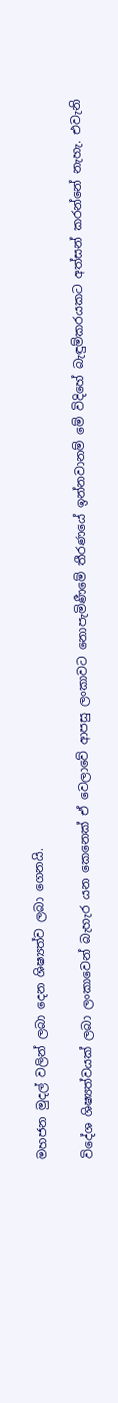මහජන මුදල් වලින් ලබා දෙන ශිෂ්‍යත්ව ලබා ගෙනයි.

විදේශ ශිෂ්‍යත්වයක් ලබා ලංකාවෙන් බැහැර යන කෙනෙක් ඒ වෙලාවේ ආපසු ලංකාවට නොපැමිණීමේ තීරණයේ ඉන්නවානම් මේ විදිහේ බැඳුම්කරයකට අත්සන් කරන්නේ නැහැ. එවැනි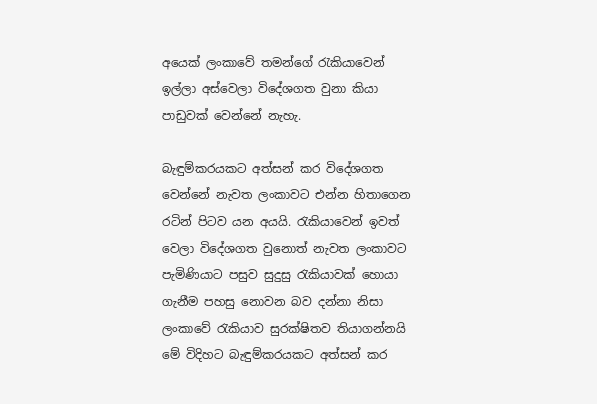අයෙක් ලංකාවේ තමන්ගේ රැකියාවෙන් ඉල්ලා අස්වෙලා විදේශගත වුනා කියා පාඩුවක් වෙන්නේ නැහැ.

බැඳුම්කරයකට අත්සන් කර විදේශගත වෙන්නේ නැවත ලංකාවට එන්න හිතාගෙන රටින් පිටව යන අයයි. රැකියාවෙන් ඉවත් වෙලා විදේශගත වුනොත් නැවත ලංකාවට පැමිණියාට පසුව සුදුසු රැකියාවක් හොයා ගැනීම පහසු නොවන බව දන්නා නිසා ලංකාවේ රැකියාව සුරක්ෂිතව තියාගන්නයි මේ විදිහට බැඳුම්කරයකට අත්සන් කර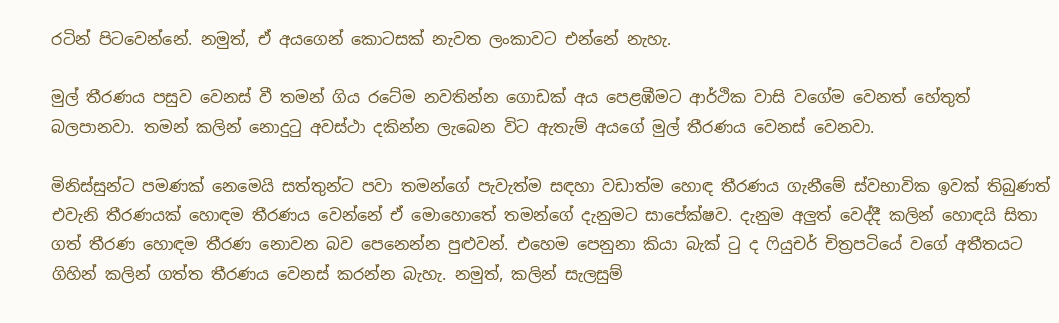රටින් පිටවෙන්නේ. නමුත්, ඒ අයගෙන් කොටසක් නැවත ලංකාවට එන්නේ නැහැ.

මුල් තීරණය පසුව වෙනස් වී තමන් ගිය රටේම නවතින්න ගොඩක් අය පෙළඹීමට ආර්ථික වාසි වගේම වෙනත් හේතුත් බලපානවා. තමන් කලින් නොදුටු අවස්ථා දකින්න ලැබෙන විට ඇතැම් අයගේ මුල් තීරණය වෙනස් වෙනවා.

මිනිස්සුන්ට පමණක් නෙමෙයි සත්තුන්ට පවා තමන්ගේ පැවැත්ම සඳහා වඩාත්ම හොඳ තීරණය ගැනීමේ ස්වභාවික ඉවක් තිබුණත් එවැනි තීරණයක් හොඳම තීරණය වෙන්නේ ඒ මොහොතේ තමන්ගේ දැනුමට සාපේක්ෂව. දැනුම අලුත් වෙද්දී කලින් හොඳයි සිතා ගත් තීරණ හොඳම තීරණ නොවන බව පෙනෙන්න පුළුවන්. එහෙම පෙනුනා කියා බැක් ටු ද ෆියුචර් චිත්‍රපටියේ වගේ අතීතයට ගිහින් කලින් ගත්ත තීරණය වෙනස් කරන්න බැහැ. නමුත්, කලින් සැලසුම්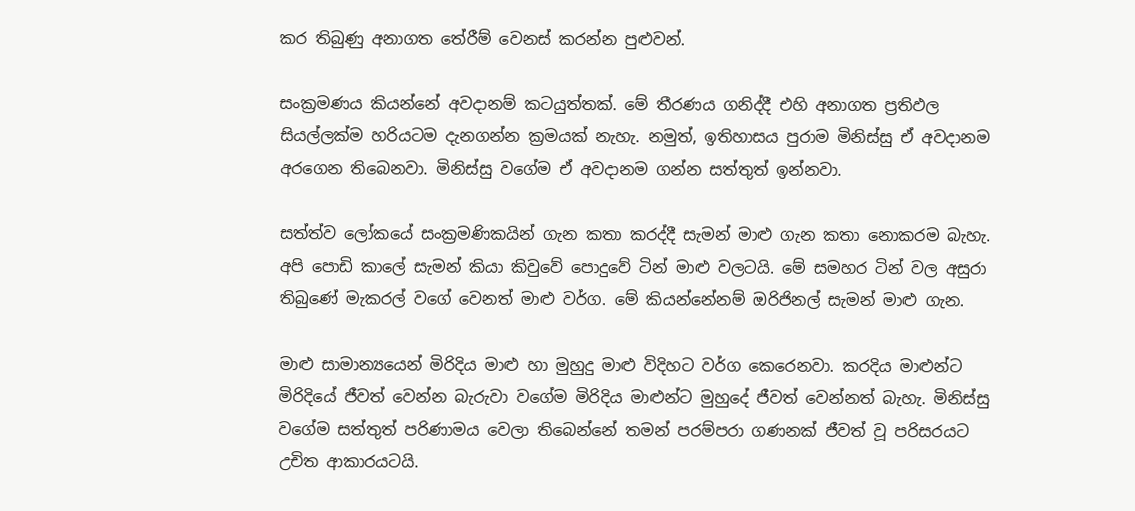කර තිබුණු අනාගත තේරීම් වෙනස් කරන්න පුළුවන්.

සංක්‍රමණය කියන්නේ අවදානම් කටයුත්තක්. මේ තීරණය ගනිද්දී එහි අනාගත ප්‍රතිඵල සියල්ලක්ම හරියටම දැනගන්න ක්‍රමයක් නැහැ. නමුත්, ඉතිහාසය පුරාම මිනිස්සු ඒ අවදානම අරගෙන තිබෙනවා. මිනිස්සු වගේම ඒ අවදානම ගන්න සත්තුත් ඉන්නවා.

සත්ත්ව ලෝකයේ සංක්‍රමණිකයින් ගැන කතා කරද්දී සැමන් මාළු ගැන කතා නොකරම බැහැ. අපි පොඩි කාලේ සැමන් කියා කිවුවේ පොදුවේ ටින් මාළු වලටයි. මේ සමහර ටින් වල අසුරා තිබුණේ මැකරල් වගේ වෙනත් මාළු වර්ග. මේ කියන්නේනම් ඔරිජිනල් සැමන් මාළු ගැන.

මාළු සාමාන්‍යයෙන් මිරිදිය මාළු හා මුහුදු මාළු විදිහට වර්ග කෙරෙනවා. කරදිය මාළුන්ට මිරිදියේ ජීවත් වෙන්න බැරුවා වගේම මිරිදිය මාළුන්ට මුහුදේ ජීවත් වෙන්නත් බැහැ. මිනිස්සු වගේම සත්තුත් පරිණාමය වෙලා තිබෙන්නේ තමන් පරම්පරා ගණනක් ජීවත් වූ පරිසරයට උචිත ආකාරයටයි.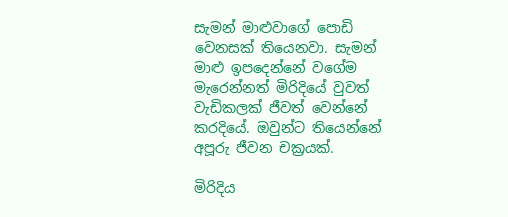සැමන් මාළුවාගේ පොඩි වෙනසක් තියෙනවා. සැමන් මාළු ඉපදෙන්නේ වගේම මැරෙන්නත් මිරිදියේ වුවත් වැඩිකලක් ජීවත් වෙන්නේ කරදියේ. ඔවුන්ට තියෙන්නේ අපූරු ජීවන චක්‍රයක්.

මිරිදිය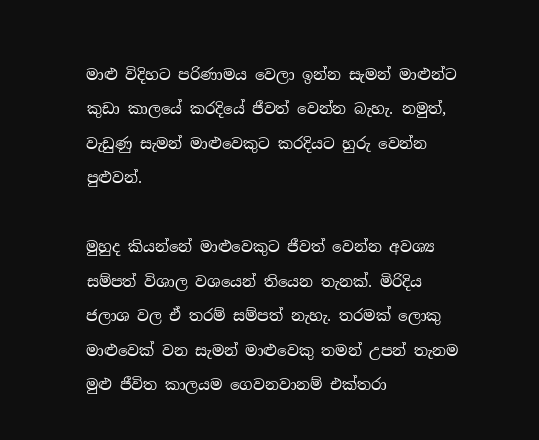මාළු විදිහට පරිණාමය වෙලා ඉන්න සැමන් මාළුන්ට කුඩා කාලයේ කරදියේ ජීවත් වෙන්න බැහැ. නමුත්, වැඩුණු සැමන් මාළුවෙකුට කරදියට හුරු වෙන්න පුළුවන්.

මුහුද කියන්නේ මාළුවෙකුට ජීවත් වෙන්න අවශ්‍ය සම්පත් විශාල වශයෙන් තියෙන තැනක්. මිරිදිය ජලාශ වල ඒ තරම් සම්පත් නැහැ. තරමක් ලොකු මාළුවෙක් වන සැමන් මාළුවෙකු තමන් උපන් තැනම මුළු ජීවිත කාලයම ගෙවනවානම් එක්තරා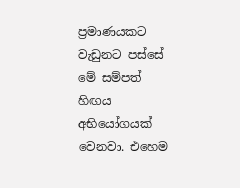ප්‍රමාණයකට වැඩුනට පස්සේ මේ සම්පත් හිඟය අභියෝගයක් වෙනවා. එහෙම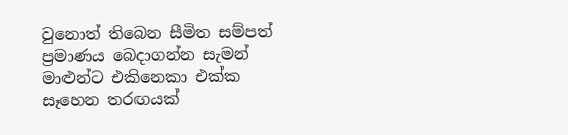වුනොත් තිබෙන සීමිත සම්පත් ප්‍රමාණය බෙදාගන්න සැමන් මාළුන්ට එකිනෙකා එක්ක සෑහෙන තරඟයක්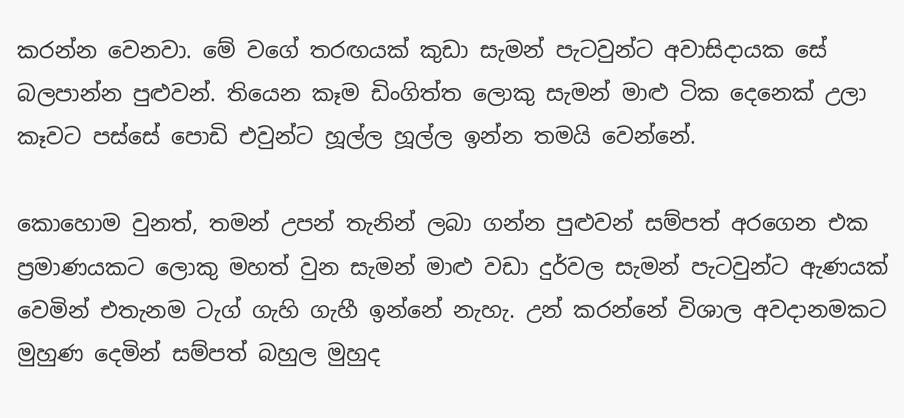කරන්න වෙනවා. මේ වගේ තරඟයක් කුඩා සැමන් පැටවුන්ට අවාසිදායක සේ බලපාන්න පුළුවන්. තියෙන කෑම ඩිංගිත්ත ලොකු සැමන් මාළු ටික දෙනෙක් උලා කෑවට පස්සේ පොඩි එවුන්ට හූල්ල හූල්ල ඉන්න තමයි වෙන්නේ.

කොහොම වුනත්, තමන් උපන් තැනින් ලබා ගන්න පුළුවන් සම්පත් අරගෙන එක ප්‍රමාණයකට ලොකු මහත් වුන සැමන් මාළු වඩා දුර්වල සැමන් පැටවුන්ට ඇණයක් වෙමින් එතැනම ටැග් ගැහි ගැහී ඉන්නේ නැහැ. උන් කරන්නේ විශාල අවදානමකට මුහුණ දෙමින් සම්පත් බහුල මුහුද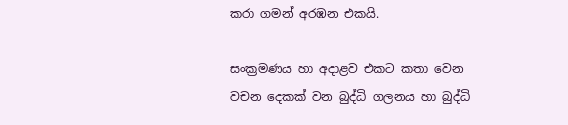කරා ගමන් අරඹන එකයි.

සංක්‍රමණය හා අදාළව එකට කතා වෙන වචන දෙකක් වන බුද්ධි ගලනය හා බුද්ධි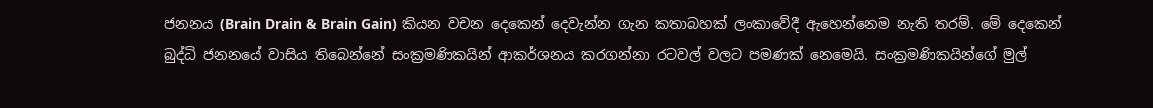ජනනය (Brain Drain & Brain Gain) කියන වචන දෙකෙන් දෙවැන්න ගැන කතාබහක් ලංකාවේදී ඇහෙන්නෙම නැති තරම්. මේ දෙකෙන්  බුද්ධි ජනනයේ වාසිය තිබෙන්නේ සංක්‍රමණිකයින් ආකර්ශනය කරගන්නා රටවල් වලට පමණක් නෙමෙයි. සංක්‍රමණිකයින්ගේ මුල්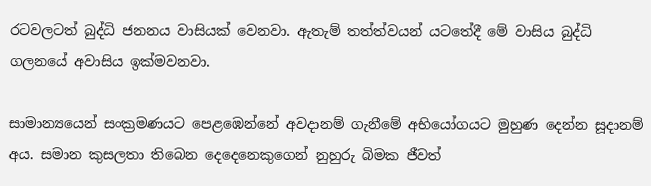රටවලටත් බුද්ධි ජනනය වාසියක් වෙනවා. ඇතැම් තත්ත්වයන් යටතේදී මේ වාසිය බුද්ධි ගලනයේ අවාසිය ඉක්මවනවා.

සාමාන්‍යයෙන් සංක්‍රමණයට පෙළඹෙන්නේ අවදානම් ගැනීමේ අභියෝගයට මුහුණ දෙන්න සූදානම් අය. සමාන කුසලතා තිබෙන දෙදෙනෙකුගෙන් නුහුරු බිමක ජීවත්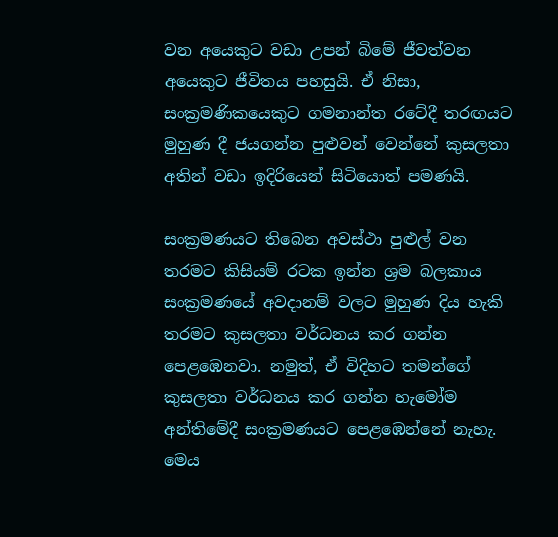වන අයෙකුට වඩා උපන් බිමේ ජීවත්වන අයෙකුට ජීවිතය පහසුයි. ඒ නිසා, සංක්‍රමණිකයෙකුට ගමනාන්ත රටේදී තරඟයට මුහුණ දී ජයගන්න පුළුවන් වෙන්නේ කුසලතා අතින් වඩා ඉදිරියෙන් සිටියොත් පමණයි.

සංක්‍රමණයට තිබෙන අවස්ථා පුළුල් වන තරමට කිසියම් රටක ඉන්න ශ්‍රම බලකාය සංක්‍රමණයේ අවදානම් වලට මුහුණ දිය හැකි තරමට කුසලතා වර්ධනය කර ගන්න පෙළඹෙනවා. නමුත්, ඒ විදිහට තමන්ගේ කුසලතා වර්ධනය කර ගන්න හැමෝම අන්තිමේදී සංක්‍රමණයට පෙළඹෙන්නේ නැහැ. මෙය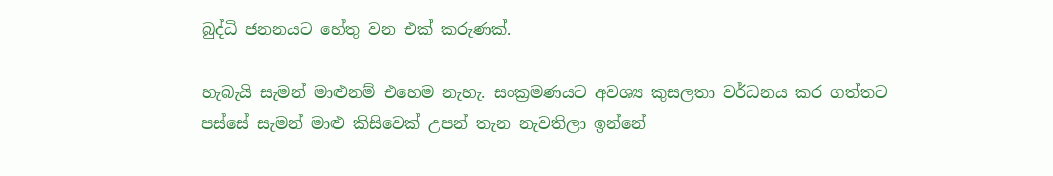බුද්ධි ජනනයට හේතු වන එක් කරුණක්.

හැබැයි සැමන් මාළුනම් එහෙම නැහැ. සංක්‍රමණයට අවශ්‍ය කුසලතා වර්ධනය කර ගත්තට පස්සේ සැමන් මාළු කිසිවෙක් උපන් තැන නැවතිලා ඉන්නේ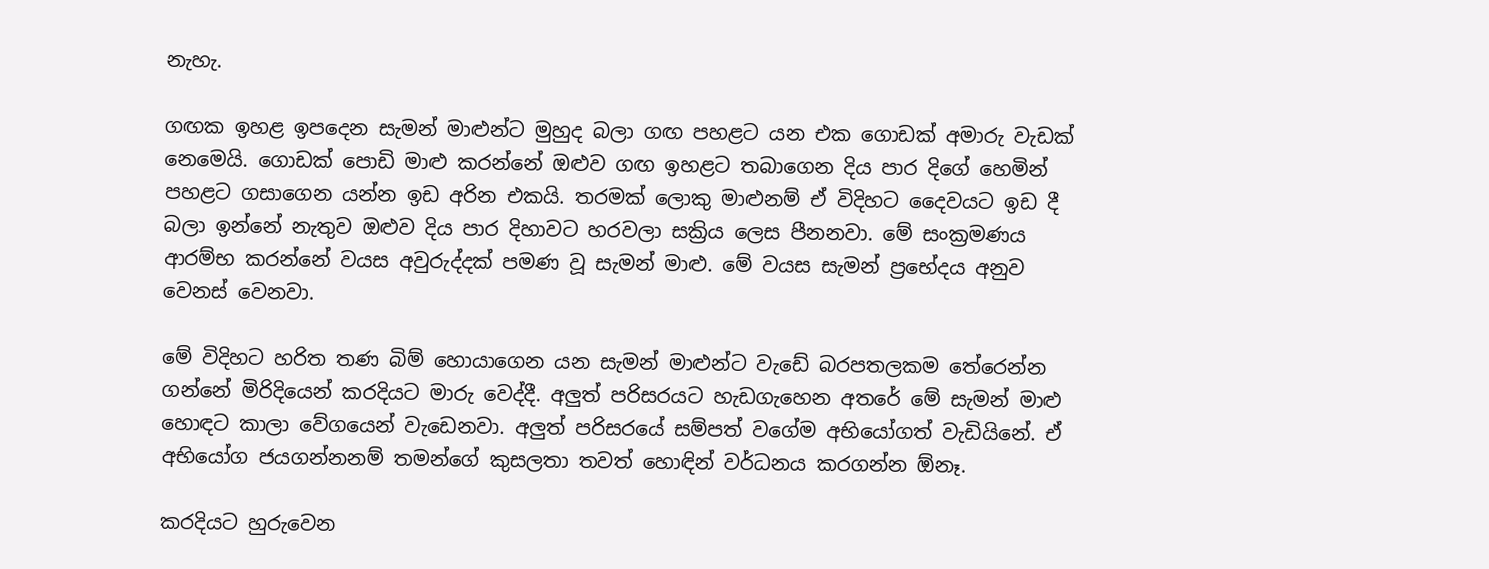නැහැ.

ගඟක ඉහළ ඉපදෙන සැමන් මාළුන්ට මුහුද බලා ගඟ පහළට යන එක ගොඩක් අමාරු වැඩක් නෙමෙයි. ගොඩක් පොඩි මාළු කරන්නේ ඔළුව ගඟ ඉහළට තබාගෙන දිය පාර දිගේ හෙමින් පහළට ගසාගෙන යන්න ඉඩ අරින එකයි. තරමක් ලොකු මාළුනම් ඒ විදිහට දෛවයට ඉඩ දී බලා ඉන්නේ නැතුව ඔළුව දිය පාර දිහාවට හරවලා සක්‍රිය ලෙස පීනනවා. මේ සංක්‍රමණය ආරම්භ කරන්නේ වයස අවුරුද්දක් පමණ වූ සැමන් මාළු. මේ වයස සැමන් ප්‍රභේදය අනුව වෙනස් වෙනවා.

මේ විදිහට හරිත තණ බිම් හොයාගෙන යන සැමන් මාළුන්ට වැඩේ බරපතලකම තේරෙන්න ගන්නේ මිරිදියෙන් කරදියට මාරු වෙද්දී. අලුත් පරිසරයට හැඩගැහෙන අතරේ මේ සැමන් මාළු හොඳට කාලා වේගයෙන් වැඩෙනවා. අලුත් පරිසරයේ සම්පත් වගේම අභියෝගත් වැඩියිනේ. ඒ අභියෝග ජයගන්නනම් තමන්ගේ කුසලතා තවත් හොඳින් වර්ධනය කරගන්න ඕනෑ.

කරදියට හුරුවෙන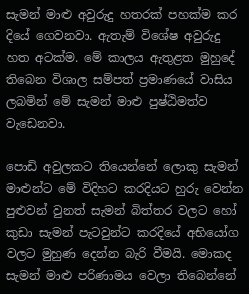සැමන් මාළු අවුරුදු හතරක් පහක්ම කර දියේ ගෙවනවා. ඇතැම් විශේෂ අවුරුදු හත අටක්ම. මේ කාලය ඇතුළත මුහුදේ තිබෙන විශාල සම්පත් ප්‍රමාණයේ වාසිය ලබමින් මේ සැමන් මාළු පුෂ්ඨිමත්ව වැඩෙනවා.

පොඩි අවුලකට තියෙන්නේ ලොකු සැමන් මාළුන්ට මේ විදිහට කරදියට හුරු වෙන්න පුළුවන් වුනත් සැමන් බිත්තර වලට හෝ කුඩා සැමන් පැටවුන්ට කරදියේ අභියෝග වලට මුහුණ දෙන්න බැරි වීමයි. මොකද සැමන් මාළු පරිණාමය වෙලා තිබෙන්නේ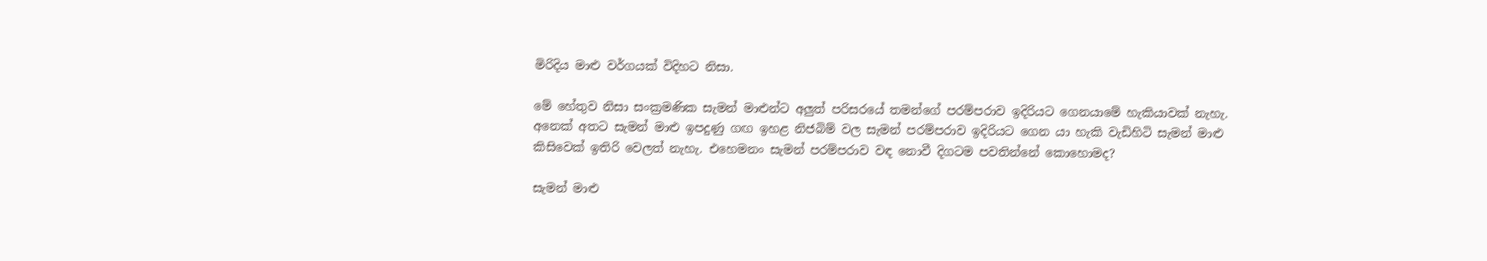මිරිදිය මාළු වර්ගයක් විදිහට නිසා.

මේ හේතුව නිසා සංක්‍රමණික සැමන් මාළුන්ට අලුත් පරිසරයේ තමන්ගේ පරම්පරාව ඉදිරියට ගෙනයාමේ හැකියාවක් නැහැ. අනෙක් අතට සැමන් මාළු ඉපදුණු ගඟ ඉහළ නිජබිම් වල සැමන් පරම්පරාව ඉදිරියට ගෙන යා හැකි වැඩිහිටි සැමන් මාළු කිසිවෙක් ඉතිරි වෙලත් නැහැ. එහෙමනං සැමන් පරම්පරාව වඳ නොවී දිගටම පවතින්නේ කොහොමද?

සැමන් මාළු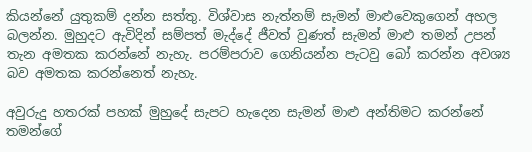කියන්නේ යුතුකම් දන්න සත්තු. විශ්වාස නැත්නම් සැමන් මාළුවෙකුගෙන් අහල බලන්න. මුහුදට ඇවිදින් සම්පත් මැද්දේ ජීවත් වුණත් සැමන් මාළු තමන් උපන් තැන අමතක කරන්නේ නැහැ. පරම්පරාව ගෙනියන්න පැටවු බෝ කරන්න අවශ්‍ය බව අමතක කරන්නෙත් නැහැ.

අවුරුදු හතරක් පහක් මුහුදේ සැපට හැදෙන සැමන් මාළු අන්තිමට කරන්නේ තමන්ගේ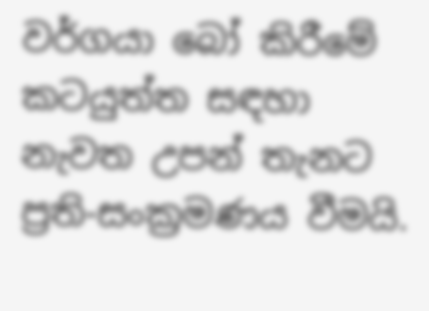වර්ගයා බෝ කිරීමේ කටයුත්ත සඳහා නැවත උපන් තැනට ප්‍රති-සංක්‍රමණය වීමයි.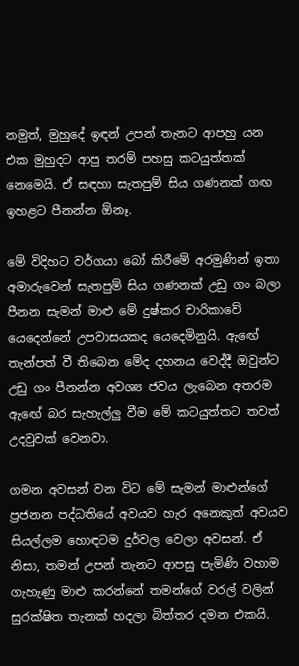නමුත්, මුහුදේ ඉඳන් උපන් තැනට ආපහු යන එක මුහුදට ආපු තරම් පහසු කටයුත්තක් නෙමෙයි. ඒ සඳහා සැතපුම් සිය ගණනක් ගඟ ඉහළට පීනන්න ඕනෑ.

මේ විදිහට වර්ගයා බෝ කිරීමේ අරමුණින් ඉතා අමාරුවෙන් සැතපුම් සිය ගණනක් උඩු ගං බලා පීනන සැමන් මාළු මේ දුෂ්කර චාරිකාවේ යෙදෙන්නේ උපවාසයකද යෙදෙමිනුයි. ඇඟේ තැන්පත් වී තිබෙන මේද දහනය වෙද්දී ඔවුන්ට උඩු ගං පීනන්න අවශ්‍ය ජවය ලැබෙන අතරම ඇඟේ බර සැහැල්ලු වීම මේ කටයුත්තට තවත් උදවුවක් වෙනවා.

ගමන අවසන් වන විට මේ සැමන් මාළුන්ගේ ප්‍රජනන පද්ධතියේ අවයව හැර අනෙකුත් අවයව සියල්ලම හොඳටම දුර්වල වෙලා අවසන්. ඒ නිසා, තමන් උපන් තැනට ආපසු පැමිණි වහාම ගැහැණු මාළු කරන්නේ තමන්ගේ වරල් වලින් සුරක්ෂිත තැනක් හදලා බිත්තර දමන එකයි.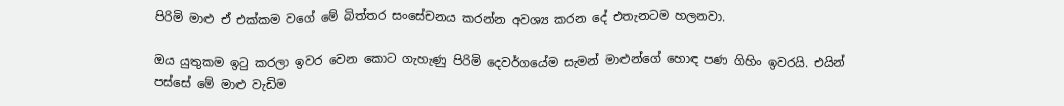පිරිමි මාළු ඒ එක්කම වගේ මේ බිත්තර සංසේචනය කරන්න අවශ්‍ය කරන දේ එතැනටම හලනවා.

ඔය යුතුකම ඉටු කරලා ඉවර වෙන කොට ගැහැණු පිරිමි දෙවර්ගයේම සැමන් මාළුන්ගේ හොඳ පණ ගිහිං ඉවරයි. එයින් පස්සේ මේ මාළු වැඩිම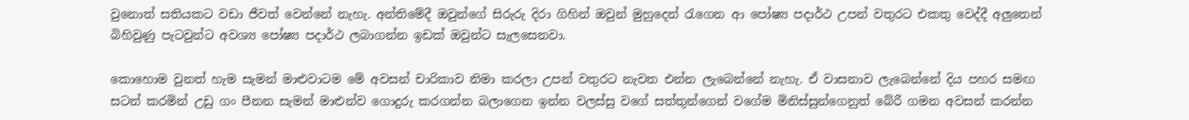වුනොත් සතියකට වඩා ජීවත් වෙන්නේ නැහැ. අන්තිමේදී ඔවුන්ගේ සිරුරු දිරා ගිහින් ඔවුන් මුහුදෙන් රැගෙන ආ පෝෂ්‍ය පදාර්ථ උපන් වතුරට එකතු වෙද්දී අලුතෙන් බිහිවුණු පැටවුන්ට අවශ්‍ය පෝෂ්‍ය පදාර්ථ ලබාගන්න ඉඩක් ඔවුන්ට සැලසෙනවා.

කොහොම වුනත් හැම සැමන් මාළුවාටම මේ අවසන් චාරිකාව නිමා කරලා උපන් වතුරට නැවත එන්න ලැබෙන්නේ නැහැ. ඒ වාසනාව ලැබෙන්නේ දිය පහර සමඟ සටන් කරමින් උඩු ගං පීනන සැමන් මාළුන්ව ගොදුරු කරගන්න බලාගෙන ඉන්න වලස්සු වගේ සත්තුන්ගෙන් වගේම මිනිස්සුන්ගෙනුත් බේරී ගමන අවසන් කරන්න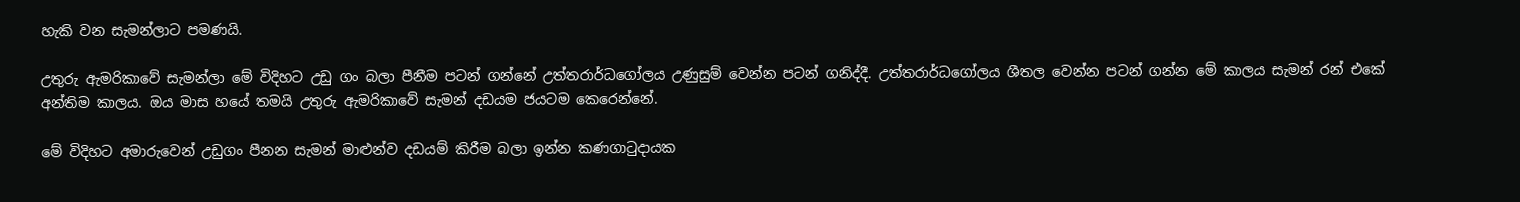හැකි වන සැමන්ලාට පමණයි.

උතුරු ඇමරිකාවේ සැමන්ලා මේ විදිහට උඩු ගං බලා පීනීම පටන් ගන්නේ උත්තරාර්ධගෝලය උණුසුම් වෙන්න පටන් ගනිද්දී. උත්තරාර්ධගෝලය ශීතල වෙන්න පටන් ගන්න මේ කාලය සැමන් රන් එකේ අන්තිම කාලය. ඔය මාස හයේ තමයි උතුරු ඇමරිකාවේ සැමන් දඩයම ජයටම කෙරෙන්නේ.

මේ විදිහට අමාරුවෙන් උඩුගං පීනන සැමන් මාළුන්ව දඩයම් කිරීම බලා ඉන්න කණගාටුදායක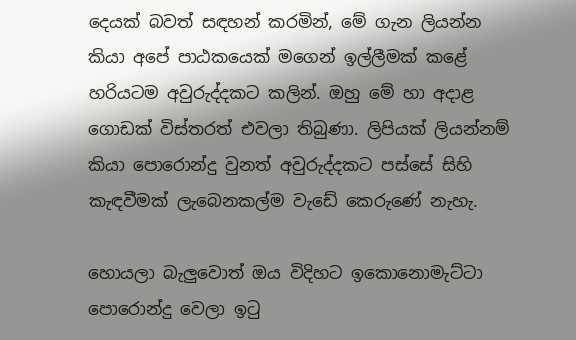දෙයක් බවත් සඳහන් කරමින්, මේ ගැන ලියන්න කියා අපේ පාඨකයෙක් මගෙන් ඉල්ලීමක් කළේ හරියටම අවුරුද්දකට කලින්. ඔහු මේ හා අදාළ ගොඩක් විස්තරත් එවලා තිබුණා. ලිපියක් ලියන්නම් කියා පොරොන්දු වුනත් අවුරුද්දකට පස්සේ සිහි කැඳවීමක් ලැබෙනකල්ම වැඩේ කෙරුණේ නැහැ.

හොයලා බැලුවොත් ඔය විදිහට ඉකොනොමැට්ටා පොරොන්දු වෙලා ඉටු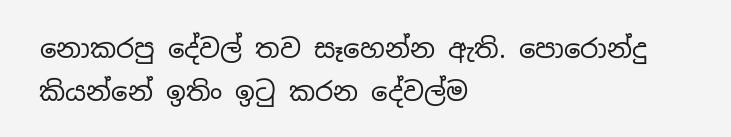නොකරපු දේවල් තව සෑහෙන්න ඇති. පොරොන්දු කියන්නේ ඉතිං ඉටු කරන දේවල්ම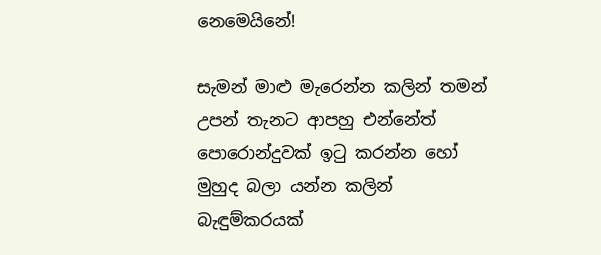නෙමෙයිනේ!

සැමන් මාළු මැරෙන්න කලින් තමන් උපන් තැනට ආපහු එන්නේත් පොරොන්දුවක් ඉටු කරන්න හෝ මුහුද බලා යන්න කලින් බැඳුම්කරයක්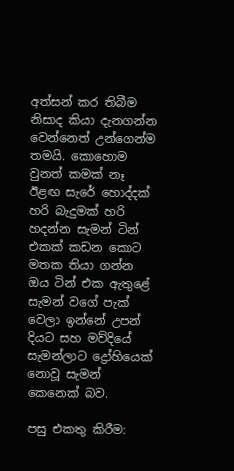අත්සන් කර තිබීම නිසාද කියා දැනගන්න වෙන්නෙත් උන්ගෙන්ම තමයි. කොහොම වුනත් කමක් නෑ ඊළඟ සැරේ හොද්දක් හරි බැදුමක් හරි හදන්න සැමන් ටින් එකක් කඩන කොට මතක තියා ගන්න ඔය ටින් එක ඇතුළේ සැමන් වගේ පැක් වෙලා ඉන්නේ උපන් දියට සහ මව්දියේ සැමන්ලාට ද්‍රෝහියෙක් නොවූ සැමන් කෙනෙක් බව.

පසු එකතු කිරීම: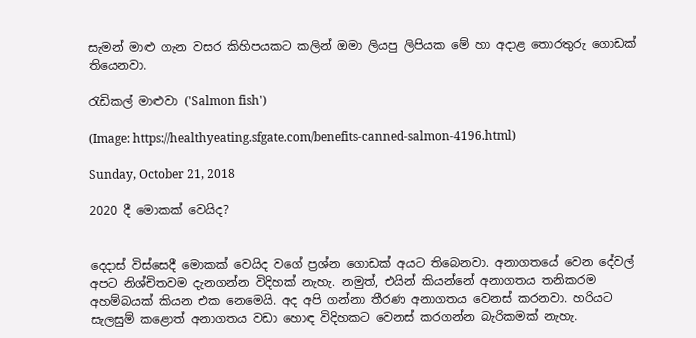සැමන් මාළු ගැන වසර කිහිපයකට කලින් ඔමා ලියපු ලිපියක මේ හා අදාළ තොරතුරු ගොඩක් තියෙනවා.

රැඩිකල් මාළුවා ('Salmon fish')

(Image: https://healthyeating.sfgate.com/benefits-canned-salmon-4196.html)

Sunday, October 21, 2018

2020 දී මොකක් වෙයිද?


දෙදාස් විස්සෙදී මොකක් වෙයිද වගේ ප්‍රශ්න ගොඩක් අයට තිබෙනවා. අනාගතයේ වෙන දේවල් අපට නිශ්චිතවම දැනගන්න විදිහක් නැහැ. නමුත්, එයින් කියන්නේ අනාගතය තනිකරම අහම්බයක් කියන එක නෙමෙයි. අද අපි ගන්නා තීරණ අනාගතය වෙනස් කරනවා. හරියට සැලසුම් කළොත් අනාගතය වඩා හොඳ විදිහකට වෙනස් කරගන්න බැරිකමක් නැහැ.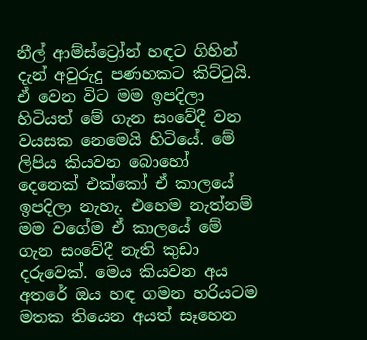නීල් ආම්ස්ට්‍රෝන් හඳට ගිහින් දැන් අවුරුදු පණහකට කිට්ටුයි. ඒ වෙන විට මම ඉපදිලා හිටියත් මේ ගැන සංවේදී වන වයසක නෙමෙයි හිටියේ. මේ ලිපිය කියවන බොහෝ දෙනෙක් එක්කෝ ඒ කාලයේ ඉපදිලා නැහැ. එහෙම නැත්නම් මම වගේම ඒ කාලයේ මේ ගැන සංවේදී නැති කුඩා දරුවෙක්. මෙය කියවන අය අතරේ ඔය හඳ ගමන හරියටම මතක තියෙන අයත් සෑහෙන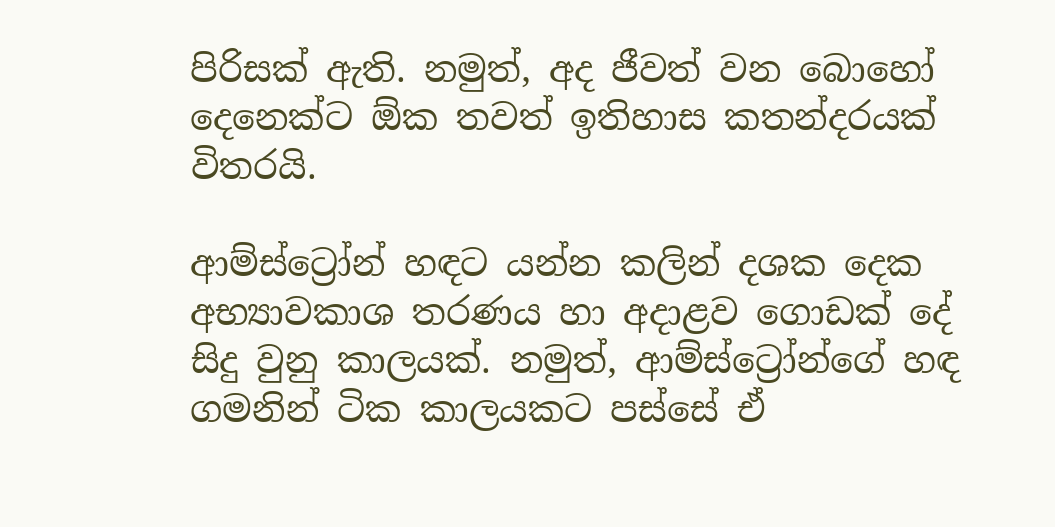පිරිසක් ඇති. නමුත්, අද ජීවත් වන බොහෝ දෙනෙක්ට ඕක තවත් ඉතිහාස කතන්දරයක් විතරයි.

ආම්ස්ට්‍රෝන් හඳට යන්න කලින් දශක දෙක අභ්‍යාවකාශ තරණය හා අදාළව ගොඩක් දේ සිදු වුනු කාලයක්. නමුත්, ආම්ස්ට්‍රෝන්ගේ හඳ ගමනින් ටික කාලයකට පස්සේ ඒ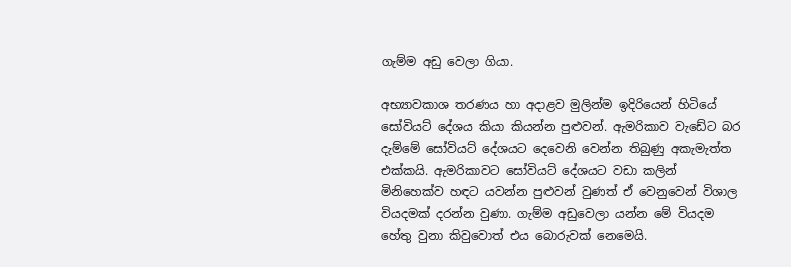ගැම්ම අඩු වෙලා ගියා.

අභ්‍යාවකාශ තරණය හා අදාළව මුලින්ම ඉදිරියෙන් හිටියේ සෝවියට් දේශය කියා කියන්න පුළුවන්. ඇමරිකාව වැඩේට බර දැම්මේ සෝවියට් දේශයට දෙවෙනි වෙන්න තිබුණු අකැමැත්ත එක්කයි. ඇමරිකාවට සෝවියට් දේශයට වඩා කලින් මිනිහෙක්ව හඳට යවන්න පුළුවන් වුණත් ඒ වෙනුවෙන් විශාල වියදමක් දරන්න වුණා. ගැම්ම අඩුවෙලා යන්න මේ වියදම හේතු වුනා කිවුවොත් එය බොරුවක් නෙමෙයි.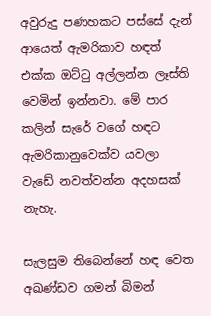අවුරුදු පණහකට පස්සේ දැන් ආයෙත් ඇමරිකාව හඳත් එක්ක ඔට්ටු අල්ලන්න ලෑස්ති වෙමින් ඉන්නවා. මේ පාර කලින් සැරේ වගේ හඳට ඇමරිකානුවෙක්ව යවලා වැඩේ නවත්වන්න අදහසක් නැහැ.

සැලසුම තිබෙන්නේ හඳ වෙත අඛණ්ඩව ගමන් බිමන්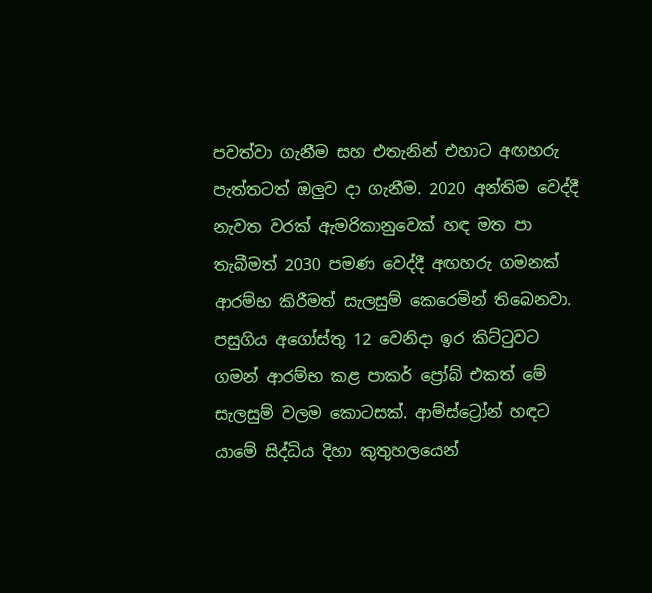පවත්වා ගැනීම සහ එතැනින් එහාට අඟහරු පැත්තටත් ඔලුව දා ගැනීම. 2020 අන්තිම වෙද්දී නැවත වරක් ඇමරිකානුවෙක් හඳ මත පා තැබීමත් 2030 පමණ වෙද්දී අඟහරු ගමනක් ආරම්භ කිරීමත් සැලසුම් කෙරෙමින් තිබෙනවා. පසුගිය අගෝස්තු 12 වෙනිදා ඉර කිට්ටුවට ගමන් ආරම්භ කළ පාකර් ප්‍රෝබ් එකත් මේ සැලසුම් වලම කොටසක්. ආම්ස්ට්‍රෝන් හඳට යාමේ සිද්ධිය දිහා කුතුහලයෙන්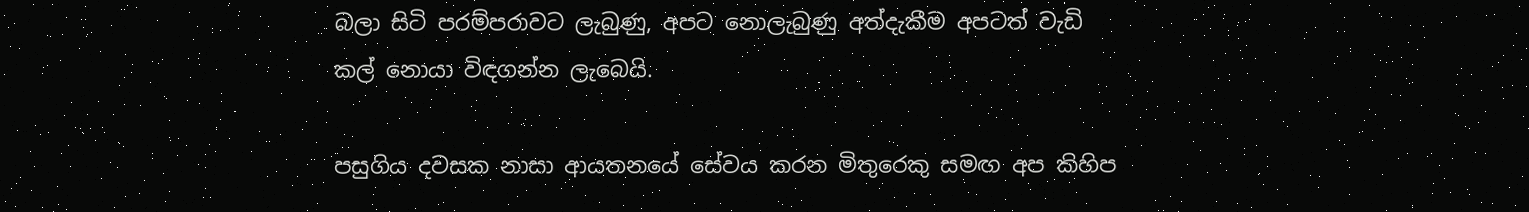බලා සිටි පරම්පරාවට ලැබුණු, අපට නොලැබුණු අත්දැකීම අපටත් වැඩි කල් නොයා විඳගන්න ලැබෙයි.

පසුගිය දවසක නාසා ආයතනයේ සේවය කරන මිතුරෙකු සමඟ අප කිහිප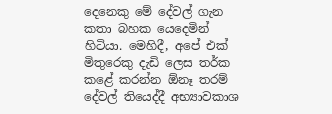දෙනෙකු මේ දේවල් ගැන කතා බහක යෙදෙමින් හිටියා. මෙහිදී, අපේ එක් මිතුරෙකු දැඩි ලෙස තර්ක කළේ කරන්න ඕනෑ තරම් දේවල් තියෙද්දී අභ්‍යාවකාශ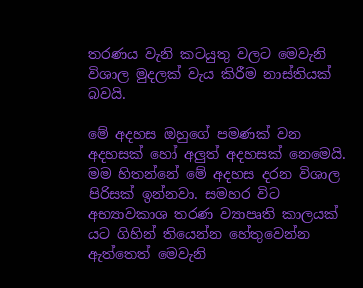තරණය වැනි කටයුතු වලට මෙවැනි විශාල මුදලක් වැය කිරීම නාස්තියක් බවයි.

මේ අදහස ඔහුගේ පමණක් වන අදහසක් හෝ අලුත් අදහසක් නෙමෙයි. මම හිතන්නේ මේ අදහස දරන විශාල පිරිසක් ඉන්නවා. සමහර විට අභ්‍යාවකාශ තරණ ව්‍යාපෘති කාලයක් යට ගිහින් තියෙන්න හේතුවෙන්න ඇත්තෙත් මෙවැනි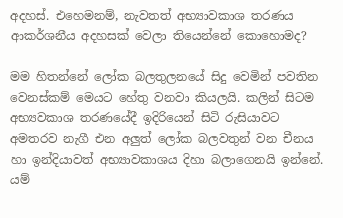අදහස්. එහෙමනම්, නැවතත් අභ්‍යාවකාශ තරණය ආකර්ශනීය අදහසක් වෙලා තියෙන්නේ කොහොමද?

මම හිතන්නේ ලෝක බලතුලනයේ සිදු වෙමින් පවතින වෙනස්කම් මෙයට හේතු වනවා කියලයි. කලින් සිටම අභ්‍යවකාශ තරණයේදී ඉදිරියෙන් සිටි රුසියාවට අමතරව නැගී එන අලුත් ලෝක බලවතුන් වන චීනය හා ඉන්දියාවත් අභ්‍යාවකාශය දිහා බලාගෙනයි ඉන්නේ. යම්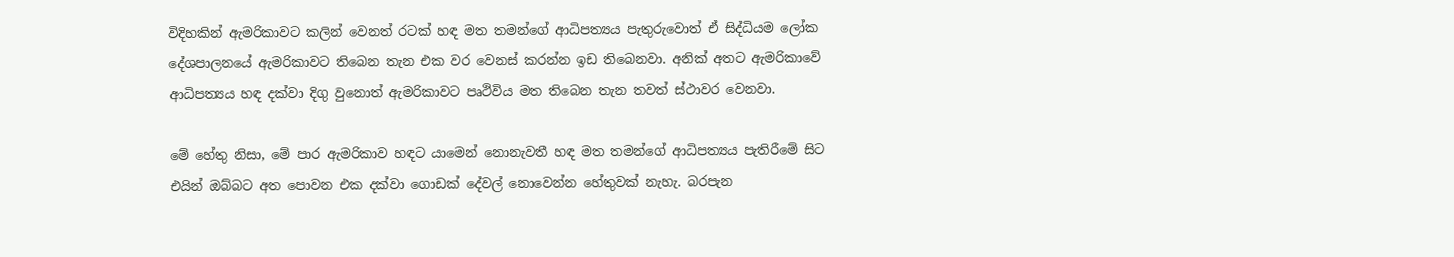විදිහකින් ඇමරිකාවට කලින් වෙනත් රටක් හඳ මත තමන්ගේ ආධිපත්‍යය පැතුරුවොත් ඒ සිද්ධියම ලෝක දේශපාලනයේ ඇමරිකාවට තිබෙන තැන එක වර වෙනස් කරන්න ඉඩ තිබෙනවා. අනික් අතට ඇමරිකාවේ ආධිපත්‍යය හඳ දක්වා දිගු වුනොත් ඇමරිකාවට පෘථිවිය මත තිබෙන තැන තවත් ස්ථාවර වෙනවා.

මේ හේතු නිසා, මේ පාර ඇමරිකාව හඳට යාමෙන් නොනැවතී හඳ මත තමන්ගේ ආධිපත්‍යය පැතිරීමේ සිට එයින් ඔබ්බට අත පොවන එක දක්වා ගොඩක් දේවල් නොවෙන්න හේතුවක් නැහැ. බරපැන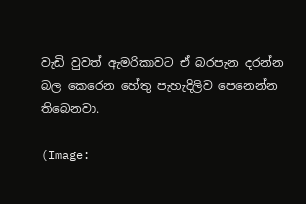වැඩි වුවත් ඇමරිකාවට ඒ බරපැන දරන්න බල කෙරෙන හේතු පැහැදිලිව පෙනෙන්න තිබෙනවා.

(Image: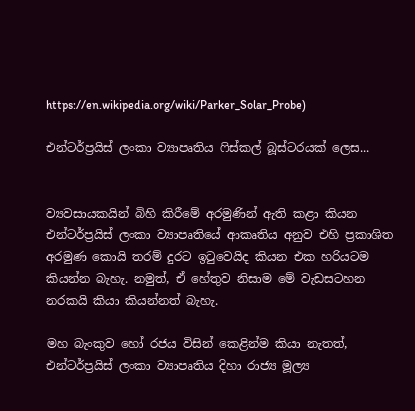https://en.wikipedia.org/wiki/Parker_Solar_Probe)

එන්ටර්ප්‍රයිස් ලංකා ව්‍යාපෘතිය ෆිස්කල් බූස්ටරයක් ලෙස...


ව්‍යවසායකයින් බිහි කිරීමේ අරමුණින් ඇති කළා කියන එන්ටර්ප්‍රයිස් ලංකා ව්‍යාපෘතියේ ආකෘතිය අනුව එහි ප්‍රකාශිත අරමුණ කොයි තරම් දුරට ඉටුවෙයිද කියන එක හරියටම කියන්න බැහැ. නමුත්, ඒ හේතුව නිසාම මේ වැඩසටහන නරකයි කියා කියන්නත් බැහැ.

මහ බැංකුව හෝ රජය විසින් කෙළින්ම කියා නැතත්, එන්ටර්ප්‍රයිස් ලංකා ව්‍යාපෘතිය දිහා රාජ්‍ය මූල්‍ය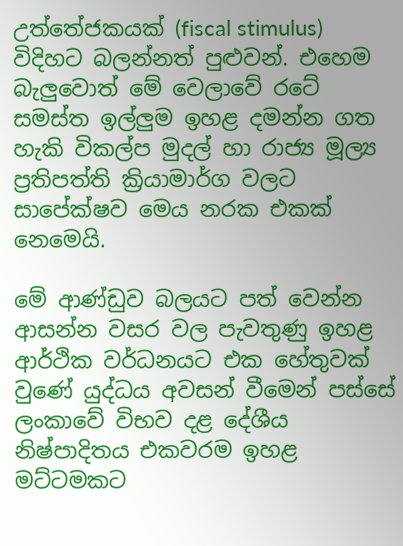උත්තේජකයක් (fiscal stimulus) විදිහට බලන්නත් පුළුවන්. එහෙම බැලුවොත් මේ වෙලාවේ රටේ සමස්ත ඉල්ලුම ඉහළ දමන්න ගත හැකි විකල්ප මුදල් හා රාජ්‍ය මූල්‍ය ප්‍රතිපත්ති ක්‍රියාමාර්ග වලට සාපේක්ෂව මෙය නරක එකක් නෙමෙයි.

මේ ආණ්ඩුව බලයට පත් වෙන්න ආසන්න වසර වල පැවතුණු ඉහළ ආර්ථික වර්ධනයට එක හේතුවක් වුණේ යුද්ධය අවසන් වීමෙන් පස්සේ ලංකාවේ විභව දළ දේශීය නිෂ්පාදිතය එකවරම ඉහළ මට්ටමකට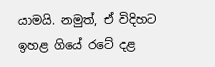යාමයි. නමුත්, ඒ විදිහට ඉහළ ගියේ රටේ දළ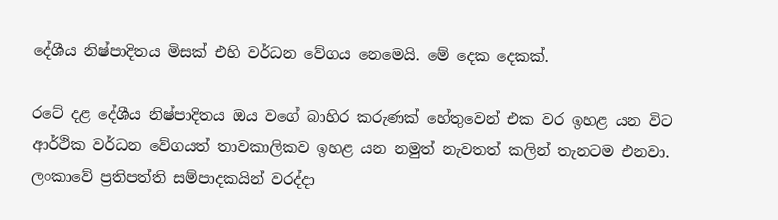දේශීය නිෂ්පාදිතය මිසක් එහි වර්ධන වේගය නෙමෙයි. මේ දෙක දෙකක්.

රටේ දළ දේශීය නිෂ්පාදිතය ඔය වගේ බාහිර කරුණක් හේතුවෙන් එක වර ඉහළ යන විට ආර්ථික වර්ධන වේගයත් තාවකාලිකව ඉහළ යන නමුත් නැවතත් කලින් තැනටම එනවා. ලංකාවේ ප්‍රතිපත්ති සම්පාදකයින් වරද්දා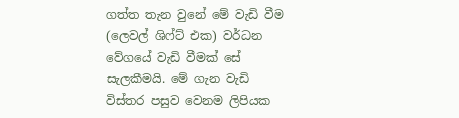ගත්ත තැන වුනේ මේ වැඩි වීම (ලෙවල් ශිෆ්ට් එක) වර්ධන වේගයේ වැඩි වීමක් සේ සැලකීමයි. මේ ගැන වැඩි විස්තර පසුව වෙනම ලිපියක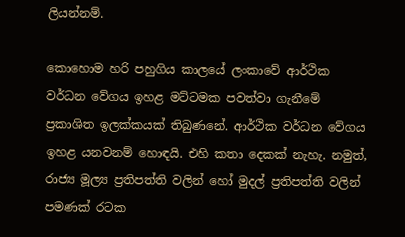ලියන්නම්.

කොහොම හරි පහුගිය කාලයේ ලංකාවේ ආර්ථික වර්ධන වේගය ඉහළ මට්ටමක පවත්වා ගැනීමේ ප්‍රකාශිත ඉලක්කයක් තිබුණනේ. ආර්ථික වර්ධන වේගය ඉහළ යනවනම් හොඳයි. එහි කතා දෙකක් නැහැ. නමුත්, රාජ්‍ය මූල්‍ය ප්‍රතිපත්ති වලින් හෝ මුදල් ප්‍රතිපත්ති වලින් පමණක් රටක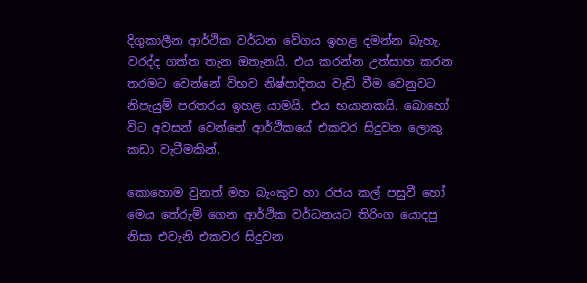දිගුකාලීන ආර්ථික වර්ධන වේගය ඉහළ දමන්න බැහැ. වරද්ද ගත්ත තැන ඔතැනයි. එය කරන්න උත්සාහ කරන තරමට වෙන්නේ විභව නිෂ්පාදිතය වැඩි වීම වෙනුවට නිපැයුම් පරතරය ඉහළ යාමයි. එය භයානකයි. බොහෝ විට අවසන් වෙන්නේ ආර්ථිකයේ එකවර සිදුවන ලොකු කඩා වැටීමකින්.

කොහොම වුනත් මහ බැංකුව හා රජය කල් පසුවී හෝ මෙය තේරුම් ගෙන ආර්ථික වර්ධනයට තිරිංග යොදපු නිසා එවැනි එකවර සිදුවන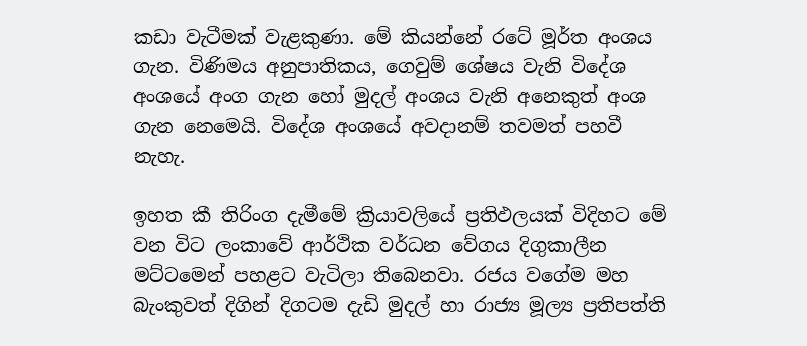කඩා වැටීමක් වැළකුණා. මේ කියන්නේ රටේ මූර්ත අංශය ගැන. විණිමය අනුපාතිකය, ගෙවුම් ශේෂය වැනි විදේශ අංශයේ අංග ගැන හෝ මුදල් අංශය වැනි අනෙකුත් අංශ ගැන නෙමෙයි. විදේශ අංශයේ අවදානම් තවමත් පහවී නැහැ.

ඉහත කී තිරිංග දැමීමේ ක්‍රියාවලියේ ප්‍රතිඵලයක් විදිහට මේ වන විට ලංකාවේ ආර්ථික වර්ධන වේගය දිගුකාලීන මට්ටමෙන් පහළට වැටිලා තිබෙනවා. රජය වගේම මහ බැංකුවත් දිගින් දිගටම දැඩි මුදල් හා රාජ්‍ය මූල්‍ය ප්‍රතිපත්ති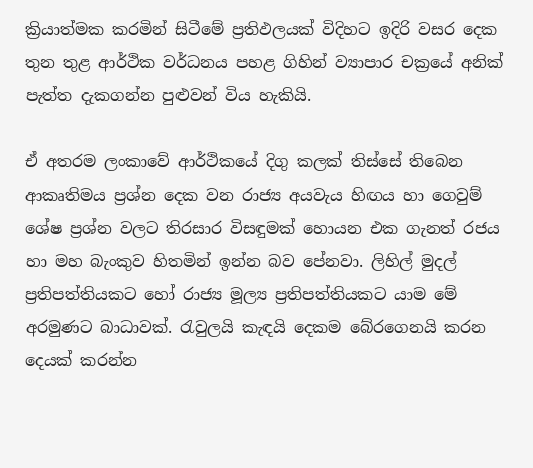ක්‍රියාත්මක කරමින් සිටීමේ ප්‍රතිඵලයක් විදිහට ඉදිරි වසර දෙක තුන තුළ ආර්ථික වර්ධනය පහළ ගිහින් ව්‍යාපාර චක්‍රයේ අනික් පැත්ත දැකගන්න පුළුවන් විය හැකියි.

ඒ අතරම ලංකාවේ ආර්ථිකයේ දිගු කලක් තිස්සේ තිබෙන ආකෘතිමය ප්‍රශ්න දෙක වන රාජ්‍ය අයවැය හිඟය හා ගෙවුම් ශේෂ ප්‍රශ්න වලට තිරසාර විසඳුමක් හොයන එක ගැනත් රජය හා මහ බැංකුව හිතමින් ඉන්න බව පේනවා. ලිහිල් මුදල් ප්‍රතිපත්තියකට හෝ රාජ්‍ය මූල්‍ය ප්‍රතිපත්තියකට යාම මේ අරමුණට බාධාවක්. රැවුලයි කැඳයි දෙකම බේරගෙනයි කරන දෙයක් කරන්න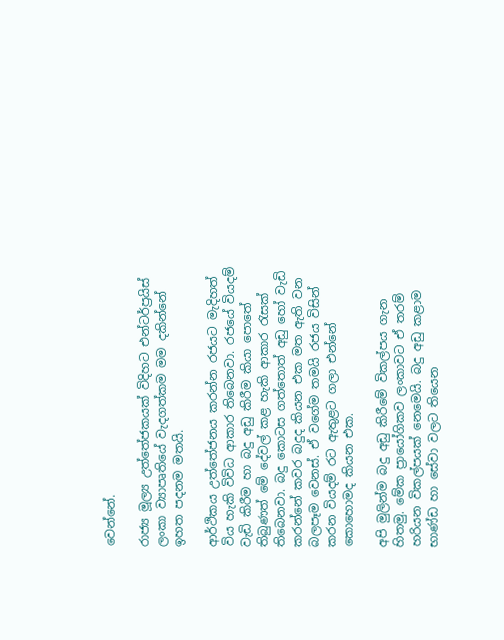වෙන්නේ.

රාජ්‍ය මූල්‍ය උත්තේජකයක් විදිහට එන්ටර්ප්‍රයිස් ලංකා ව්‍යාපෘතියේ වැදගත්කම මම දකින්නේ ඉහත පදනම මතයි.

ආර්ථිකය උත්තේජනය කරන්න රජයට මැදිහත් විය හැකි විවිධ ආකාර තිබෙනවා. රජයේ වියදම් වැඩි කිරීම හා බදු අඩු කිරීම කියා පොතේ තිබුණත් මේ දේවල් කළ හැකි ආකාර රැසක් තිබෙනවා. බදු කොටස ගත්තොත් අඩු හෝ වැඩි කරන්නේ කවර බදුද කියන එක මත ඇති වන බලපෑම වෙනස්. ඒ වගේම තමයි රජය විසින් කරන වියදම් රට ඇතුළට ගලා එන්නේ කොහොමද කියන එක.

අපි මුලින්ම බදු අඩු කිරීමේ විකල්පය ගැන හිතමු. මේක ප්‍රායෝගිකව ලංකාවට ඒ තරම් හරියන විකල්පයක් නෙමෙයි. බදු අඩු කළාම භාණ්ඩ හා සේවා වලට තියෙන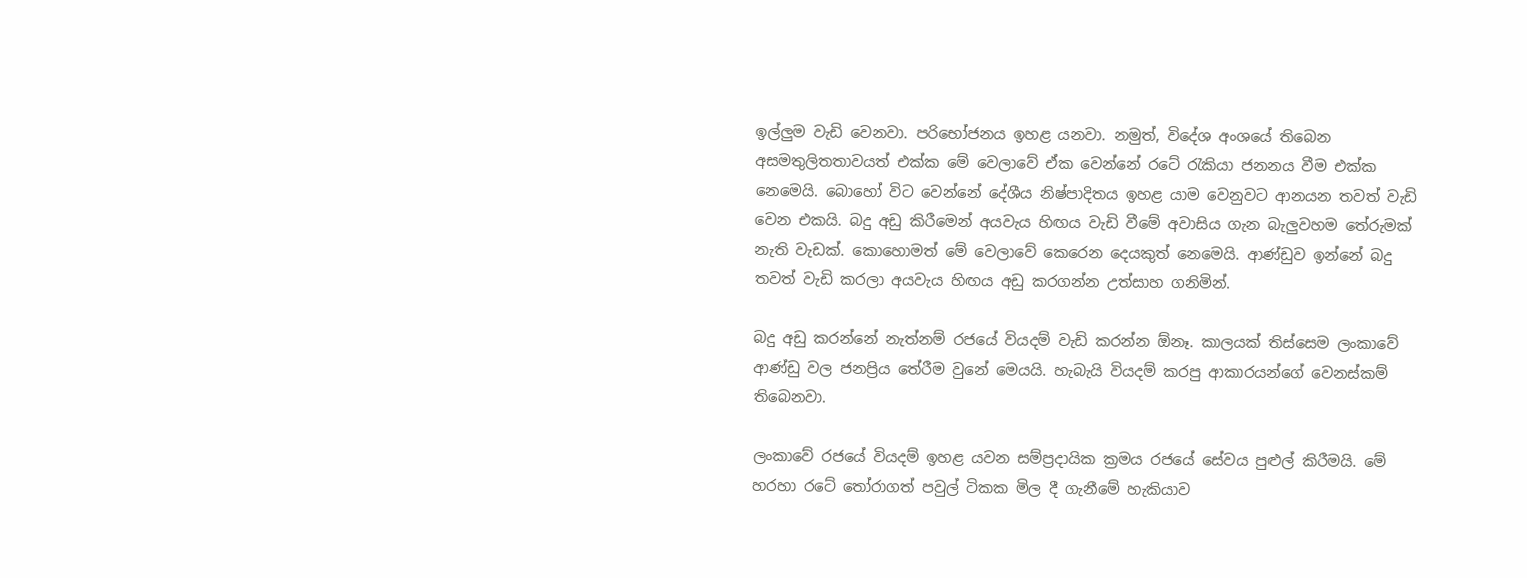ඉල්ලුම වැඩි වෙනවා. පරිභෝජනය ඉහළ යනවා. නමුත්, විදේශ අංශයේ තිබෙන අසමතුලිතතාවයත් එක්ක මේ වෙලාවේ ඒක වෙන්නේ රටේ රැකියා ජනනය වීම එක්ක නෙමෙයි. බොහෝ විට වෙන්නේ දේශීය නිෂ්පාදිතය ඉහළ යාම වෙනුවට ආනයන තවත් වැඩි වෙන එකයි. බදු අඩු කිරීමෙන් අයවැය හිඟය වැඩි වීමේ අවාසිය ගැන බැලුවහම තේරුමක් නැති වැඩක්. කොහොමත් මේ වෙලාවේ කෙරෙන දෙයකුත් නෙමෙයි. ආණ්ඩුව ඉන්නේ බදු තවත් වැඩි කරලා අයවැය හිඟය අඩු කරගන්න උත්සාහ ගනිමින්.

බදු අඩු කරන්නේ නැත්නම් රජයේ වියදම් වැඩි කරන්න ඕනෑ. කාලයක් තිස්සෙම ලංකාවේ ආණ්ඩු වල ජනප්‍රිය තේරීම වුනේ මෙයයි. හැබැයි වියදම් කරපු ආකාරයන්ගේ වෙනස්කම් තිබෙනවා.

ලංකාවේ රජයේ වියදම් ඉහළ යවන සම්ප්‍රදායික ක්‍රමය රජයේ සේවය පුළුල් කිරීමයි. මේ හරහා රටේ තෝරාගත් පවුල් ටිකක මිල දී ගැනීමේ හැකියාව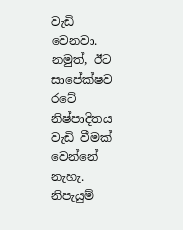වැඩි වෙනවා. නමුත්, ඊට සාපේක්ෂව රටේ නිෂ්පාදිතය වැඩි වීමක් වෙන්නේ නැහැ. නිපැයුම්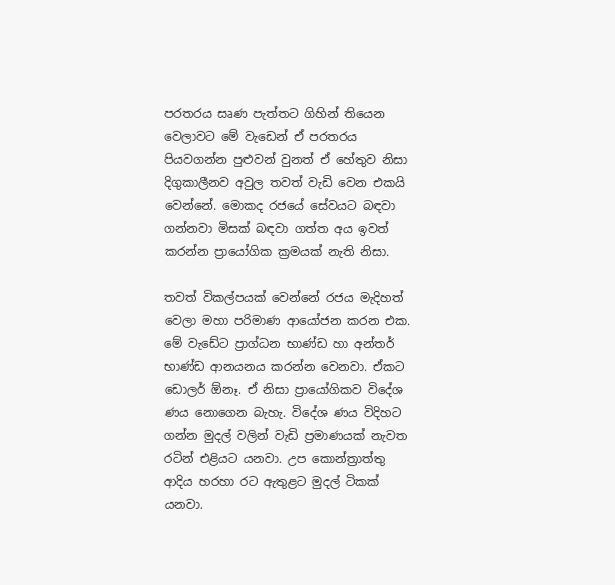පරතරය සෘණ පැත්තට ගිහින් තියෙන වෙලාවට මේ වැඩෙන් ඒ පරතරය පියවගන්න පුළුවන් වුනත් ඒ හේතුව නිසා දිගුකාලීනව අවුල තවත් වැඩි වෙන එකයි වෙන්නේ. මොකද රජයේ සේවයට බඳවා ගන්නවා මිසක් බඳවා ගත්ත අය ඉවත් කරන්න ප්‍රායෝගික ක්‍රමයක් නැති නිසා.

තවත් විකල්පයක් වෙන්නේ රජය මැදිහත් වෙලා මහා පරිමාණ ආයෝජන කරන එක. මේ වැඩේට ප්‍රාග්ධන භාණ්ඩ හා අන්තර් භාණ්ඩ ආනයනය කරන්න වෙනවා. ඒකට ඩොලර් ඕනෑ. ඒ නිසා ප්‍රායෝගිකව විදේශ ණය නොගෙන බැහැ. විදේශ ණය විදිහට ගන්න මුදල් වලින් වැඩි ප්‍රමාණයක් නැවත රටින් එළියට යනවා. උප කොන්ත්‍රාත්තු ආදිය හරහා රට ඇතුළට මුදල් ටිකක් යනවා.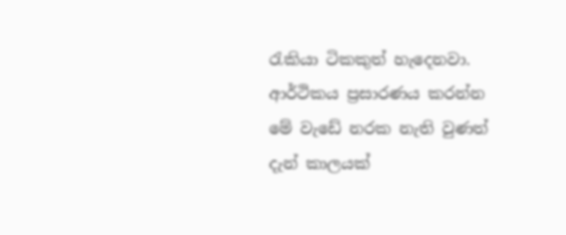රැකියා ටිකකුත් හැදෙනවා. ආර්ථිකය ප්‍රසාරණය කරන්න මේ වැඩේ නරක නැති වුණත් දැන් කාලයක්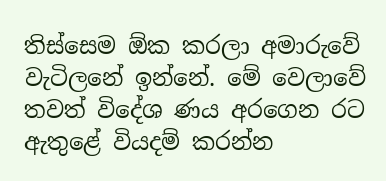තිස්සෙම ඕක කරලා අමාරුවේ වැටිලනේ ඉන්නේ. මේ වෙලාවේ තවත් විදේශ ණය අරගෙන රට ඇතුළේ වියදම් කරන්න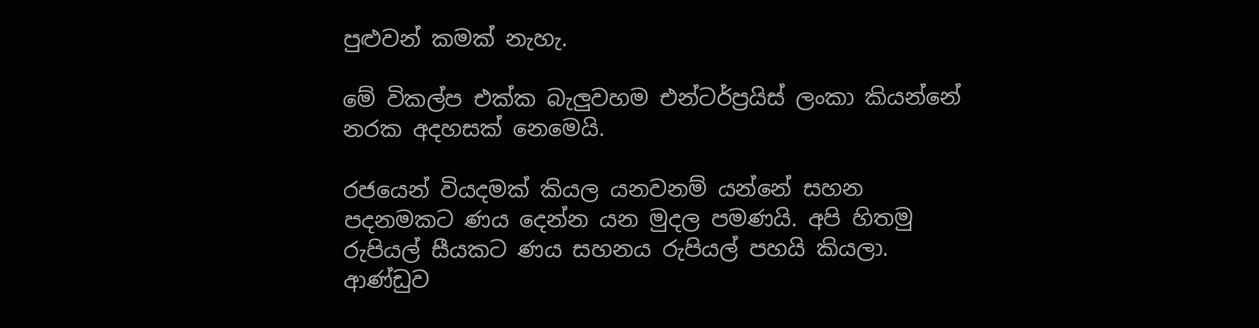පුළුවන් කමක් නැහැ.

මේ විකල්ප එක්ක බැලුවහම එන්ටර්ප්‍රයිස් ලංකා කියන්නේ නරක අදහසක් නෙමෙයි.

රජයෙන් වියදමක් කියල යනවනම් යන්නේ සහන පදනමකට ණය දෙන්න යන මුදල පමණයි. අපි හිතමු රුපියල් සීයකට ණය සහනය රුපියල් පහයි කියලා. ආණ්ඩුව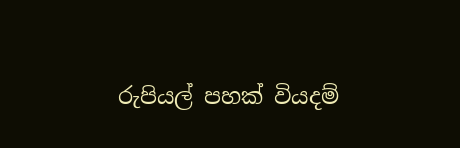රුපියල් පහක් වියදම්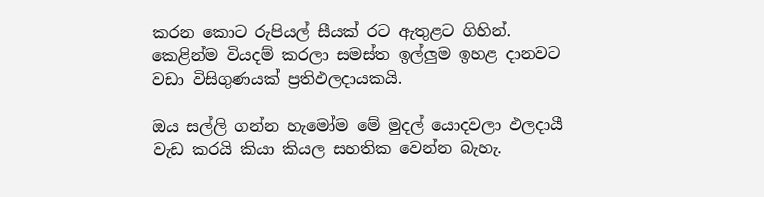කරන කොට රුපියල් සීයක් රට ඇතුළට ගිහින්. කෙළින්ම වියදම් කරලා සමස්ත ඉල්ලුම ඉහළ දානවට වඩා විසිගුණයක් ප්‍රතිඵලදායකයි.

ඔය සල්ලි ගන්න හැමෝම මේ මුදල් යොදවලා ඵලදායී වැඩ කරයි කියා කියල සහතික වෙන්න බැහැ.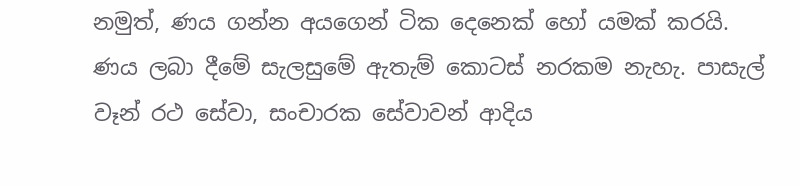නමුත්, ණය ගන්න අයගෙන් ටික දෙනෙක් හෝ යමක් කරයි. ණය ලබා දීමේ සැලසුමේ ඇතැම් කොටස් නරකම නැහැ. පාසැල් වෑන් රථ සේවා, සංචාරක සේවාවන් ආදිය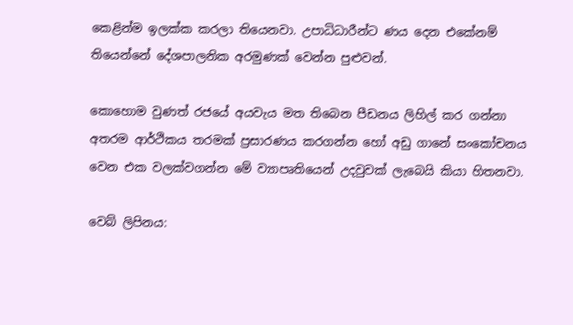කෙළින්ම ඉලක්ක කරලා තියෙනවා. උපාධිධාරීන්ට ණය දෙන එකේනම් තියෙන්නේ දේශපාලනික අරමුණක් වෙන්න පුළුවන්.

කොහොම වුණත් රජයේ අයවැය මත තිබෙන පීඩනය ලිහිල් කර ගන්නා අතරම ආර්ථිකය තරමක් ප්‍රසාරණය කරගන්න හෝ අඩු ගානේ සංකෝචනය වෙන එක වලක්වගන්න මේ ව්‍යාපෘතියෙන් උදවුවක් ලැබෙයි කියා හිතනවා.

වෙබ් ලිපිනය: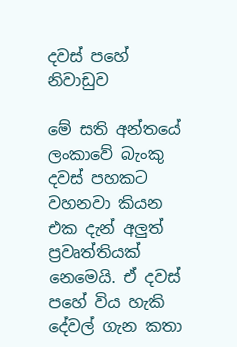දවස් පහේ නිවාඩුව

මේ සති අන්තයේ ලංකාවේ බැංකු දවස් පහකට වහනවා කියන එක දැන් අලුත් ප්‍රවෘත්තියක් නෙමෙයි. ඒ දවස් පහේ විය හැකි දේවල් ගැන කතා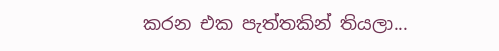කරන එක පැත්තකින් තියලා...